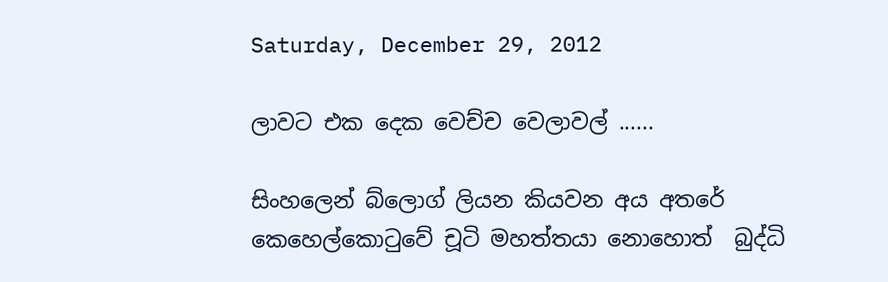Saturday, December 29, 2012

ලාවට එක දෙක වෙච්ච වෙලාවල් ......

සිංහලෙන් බ්ලොග් ලියන කියවන අය අතරේ කෙහෙල්කොටුවේ චූටි මහත්තයා නොහොත්  බුද්ධි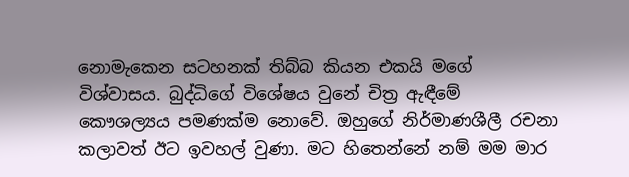නොමැකෙන සටහනක් තිබ්බ කියන එකයි මගේ විශ්වාසය. බුද්ධිගේ විශේෂය වුනේ චිත්‍ර ඇඳීමේ කෞශල්‍යය පමණක්ම නොවේ. ඔහුගේ නිර්මාණශීලී රචනා කලාවත් ඊට ඉවහල් වුණා. මට හිතෙන්නේ නම් මම මාර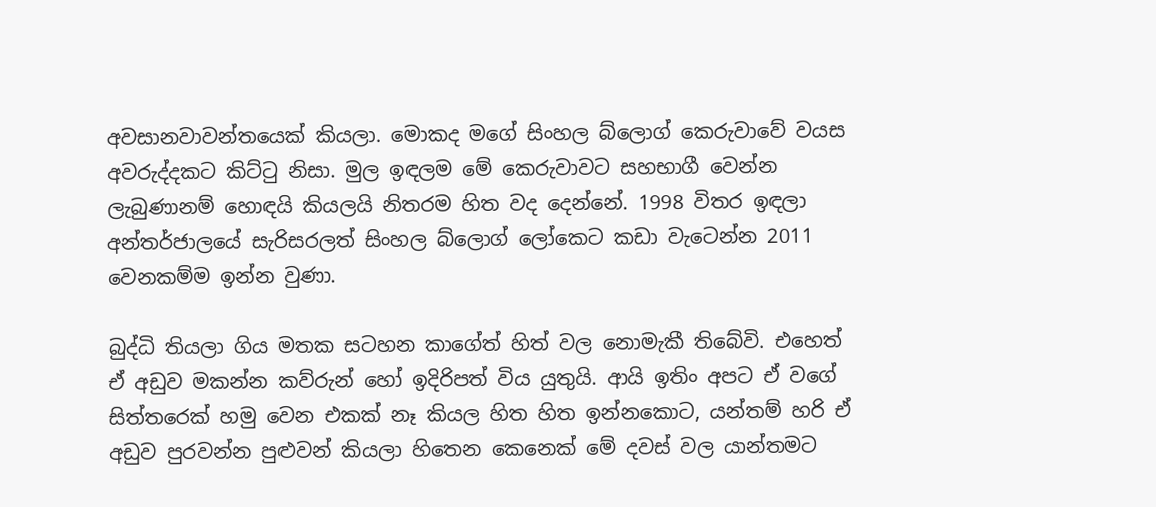අවසානවාවන්තයෙක් කියලා. මොකද මගේ සිංහල බ්ලොග් කෙරුවාවේ වයස අවරුද්දකට කිට්ටු නිසා. මුල ඉඳලම මේ කෙරුවාවට සහභාගී වෙන්න ලැබුණානම් හොඳයි කියලයි නිතරම හිත වද දෙන්නේ. 1998 විතර ඉඳලා අන්තර්ජාලයේ සැරිසරලත් සිංහල බ්ලොග් ලෝකෙට කඩා වැටෙන්න 2011 වෙනකම්ම ඉන්න වුණා.

බුද්ධි තියලා ගිය මතක සටහන කාගේත් හිත් වල නොමැකී තිබේවි. එහෙත් ඒ අඩුව මකන්න කව්රුන් හෝ ඉදිරිපත් විය යුතුයි. ආයි ඉතිං අපට ඒ වගේ සිත්තරෙක් හමු වෙන එකක් නෑ කියල හිත හිත ඉන්නකොට, යන්තම් හරි ඒ අඩුව පුරවන්න පුළුවන් කියලා හිතෙන කෙනෙක් මේ දවස් වල යාන්තමට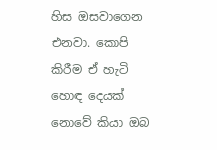හිස ඔසවාගෙන එනවා. කොපි කිරීම ඒ හැටි හොඳ දෙයක් නොවේ කියා ඔබ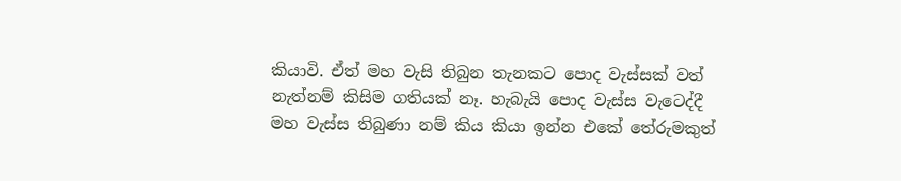කියාවි. ඒත් මහ වැසි තිබුන තැනකට පොද වැස්සක් වත් නැත්නම් කිසිම ගතියක් නෑ. හැබැයි පොද වැස්ස වැටෙද්දී මහ වැස්ස තිබුණා නම් කිය කියා ඉන්න එකේ තේරුමකුත්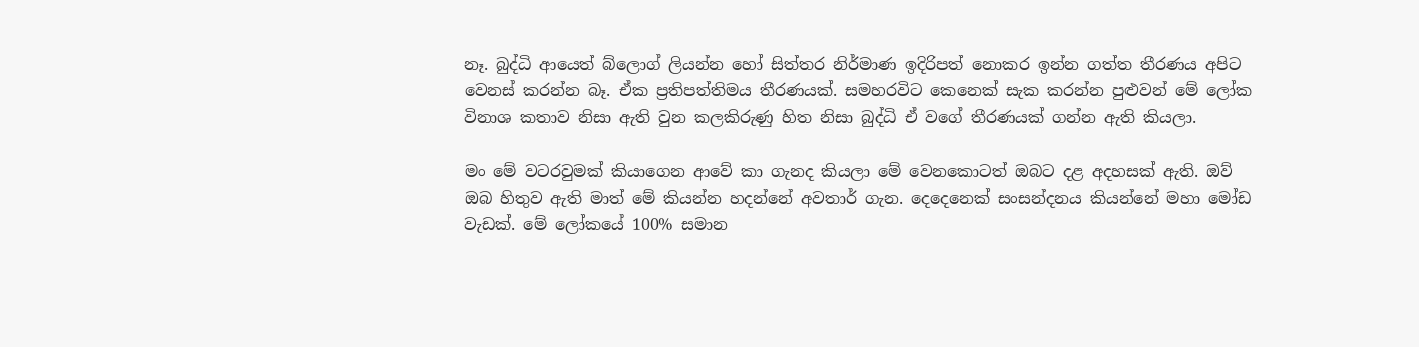නෑ. බුද්ධි ආයෙත් බ්ලොග් ලියන්න හෝ සිත්තර නිර්මාණ ඉදිරිපත් නොකර ඉන්න ගත්ත තීරණය අපිට වෙනස් කරන්න බෑ. ඒක ප්‍රතිපත්තිමය තීරණයක්. සමහරවිට කෙනෙක් සැක කරන්න පුළුවන් මේ ලෝක විනාශ කතාව නිසා ඇති වුන කලකිරුණු හිත නිසා බුද්ධි ඒ වගේ තීරණයක් ගන්න ඇති කියලා.

මං මේ වටරවුමක් කියාගෙන ආවේ කා ගැනද කියලා මේ වෙනකොටත් ඔබට දළ අදහසක් ඇති. ඔව් ඔබ හිතුව ඇති මාත් මේ කියන්න හදන්නේ අවතාර් ගැන. දෙදෙනෙක් සංසන්දනය කියන්නේ මහා මෝඩ වැඩක්. මේ ලෝකයේ 100% සමාන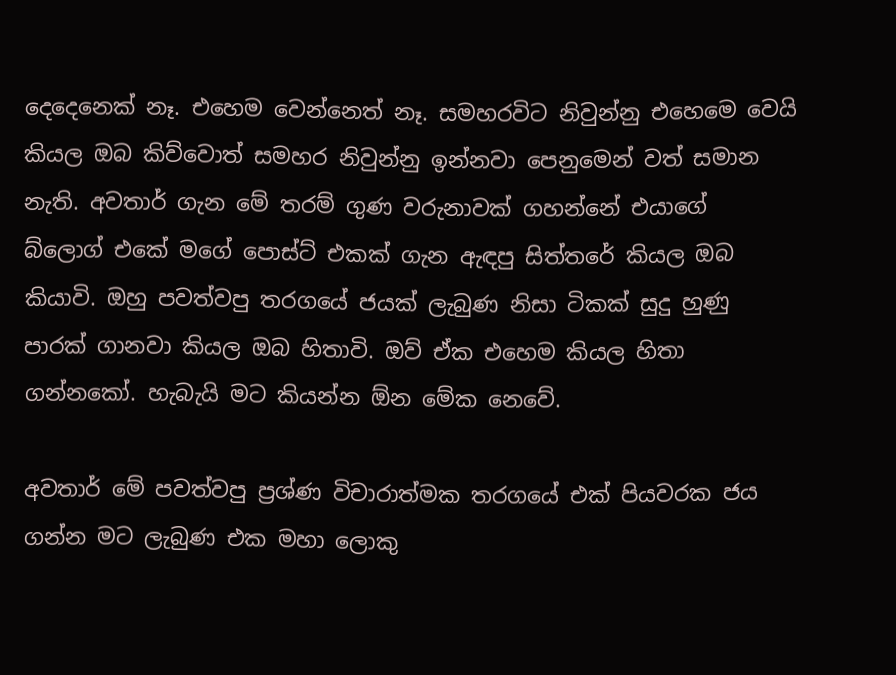දෙදෙනෙක් නෑ. එහෙම වෙන්නෙත් නෑ. සමහරවිට නිවුන්නු එහෙමෙ වෙයි කියල ඔබ කිව්වොත් සමහර නිවුන්නු ඉන්නවා පෙනුමෙන් වත් සමාන නැති. අවතාර් ගැන මේ තරම් ගුණ වරුනාවක් ගහන්නේ එයාගේ බ්ලොග් එකේ මගේ පොස්ට් එකක් ගැන ඇඳපු සිත්තරේ කියල ඔබ කියාවි. ඔහු පවත්වපු තරගයේ ජයක් ලැබුණ නිසා ටිකක් සුදු හුණු පාරක් ගානවා කියල ඔබ හිතාවි. ඔව් ඒක එහෙම කියල හිතා ගන්නකෝ. හැබැයි මට කියන්න ඕන මේක නෙවේ.

අවතාර් මේ පවත්වපු ප්‍රශ්ණ විචාරාත්මක තරගයේ එක් පියවරක ජය ගන්න මට ලැබුණ එක මහා ලොකු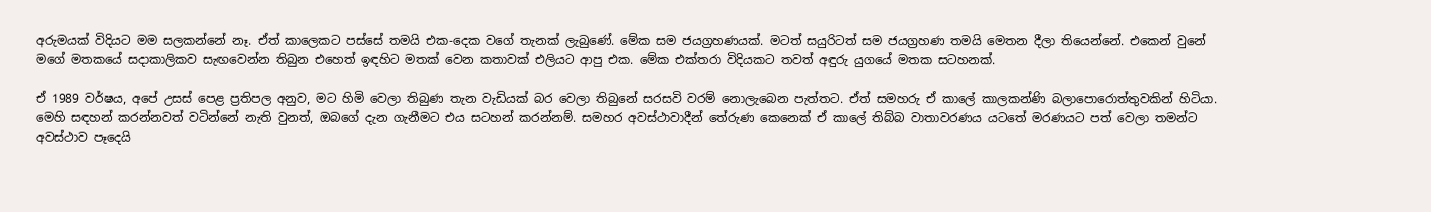අරුමයක් විදියට මම සලකන්නේ නෑ. ඒත් කාලෙකට පස්සේ තමයි එක-දෙක වගේ තැනක් ලැබුණේ. මේක සම ජයග්‍රහණයක්. මටත් සයුරිටත් සම ජයග්‍රහණ තමයි මෙතන දීලා තියෙන්නේ. එකෙන් වුනේ මගේ මතකයේ සදාකාලිකව සැඟවෙන්න තිබුන එහෙත් ඉඳහිට මතක් වෙන කතාවක් එලියට ආපු එක. මේක එක්තරා විදියකට තවත් අඳුරු යුගයේ මතක සටහනක්.

ඒ 1989 වර්ෂය, අපේ උසස් පෙළ ප්‍රතිපල අනුව, මට හිමි වෙලා තිබුණ තැන වැඩියක් බර වෙලා තිබුනේ සරසවි වරම් නොලැබෙන පැත්තට. ඒත් සමහරු ඒ කාලේ කාලකන්ණි බලාපොරොත්තුවකින් හිටියා. මෙහි සඳහන් කරන්නවත් වටින්නේ නැති වුනත්, ඔබගේ දැන ගැනීමට එය සටහන් කරන්නම්. සමහර අවස්ථාවාදීන් තේරුණ කෙනෙක් ඒ කාලේ තිබ්බ වාතාවරණය යටතේ මරණයට පත් වෙලා තමන්ට අවස්ථාව පෑදෙයි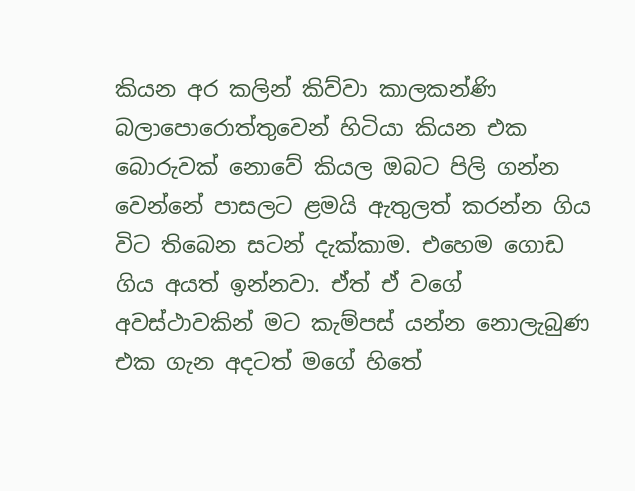කියන අර කලින් කිව්වා කාලකන්ණි බලාපොරොත්තුවෙන් හිටියා කියන එක බොරුවක් නොවේ කියල ඔබට පිලි ගන්න වෙන්නේ පාසලට ළමයි ඇතුලත් කරන්න ගිය විට තිබෙන සටන් දැක්කාම. එහෙම ගොඩ ගිය අයත් ඉන්නවා. ඒත් ඒ වගේ අවස්ථාවකින් මට කැම්පස් යන්න නොලැබුණ එක ගැන අදටත් මගේ හිතේ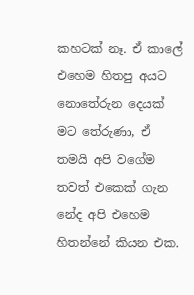කහටක් නෑ. ඒ කාලේ එහෙම හිතපු අයට නොතේරුන දෙයක් මට තේරුණා, ඒ තමයි අපි වගේම තවත් එකෙක් ගැන නේද අපි එහෙම හිතන්නේ කියන එක.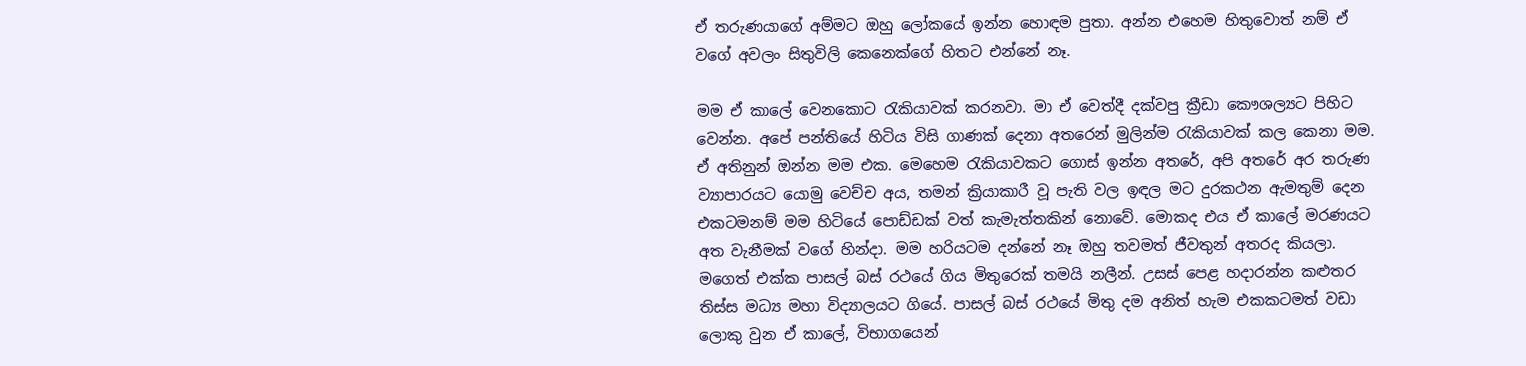ඒ තරුණයාගේ අම්මට ඔහු ලෝකයේ ඉන්න හොඳම පුතා. අන්න එහෙම හිතුවොත් නම් ඒ වගේ අවලං සිතුවිලි කෙනෙක්ගේ හිතට එන්නේ නෑ.

මම ඒ කාලේ වෙනකොට රැකියාවක් කරනවා. මා ඒ වෙත්දී දක්වපු ක්‍රීඩා කෞශල්‍යට පිහිට වෙන්න. අපේ පන්තියේ හිටිය විසි ගාණක් දෙනා අතරෙන් මුලින්ම රැකියාවක් කල කෙනා මම. ඒ අතිනුන් ඔන්න මම එක. මෙහෙම රැකියාවකට ගොස් ඉන්න අතරේ, අපි අතරේ අර තරුණ ව්‍යාපාරයට යොමු වෙච්ච අය, තමන් ක්‍රියාකාරී වූ පැති වල ඉඳල මට දුරකථන ඇමතුම් දෙන එකටමනම් මම හිටියේ පොඩ්ඩක් වත් කැමැත්තකින් නොවේ. මොකද එය ඒ කාලේ මරණයට අත වැනීමක් වගේ හින්දා. මම හරියටම දන්නේ නෑ ඔහු තවමත් ජීවතුන් අතරද කියලා. මගෙත් එක්ක පාසල් බස් රථයේ ගිය මිතුරෙක් තමයි නලීන්. උසස් පෙළ හදාරන්න කළුතර තිස්ස මධ්‍ය මහා විද්‍යාලයට ගියේ. පාසල් බස් රථයේ මිතු දම අනිත් හැම එකකටමත් වඩා ලොකු වුන ඒ කාලේ, විභාගයෙන්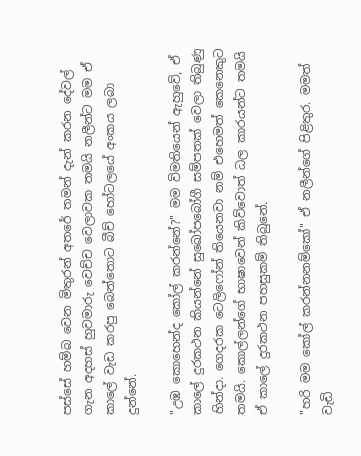පස්සේ හම්බ වෙන මිතුරන් අතරේ තමන් දැන් කරන දේවල් ගැන අදහස් හුවමාරු වෙච්ච වෙලාවක තමයි නලීන්ට මම ඒ කාලේ වැඩ කරපු බෙන්තොට බීච් හෝටලයේ අංකය ලබා දුන්නේ.

"උඹ කොහෙන්ද කෝල් කරන්නේ?" මම විමතියෙන් ඇහුවේ, ඒ කාලේ දුරකථන කියන්නේ සුඛෝපබෝගී සම්පතක් වෙලා තිබුණු හින්දා. ගෙදරක ටෙලිෆෝන් තියෙනවා නම් එහෙමත් කෙනෙකුට තමයි. කොල්ලන්ගේ භාෂාවෙන් කිව්වොත් ධල කාරයන්ට තමයි ඒ කාලේ දුරකථන පහසුකම් තිබුනේ.

"හරි මම කෝල් කරන්නනම්කෝ" ඒ නලීන්ගේ පිළිතුර. මමත් වැඩි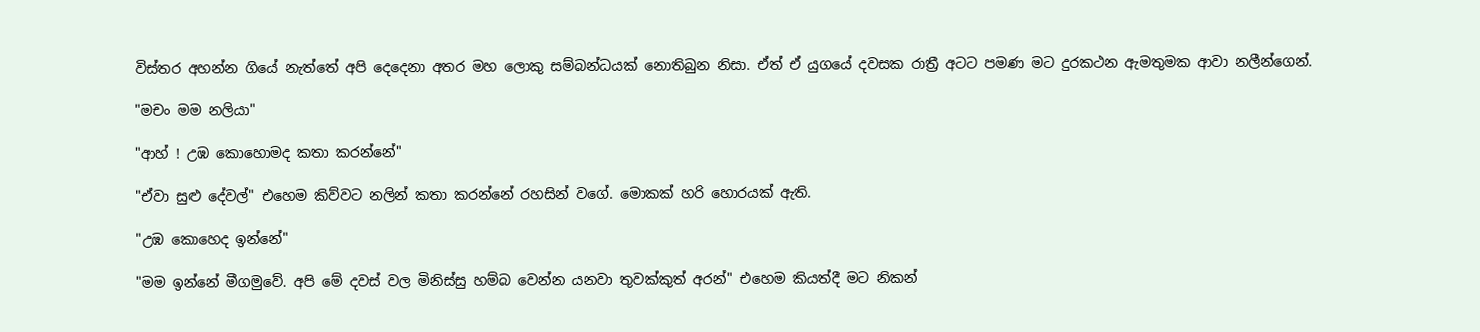විස්තර අහන්න ගියේ නැත්තේ අපි දෙදෙනා අතර මහ ලොකු සම්බන්ධයක් නොතිබුන නිසා. ඒත් ඒ යුගයේ දවසක රාත්‍රී අටට පමණ මට දුරකථන ඇමතුමක ආවා නලීන්ගෙන්.

"මචං මම නලියා"

"ආහ් ! උඹ කොහොමද කතා කරන්නේ"

"ඒවා සුළු දේවල්" එහෙම කිව්වට නලින් කතා කරන්නේ රහසින් වගේ. මොකක් හරි හොරයක් ඇති.

"උඹ කොහෙද ඉන්නේ"

"මම ඉන්නේ මීගමුවේ. අපි මේ දවස් වල මිනිස්සු හම්බ වෙන්න යනවා තුවක්කුත් අරන්" එහෙම කියත්දී මට නිකන්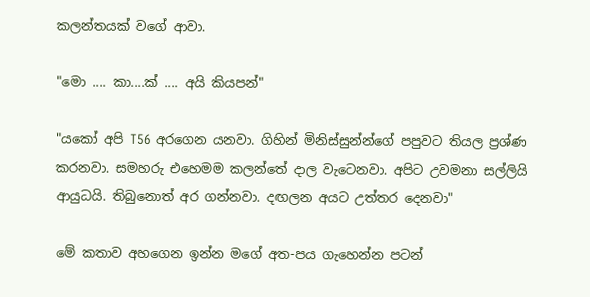කලන්තයක් වගේ ආවා.

"මො .... කා....ක් .... අයි කියපන්"

"යකෝ අපි T56 අරගෙන යනවා. ගිහින් මිනිස්සුන්න්ගේ පපුවට තියල ප්‍රශ්ණ කරනවා. සමහරු එහෙමම කලන්තේ දාල වැටෙනවා. අපිට උවමනා සල්ලියි ආයුධයි. තිබුනොත් අර ගන්නවා. දඟලන අයට උත්තර දෙනවා"

මේ කතාව අහගෙන ඉන්න මගේ අත-පය ගැහෙන්න පටන්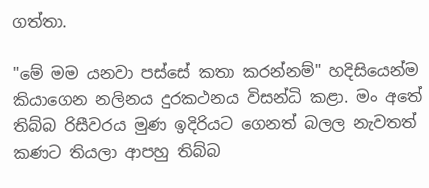ගත්තා.

"මේ මම යනවා පස්සේ කතා කරන්නම්" හදිසියෙන්ම කියාගෙන නලිනය දුරකථනය විසන්ධි කළා. මං අතේ තිබ්බ රිසීවරය මුණ ඉදිරියට ගෙනත් බලල නැවතත් කණට තියලා ආපහු තිබ්බ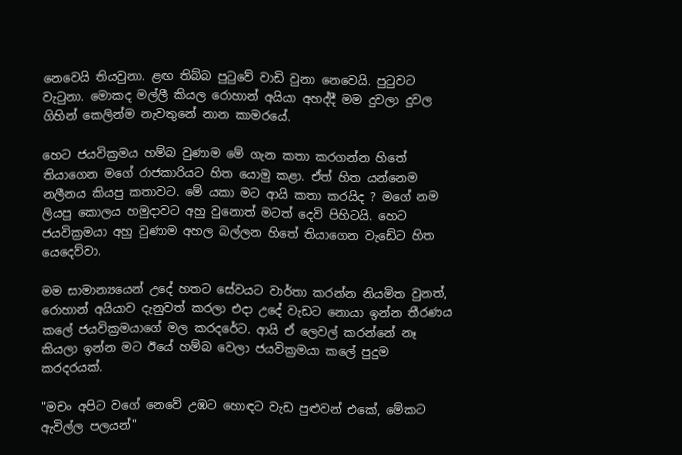නෙවෙයි තියවුනා. ළඟ තිබ්බ පුටුවේ වාඩි වුනා නෙවෙයි. පුටුවට වැටුනා. මොකද මල්ලී කියල රොහාන් අයියා අහද්දී මම දුවලා දුවල ගිහින් කෙලින්ම නැවතුනේ නාන කාමරයේ.

හෙට ජයවික්‍රමය හම්බ වුණාම මේ ගැන කතා කරගන්න හිතේ තියාගෙන මගේ රාජකාරියට හිත යොමු කළා. ඒත් හිත යන්නෙම නලීනය කියපු කතාවට. මේ යකා මට ආයි කතා කරයිද ? මගේ නම ලියපු කොලය හමුදාවට අහු වුනොත් මටත් දෙවි පිහිටයි. හෙට ජයවික්‍රමයා අහු වුණාම අහල බල්ලන හිතේ තියාගෙන වැඩේට හිත යෙදෙව්වා.

මම සාමාන්‍යයෙන් උදේ හතට සේවයට වාර්තා කරන්න නියමිත වුනත්, රොහාන් අයියාව දැනුවත් කරලා එදා උදේ වැඩට නොයා ඉන්න තීරණය කලේ ජයවික්‍රමයාගේ මල කරදරේට. ආයි ඒ ලෙවල් කරන්නේ නෑ කියලා ඉන්න මට ඊයේ හම්බ වෙලා ජයවික්‍රමයා කලේ පුදුම කරදරයක්.

"මචං අපිට වගේ නෙවේ උඹට හොඳට වැඩ පුළුවන් එකේ, මේකට ඇවිල්ල පලයන්"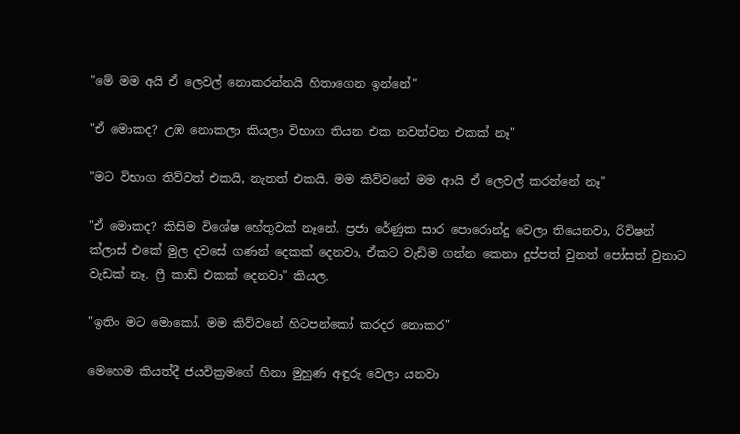"මේ මම අයි ඒ ලෙවල් නොකරන්නයි හිතාගෙන ඉන්නේ"

"ඒ මොකද? උඹ නොකලා කියලා විභාග තියන එක නවත්වන එකක් නෑ"

"මට විභාග තිව්වත් එකයි, නැතත් එකයි. මම කිව්වනේ මම ආයි ඒ ලෙවල් කරන්නේ නෑ"

"ඒ මොකද? කිසිම විශේෂ හේතුවක් නෑනේ. ප්‍රජා රේණුක සාර පොරොන්දු වෙලා තියෙනවා, රිවිෂන් ක්ලාස් එකේ මුල දවසේ ගණන් දෙකක් දෙනවා, ඒකට වැඩිම ගන්න කෙනා දුප්පත් වුනත් පෝසත් වුනාට වැඩක් නෑ. ෆ්‍රී කාඩ් එකක් දෙනවා" කියල.

"ඉතිං මට මොකෝ. මම කිව්වනේ හිටපන්කෝ කරදර නොකර"

මෙහෙම කියත්දී ජයවික්‍රමගේ හිනා මුහුණ අඳුරු වෙලා යනවා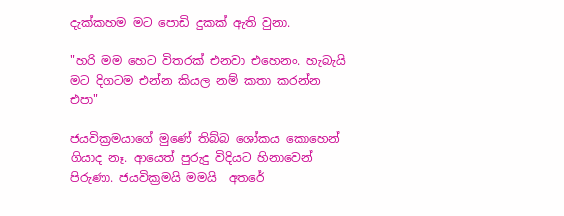දැක්කහම මට පොඩි දුකක් ඇති වුනා.

"හරි මම හෙට විතරක් එනවා එහෙනං. හැබැයි මට දිගටම එන්න කියල නම් කතා කරන්න එපා"

ජයවික්‍රමයාගේ මුණේ තිබ්බ ශෝකය කොහෙන් ගියාද නෑ. ආයෙත් පුරුදු විදියට හිනාවෙන් පිරුණා. ජයවික්‍රමයි මමයි  අතරේ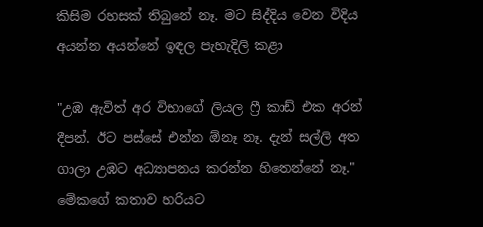කිසිම රහසක් තිබුනේ නෑ. මට සිද්දිය වෙන විදිය අයන්න අයන්නේ ඉඳල පැහැදිලි කළා

"උඹ ඇවිත් අර විභාගේ ලියල ෆ්‍රී කාඩ් එක අරන් දීපන්. ඊට පස්සේ එන්න ඕනෑ නෑ. දැන් සල්ලි අත ගාලා උඹට අධ්‍යාපනය කරන්න හිතෙන්නේ නෑ." මේකගේ කතාව හරියට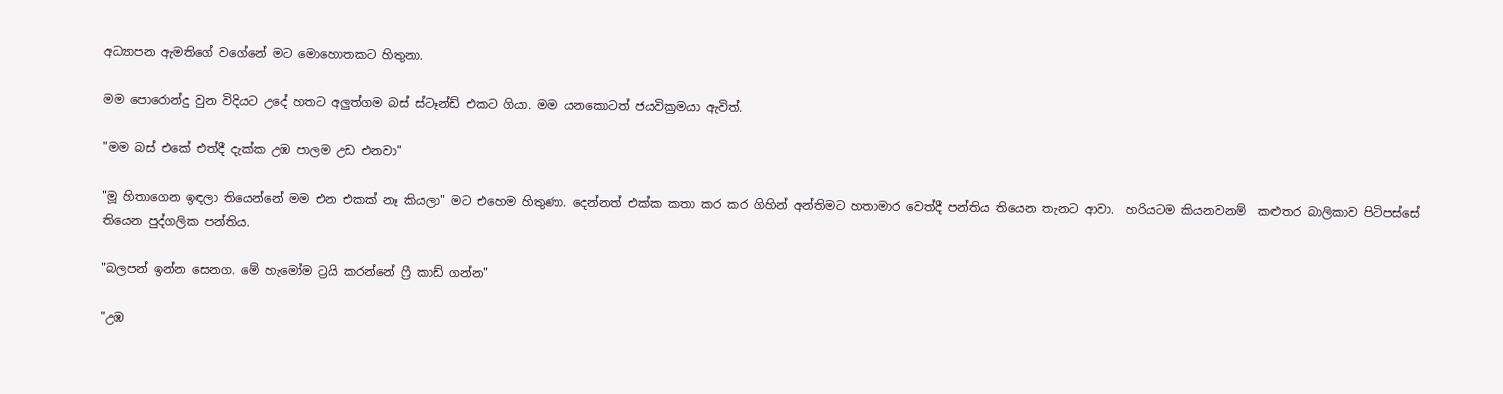අධ්‍යාපන ඇමතිගේ වගේනේ මට මොහොතකට හිතුනා.

මම පොරොන්දු වුන විදියට උදේ හතට අලුත්ගම බස් ස්ටෑන්ඩ් එකට ගියා. මම යනකොටත් ජයවික්‍රමයා ඇවිත්.

"මම බස් එකේ එත්දී දැක්ක උඹ පාලම උඩ එනවා"

"මූ හිතාගෙන ඉඳලා තියෙන්නේ මම එන එකක් නෑ කියලා" මට එහෙම හිතුණා. දෙන්නත් එක්ක කතා කර කර ගිහින් අන්තිමට හතාමාර වෙත්දී පන්තිය තියෙන තැනට ආවා.  හරියටම කියනවනම්  කළුතර බාලිකාව පිටිපස්සේ තියෙන පුද්ගලික පන්තිය.

"බලපන් ඉන්න සෙනග. මේ හැමෝම ට්‍රයි කරන්නේ ෆ්‍රී කාඩ් ගන්න"

"උඹ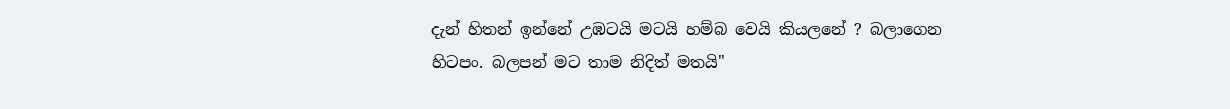දැන් හිතන් ඉන්නේ උඹටයි මටයි හම්බ වෙයි කියලනේ ? බලාගෙන හිටපං. බලපන් මට තාම නිදිත් මතයි"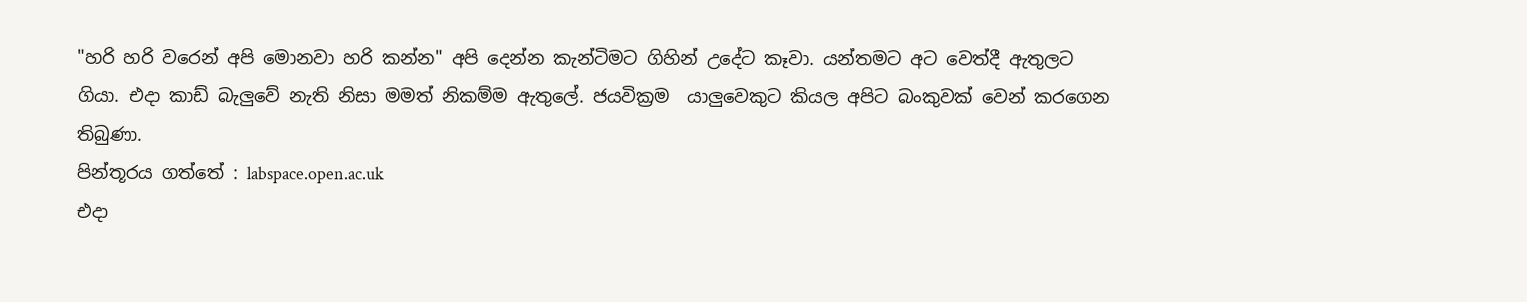"හරි හරි වරෙන් අපි මොනවා හරි කන්න" අපි දෙන්න කැන්ටිමට ගිහින් උදේට කෑවා. යන්තමට අට වෙත්දී ඇතුලට ගියා. එදා කාඩ් බැලුවේ නැති නිසා මමත් නිකම්ම ඇතුලේ. ජයවික්‍රම  යාලුවෙකුට කියල අපිට බංකුවක් වෙන් කරගෙන තිබුණා.
පින්තූරය ගත්තේ : labspace.open.ac.uk
එදා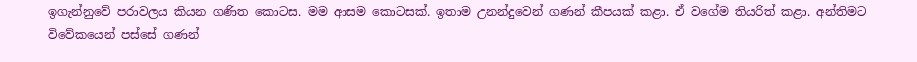ඉගැන්නුවේ පරාවලය කියන ගණිත කොටස. මම ආසම කොටසක්. ඉතාම උනන්දුවෙන් ගණන් කීපයක් කළා. ඒ වගේම තියරිත් කළා. අන්තිමට විවේකයෙන් පස්සේ ගණන්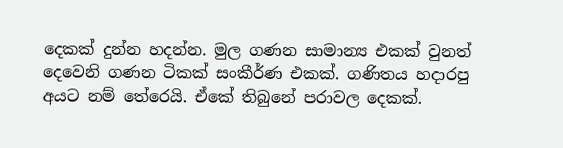දෙකක් දුන්න හදන්න. මුල ගණන සාමාන්‍ය එකක් වුනත් දෙවෙනි ගණන ටිකක් සංකීර්ණ එකක්. ගණිතය හදාරපු අයට නම් තේරෙයි. ඒකේ තිබුනේ පරාවල දෙකක්.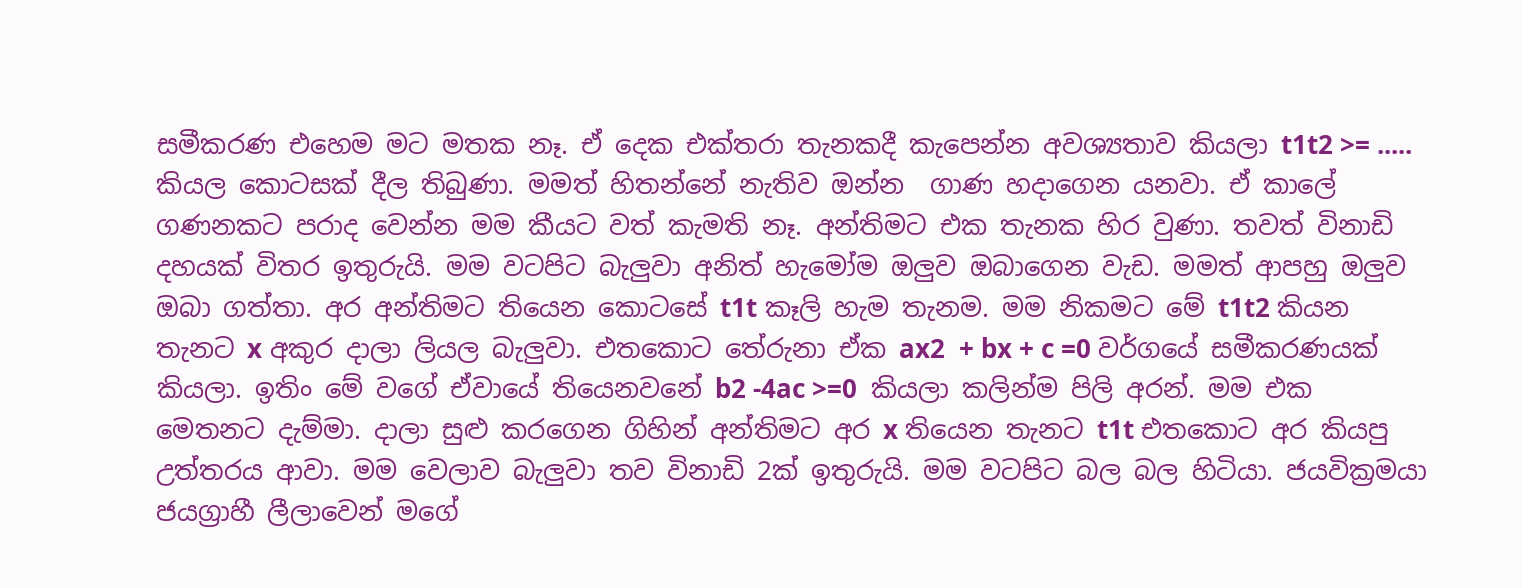සමීකරණ එහෙම මට මතක නෑ. ඒ දෙක එක්තරා තැනකදී කැපෙන්න අවශ්‍යතාව කියලා t1t2 >= ..... කියල කොටසක් දීල තිබුණා. මමත් හිතන්නේ නැතිව ඔන්න  ගාණ හදාගෙන යනවා. ඒ කාලේ ගණනකට පරාද වෙන්න මම කීයට වත් කැමති නෑ. අන්තිමට එක තැනක හිර වුණා. තවත් විනාඩි දහයක් විතර ඉතුරුයි. මම වටපිට බැලුවා අනිත් හැමෝම ඔලුව ඔබාගෙන වැඩ. මමත් ආපහු ඔලුව ඔබා ගත්තා. අර අන්තිමට තියෙන කොටසේ t1t කෑලි හැම තැනම. මම නිකමට මේ t1t2 කියන තැනට x අකුර දාලා ලියල බැලුවා. එතකොට තේරුනා ඒක ax2  + bx + c =0 වර්ගයේ සමීකරණයක් කියලා. ඉතිං මේ වගේ ඒවායේ තියෙනවනේ b2 -4ac >=0  කියලා කලින්ම පිලි අරන්. මම එක මෙතනට දැම්මා. දාලා සුළු කරගෙන ගිහින් අන්තිමට අර x තියෙන තැනට t1t එතකොට අර කියපු උත්තරය ආවා. මම වෙලාව බැලුවා තව විනාඩි 2ක් ඉතුරුයි. මම වටපිට බල බල හිටියා. ජයවික්‍රමයා ජයග්‍රාහී ලීලාවෙන් මගේ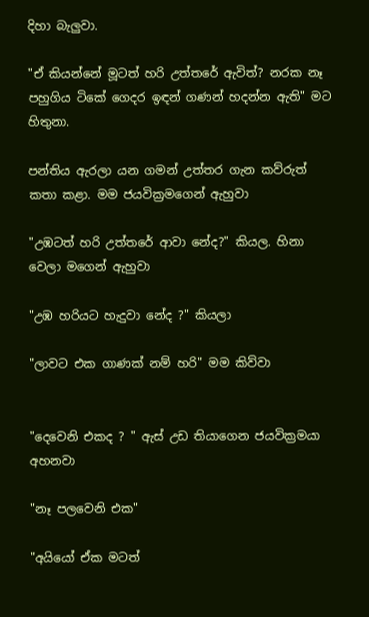දිහා බැලුවා.

"ඒ කියන්නේ මූටත් හරි උත්තරේ ඇවිත්? නරක නෑ පහුගිය ටිකේ ගෙදර ඉඳන් ගණන් හදන්න ඇති" මට හිතුනා.

පන්තිය ඇරලා යන ගමන් උත්තර ගැන කව්රුත් කතා කළා. මම ජයවික්‍රමගෙන් ඇහුවා

"උඹටත් හරි උත්තරේ ආවා නේද?" කියල. හිනා වෙලා මගෙන් ඇහුවා

"උඹ හරියට හැදුවා නේද ?" කියලා

"ලාවට එක ගාණක් නම් හරි" මම කිව්වා


"දෙවෙනි එකද ? " ඇස් උඩ තියාගෙන ජයවික්‍රමයා අහනවා

"නෑ පලවෙනි එක"

"අයියෝ ඒක මටත්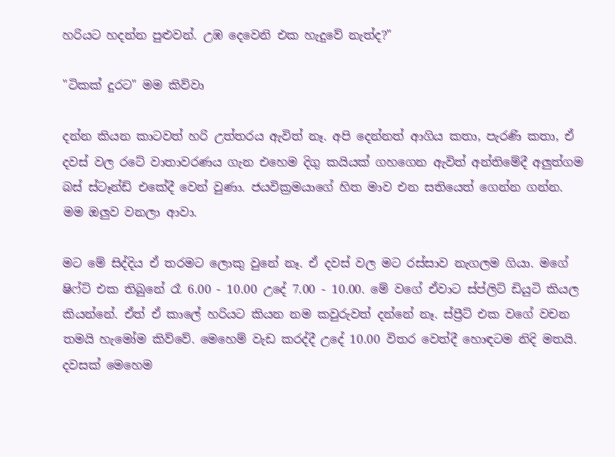හරියට හදන්න පුළුවන්. උඹ දෙවෙනි එක හැදුවේ නැත්ද?"

"ටිකක් දුරට" මම කිව්වා

දන්න කියන කාටවත් හරි උත්තරය ඇවිත් නෑ. අපි දෙන්නත් ආගිය කතා, පැරණි කතා, ඒ දවස් වල රටේ වාතාවරණය ගැන එහෙම දිගු කයියක් ගහගෙන ඇවිත් අන්තිමේදී අලුත්ගම බස් ස්ටෑන්ඩ් එකේදී වෙන් වුණා. ජයවික්‍රමයාගේ හිත මාව එන සතියෙත් ගෙන්න ගන්න. මම ඔලුව වනලා ආවා.

මට මේ සිද්දිය ඒ තරමට ලොකු වුනේ නෑ. ඒ දවස් වල මට රස්සාව නැගලම ගියා. මගේ ෂිෆ්ට් එක තිබුනේ රෑ 6.00 - 10.00 උදේ 7.00 - 10.00. මේ වගේ ඒවාට ස්ප්ලිට් ඩියුටි කියල කියන්නේ. ඒත් ඒ කාලේ හරියට කියන නම කවුරුවත් දන්නේ නෑ. ස්ප්‍රීට් එක වගේ වචන තමයි හැමෝම කිව්වේ. මෙහෙම් වැඩ කරද්දී උදේ 10.00 විතර වෙත්දී හොඳටම නිදි මතයි. දවසක් මෙහෙම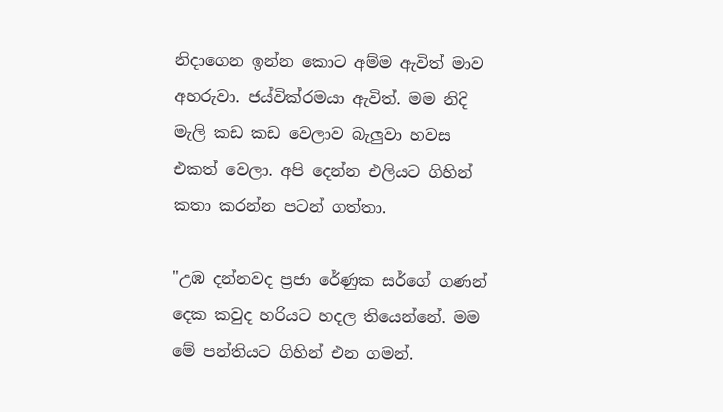නිදාගෙන ඉන්න කොට අම්ම ඇවිත් මාව අහරුවා. ජය්වික්රමයා ඇවිත්. මම නිදි මැලි කඩ කඩ වෙලාව බැලුවා හවස එකත් වෙලා. අපි දෙන්න එලියට ගිහින් කතා කරන්න පටන් ගත්තා.

"උඹ දන්නවද ප්‍රජා රේණුක සර්ගේ ගණන් දෙක කවුද හරියට හදල තියෙන්නේ. මම මේ පන්තියට ගිහින් එන ගමන්.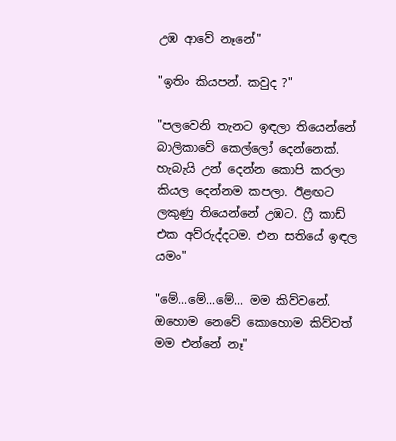උඹ ආවේ නෑනේ"

"ඉතිං කියපන්. කවුද ?"

"පලවෙනි තැනට ඉඳලා තියෙන්නේ බාලිකාවේ කෙල්ලෝ දෙන්නෙක්. හැබැයි උන් දෙන්න කොපි කරලා කියල දෙන්නම කපලා. ඊළඟට ලකුණු තියෙන්නේ උඹට. ෆ්‍රී කාඩ් එක අව්රුද්දටම. එන සතියේ ඉඳල යමං"

"මේ...මේ...මේ... මම කිව්වනේ. ඔහොම නෙවේ කොහොම කිව්වත් මම එන්නේ නෑ"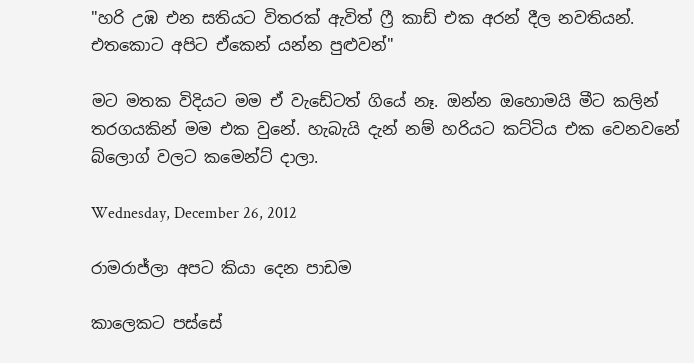"හරි උඹ එන සතියට විතරක් ඇවිත් ෆ්‍රී කාඩ් එක අරන් දීල නවතියන්. එතකොට අපිට ඒකෙන් යන්න පුළුවන්"

මට මතක විදියට මම ඒ වැඩේටත් ගියේ නෑ. ඔන්න ඔහොමයි මීට කලින් තරගයකින් මම එක වුනේ. හැබැයි දැන් නම් හරියට කට්ටිය එක වෙනවනේ බ්ලොග් වලට කමෙන්ට් දාලා.

Wednesday, December 26, 2012

රාමරාජ්ලා අපට කියා දෙන පාඩම

කාලෙකට පස්සේ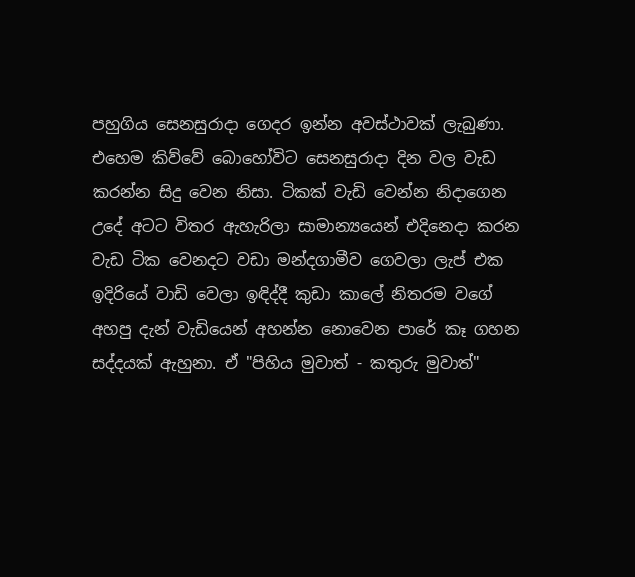පහුගිය සෙනසුරාදා ගෙදර ඉන්න අවස්ථාවක් ලැබුණා. එහෙම කිව්වේ බොහෝවිට සෙනසුරාදා දින වල වැඩ කරන්න සිදු වෙන නිසා. ටිකක් වැඩි වෙන්න නිදාගෙන උදේ අටට විතර ඇහැරිලා සාමාන්‍යයෙන් එදිනෙදා කරන වැඩ ටික වෙනදට වඩා මන්දගාමීව ගෙවලා ලැප් එක ඉදිරියේ වාඩි වෙලා ඉඳිද්දී කුඩා කාලේ නිතරම වගේ අහපු දැන් වැඩියෙන් අහන්න නොවෙන පාරේ කෑ ගහන සද්දයක් ඇහුනා. ඒ "පිහිය මුවාත් - කතුරු මුවාත්"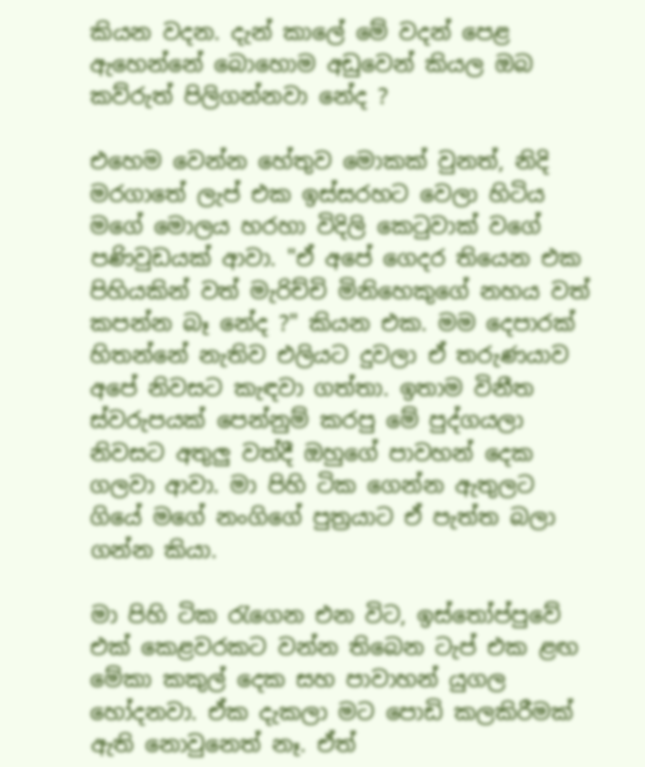කියන වදන. දැන් කාලේ මේ වදන් පෙළ ඇහෙන්නේ බොහොම අඩුවෙන් කියල ඔබ කව්රුත් පිලිගන්නවා නේද ?

එහෙම වෙන්න හේතුව මොකක් වුනත්, නිදි මරගාතේ ලැප් එක ඉස්සරහට වෙලා හිටිය මගේ මොලය හරහා විදිලි කෙටුවාක් වගේ පණිවුඩයක් ආවා. "ඒ අපේ ගෙදර තියෙන එක පිහියකින් වත් මැරිච්චි මිනිහෙකුගේ නහය වත් කපන්න බෑ නේද ?" කියන එක. මම දෙපාරක් හිතන්නේ නැතිව එලියට දුවලා ඒ තරුණයාව අපේ නිවසට කැඳවා ගත්තා. ඉතාම විනීත ස්වරුපයක් පෙන්නුම් කරපු මේ පුද්ගයලා නිවසට අතුලු වත්දී ඔහුගේ පාවහන් දෙක ගලවා ආවා. මා පිහි ටික ගෙන්න ඇතුලට ගියේ මගේ නංගිගේ පුත්‍රයාට ඒ පැත්ත බලා ගන්න කියා.

මා පිහි ටික රැගෙන එන විට, ඉස්තෝප්පුවේ එක් කෙළවරකට වන්න තිබෙන ටැප් එක ළඟ මේකා කකුල් දෙක සහ පාවාහන් යුගල හෝදනවා. ඒක දැකලා මට පොඩි කලකිරීමක් ඇති නොවුනෙත් නෑ. ඒත්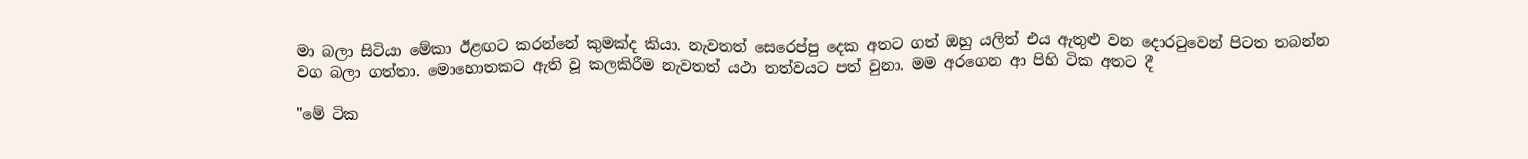මා බලා සිටියා මේකා ඊළඟට කරන්නේ කුමක්ද කියා. නැවතත් සෙරෙප්පු දෙක අතට ගත් ඔහු යලිත් එය ඇතුළු වන දොරටුවෙන් පිටත තබන්න වග බලා ගත්තා. මොහොතකට ඇති වූ කලකිරීම නැවතත් යථා තත්වයට පත් වුනා. මම අරගෙන ආ පිහි ටික අතට දී

"මේ ටික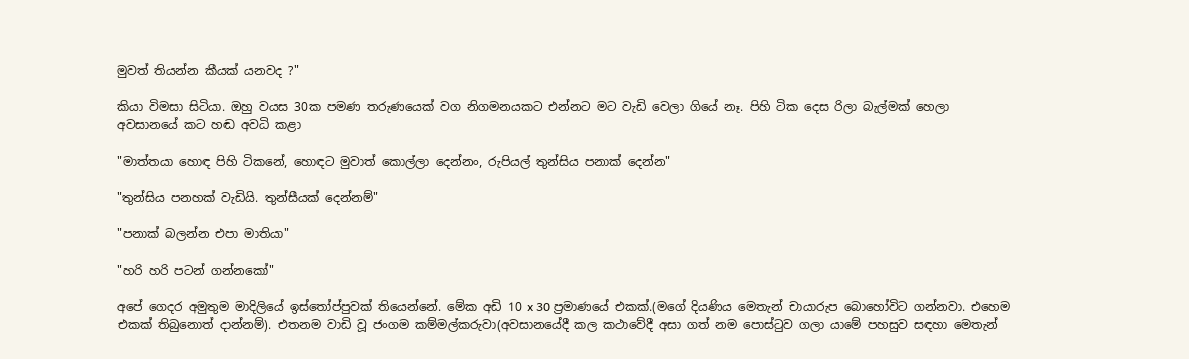මුවත් තියන්න කීයක් යනවද ?"

කියා විමසා සිටියා. ඔහු වයස 30ක පමණ තරුණයෙක් වග නිගමනයකට එන්නට මට වැඩි වෙලා ගියේ නෑ. පිහි ටික දෙස රිලා බැල්මක් හෙලා අවසානයේ කට හඬ අවධි කළා

"මාත්තයා හොඳ පිහි ටිකනේ, හොඳට මුවාත් කොල්ලා දෙන්නං, රුපියල් තුන්සිය පනාක් දෙන්න"

"තුන්සිය පනහක් වැඩියි. තුන්සීයක් දෙන්නම්"

"පනාක් බලන්න එපා මාතියා"

"හරි හරි පටන් ගන්නකෝ"

අපේ ගෙදර අමුතුම මාදිලියේ ඉස්තෝප්පුවක් තියෙන්නේ. මේක අඩි 10 x 30 ප්‍රමාණයේ එකක්.(මගේ දියණිය මෙතැන් චායාරුප බොහෝවිට ගන්නවා. එහෙම එකක් තිබුනොත් දාන්නම්). එතනම වාඩි වූ ජංගම කම්මල්කරුවා(අවසානයේදී කල කථාවේදී අසා ගත් නම පොස්ටුව ගලා යාමේ පහසුව සඳහා මෙතැන්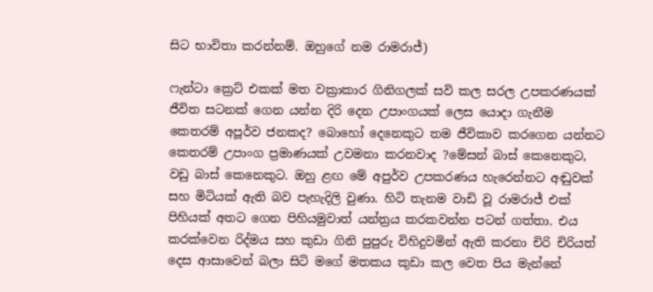සිට භාවිතා කරන්නම්. ඔහුගේ නම රාමරාජ්)

ෆැන්ටා ක්‍රෙට් එකක් මත වක්‍රාකාර ගිනිගලක් සවි කල සරල උපකරණයක් ජීවිත සටනක් ගෙන යන්න දිරි දෙන උපාංගයක් ලෙස යොදා ගැනීම කෙතරම් අපූර්ව ජනකද? බොහෝ දෙනෙකුට තම ජීවිකාව කරගෙන යන්නට කෙතරම් උපාංග ප්‍රමාණයක් උවමනා කරනවාද ?මේසන් බාස් කෙනෙකුට, වඩු බාස් කෙනෙකුට. ඔහු ළඟ මේ අපුර්ව උපකරණය හැරෙන්නට අඬුවක් සහ මිටියක් ඇති බව පැහැදිලි වුණා. හිටි තැනම වාඩි වූ රාමරාජ් එක් පිහියක් අතට ගෙන පිහියමුවාත් යන්ත්‍රය කරකවන්න පටන් ගත්තා. එය කරක්වෙන රිද්මය සහ කුඩා ගිනි පුපුරු විහිදුවමින් ඇති කරනා චිරි චිරියත් දෙස ආසාවෙන් බලා සිටි මගේ මතකය කුඩා කල වෙත පිය මැන්නේ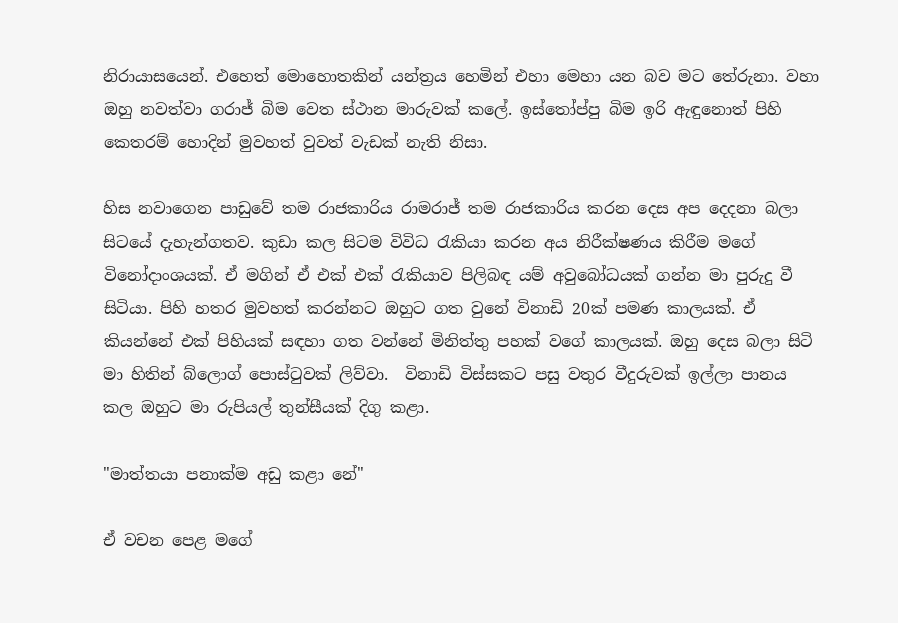නිරායාසයෙන්. එහෙත් මොහොතකින් යන්ත්‍රය හෙමින් එහා මෙහා යන බව මට තේරුනා. වහා ඔහු නවත්වා ගරාජ් බිම වෙත ස්ථාන මාරුවක් කලේ. ඉස්තෝප්පු බිම ඉරි ඇඳුනොත් පිහි කෙතරම් හොදින් මුවහත් වුවත් වැඩක් නැති නිසා.

හිස නවාගෙන පාඩුවේ තම රාජකාරිය රාමරාජ් තම රාජකාරිය කරන දෙස අප දෙදනා බලා සිටයේ දැහැන්ගතව. කුඩා කල සිටම විවිධ රැකියා කරන අය නිරීක්ෂණය කිරීම මගේ විනෝදාංශයක්. ඒ මගින් ඒ එක් එක් රැකියාව පිලිබඳ යම් අවුබෝධයක් ගන්න මා පුරුදු වී සිටියා. පිහි හතර මුවහත් කරන්නට ඔහුට ගත වුනේ විනාඩි 20ක් පමණ කාලයක්. ඒ කියන්නේ එක් පිහියක් සඳහා ගත වන්නේ මිනිත්තු පහක් වගේ කාලයක්. ඔහු දෙස බලා සිටි මා හිතින් බ්ලොග් පොස්ටුවක් ලිව්වා.  විනාඩි විස්සකට පසු වතුර වීදුරුවක් ඉල්ලා පානය කල ඔහුට මා රුපියල් තුන්සීයක් දිගු කළා.

"මාත්තයා පනාක්ම අඩු කළා නේ"

ඒ වචන පෙළ මගේ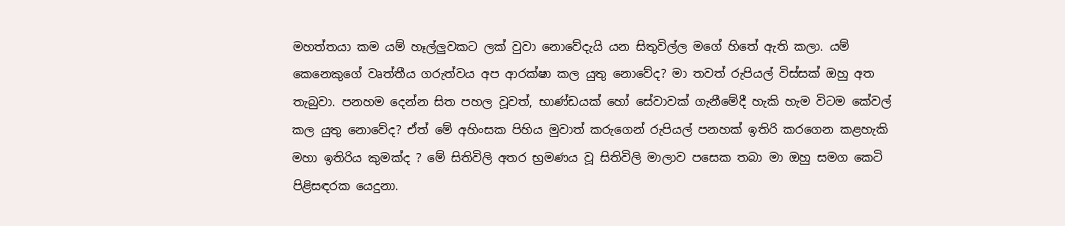මහත්තයා කම යම් හෑල්ලුවකට ලක් වුවා නොවේදැයි යන සිතුවිල්ල මගේ හිතේ ඇති කලා. යම් කෙනෙකුගේ වෘත්තීය ගරුත්වය අප ආරක්ෂා කල යුතු නොවේද? මා තවත් රුපියල් විස්සක් ඔහු අත තැබුවා. පනහම දෙන්න සිත පහල වූවත්, භාණ්ඩයක් හෝ සේවාවක් ගැනීමේදී හැකි හැම විටම කේවල් කල යුතු නොවේද? ඒත් මේ අහිංසක පිහිය මුවාත් කරුගෙන් රුපියල් පනහක් ඉතිරි කරගෙන කළහැකි මහා ඉතිරිය කුමක්ද ? මේ සිතිවිලි අතර භ්‍රමණය වූ සිතිවිලි මාලාව පසෙක තබා මා ඔහු සමග කෙටි පිළිසඳරක යෙදුනා.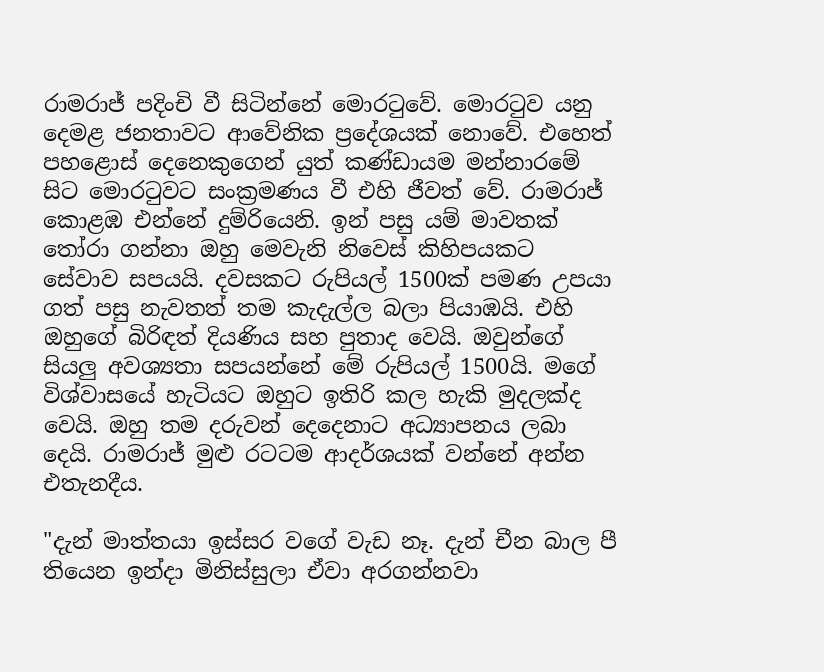රාමරාජ් පදිංචි වී සිටින්නේ මොරටුවේ. මොරටුව යනු දෙමළ ජනතාවට ආවේනික ප්‍රදේශයක් නොවේ. එහෙත් පහළොස් දෙනෙකුගෙන් යුත් කණ්ඩායම මන්නාරමේ සිට මොරටුවට සංක්‍රමණය වී එහි ජීවත් වේ. රාමරාජ් කොළඹ එන්නේ දුම්රියෙනි. ඉන් පසු යම් මාවතක් තෝරා ගන්නා ඔහු මෙවැනි නිවෙස් කිහිපයකට සේවාව සපයයි. දවසකට රුපියල් 1500ක් පමණ උපයා ගත් පසු නැවතත් තම කැදැල්ල බලා පියාඹයි. එහි ඔහුගේ බිරිඳත් දියණිය සහ පුතාද වෙයි. ඔවුන්ගේ සියලු අවශ්‍යතා සපයන්නේ මේ රුපියල් 1500යි. මගේ විශ්වාසයේ හැටියට ඔහුට ඉතිරි කල හැකි මුදලක්ද වෙයි. ඔහු තම දරුවන් දෙදෙනාට අධ්‍යාපනය ලබා දෙයි. රාමරාජ් මුළු රටටම ආදර්ශයක් වන්නේ අන්න එතැනදීය.

"දැන් මාත්තයා ඉස්සර වගේ වැඩ නෑ. දැන් චීන බාල පී තියෙන ඉන්දා මිනිස්සුලා ඒවා අරගන්නවා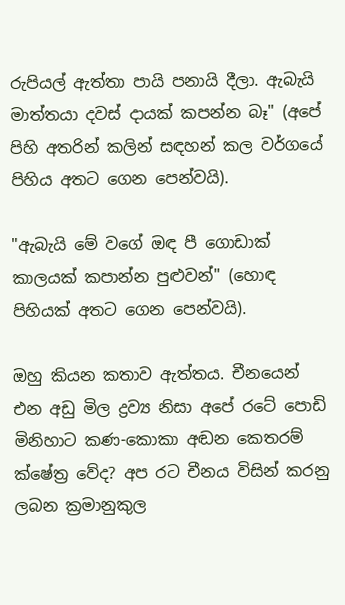රුපියල් ඇත්තා පායි පනායි දීලා. ඇබැයි මාත්තයා දවස් දායක් කපන්න බෑ" (අපේ පිහි අතරින් කලින් සඳහන් කල වර්ගයේ පිහිය අතට ගෙන පෙන්වයි).

"ඇබැයි මේ වගේ ඔඳ පී ගොඩාක් කාලයක් කපාන්න පුළුවන්" (හොඳ පිහියක් අතට ගෙන පෙන්වයි).

ඔහු කියන කතාව ඇත්තය. චීනයෙන් එන අඩු මිල ද්‍රව්‍ය නිසා අපේ රටේ පොඩි මිනිහාට කණ-කොකා අඬන කෙතරම් ක්ෂේත්‍ර වේද? අප රට චීනය විසින් කරනු ලබන ක්‍රමානුකුල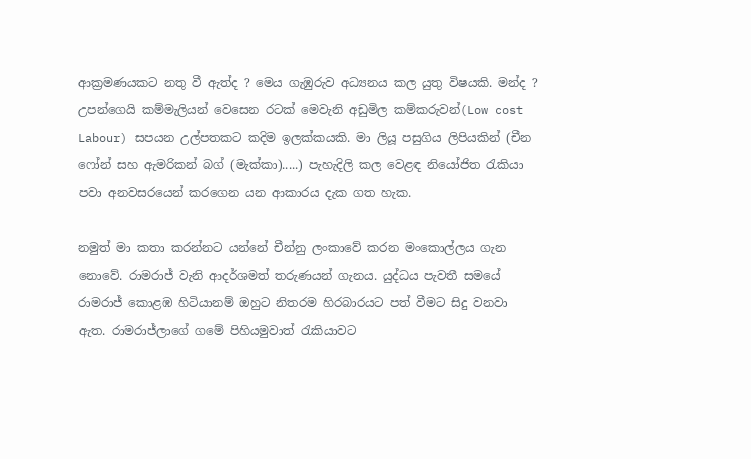ආක්‍රමණයකට නතු වී ඇත්ද ? මෙය ගැඹුරුව අධ්‍යනය කල යුතු විෂයකි. මන්ද ? උපන්ගෙයි කම්මැලියන් වෙසෙන රටක් මෙවැනි අඩුමිල කම්කරුවන්(Low cost Labour) සපයන උල්පතකට කදිම ඉලක්කයකි. මා ලියූ පසුගිය ලිපියකින් (චීන ෆෝන් සහ ඇමරිකන් බග් (මැක්කා).....) පැහැදිලි කල වෙළඳ නියෝජිත රැකියා පවා අනවසරයෙන් කරගෙන යන ආකාරය දැක ගත හැක.

නමුත් මා කතා කරන්නට යන්නේ චීන්නු ලංකාවේ කරන මංකොල්ලය ගැන නොවේ. රාමරාජ් වැනි ආදර්ශමත් තරුණයන් ගැනය. යුද්ධය පැවතී සමයේ රාමරාජ් කොළඹ හිටියානම් ඔහුට නිතරම හිරබාරයට පත් වීමට සිදු වනවා ඇත. රාමරාජ්ලාගේ ගමේ පිහියමුවාත් රැකියාවට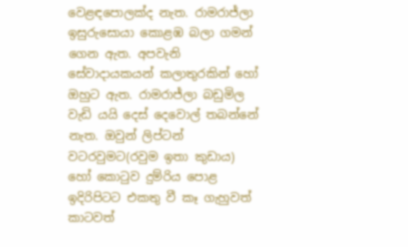වෙළඳපොලක්ද නැත. රාමරාජ්ලා ඉසුරුසොයා කොළඹ බලා ගමන් ගෙන ඇත. අපවැනි සේවාදායකයන් කලාතුරකින් හෝ ඔහුට ඇත. රාමරාජ්ලා බඩුමිල වැඩි යයි දෙස් දෙවොල් තබන්නේ නැත. ඔවුන් ලිප්ටන් වටරවුමට(රවුම ඉතා කුඩාය) හෝ කොටුව දුම්රිය පොළ ඉදිරිපිටට එකතු වී කෑ ගැහුවත් කාටවත්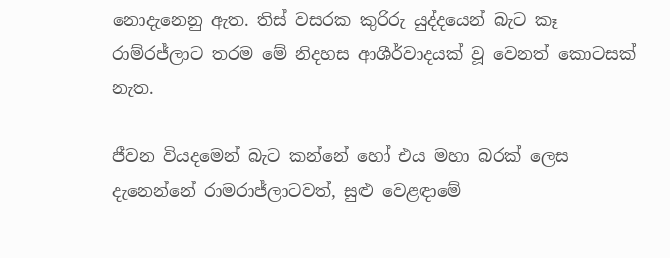නොදැනෙනු ඇත. තිස් වසරක කුරිරු යුද්දයෙන් බැට කෑ රාම්රජ්ලාට තරම මේ නිදහස ආශීර්වාදයක් වූ වෙනත් කොටසක් නැත.

ජීවන වියදමෙන් බැට කන්නේ හෝ එය මහා බරක් ලෙස දැනෙන්නේ රාමරාජ්ලාටවත්, සුළු වෙළඳාමේ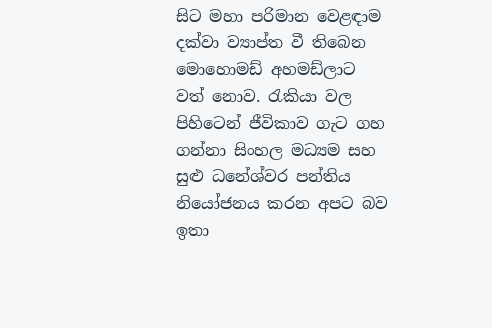සිට මහා පරිමාන වෙළඳාම දක්වා ව්‍යාප්ත වී තිබෙන මොහොමඩ් අහමඩ්ලාට වත් නොව. රැකියා වල පිහිටෙන් ජීවිකාව ගැට ගහ ගන්නා සිංහල මධ්‍යම සහ සුළු ධනේශ්වර පන්තිය නියෝජනය කරන අපට බව ඉතා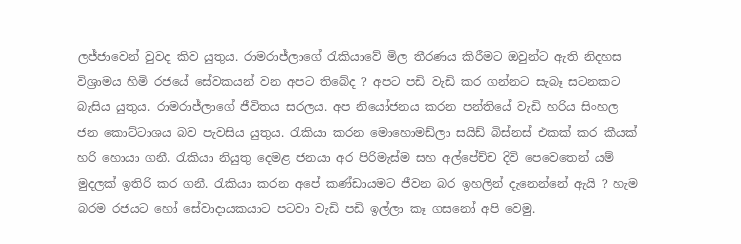ලජ්ජාවෙන් වුවද කිව යුතුය. රාමරාජ්ලාගේ රැකියාවේ මිල තීරණය කිරීමට ඔවුන්ට ඇති නිදහස විශ්‍රාමය හිමි රජයේ සේවකයන් වන අපට තිබේද ? අපට පඩි වැඩි කර ගන්නට සැබෑ සටනකට බැසිය යුතුය. රාමරාජ්ලාගේ ජීවිතය සරලය. අප නියෝජනය කරන පන්තියේ වැඩි හරිය සිංහල ජන කොට්ටාශය බව පැවසිය යුතුය. රැකියා කරන මොහොමඩ්ලා සයිඩ් බිස්නස් එකක් කර කීයක් හරි හොයා ගනී. රැකියා නියුතු දෙමළ ජනයා අර පිරිමැස්ම සහ අල්පේච්ච දිවි පෙවෙතෙන් යම් මුදලක් ඉතිරි කර ගනී. රැකියා කරන අපේ කණ්ඩායමට ජීවන බර ඉහලින් දැනෙන්නේ ඇයි ? හැම බරම රජයට හෝ සේවාදායකයාට පටවා වැඩි පඩි ඉල්ලා කෑ ගසනෝ අපි වෙමු.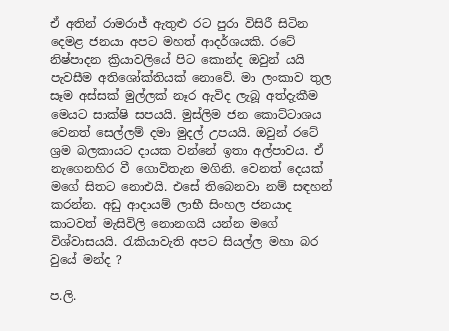ඒ අතින් රාමරාජ් ඇතුළු රට පුරා විසිරී සිටින දෙමළ ජනයා අපට මහත් ආදර්ශයකි. රටේ නිෂ්පාදන ක්‍රියාවලියේ පිට කොන්ද ඔවුන් යයි පැවසීම අතිශෝක්තියක් නොවේ. මා ලංකාව තුල සෑම අස්සක් මුල්ලක් නෑර ඇවිද ලැබූ අත්දැකීම මෙයට සාක්ෂි සපයයි. මුස්‌ලිම ජන කොට්ටාශය වෙනත් සෙල්ලම් දමා මුදල් උපයයි. ඔවුන් රටේ ශ්‍රම බලකායට දායක වන්නේ ඉතා අල්පාවය. ඒ නැගෙනහිර වී ගොවිතැන මගිනි. වෙනත් දෙයක් මගේ සිතට නොඑයි. එසේ තිබෙනවා නම් සඳහන් කරන්න. අඩු ආදායම් ලාභී සිංහල ජනයාද කාටවත් මැසිවිලි නොනගයි යන්න මගේ විශ්වාසයයි. රැකියාවැති අපට සියල්ල මහා බර වුයේ මන්ද ?

ප.ලි.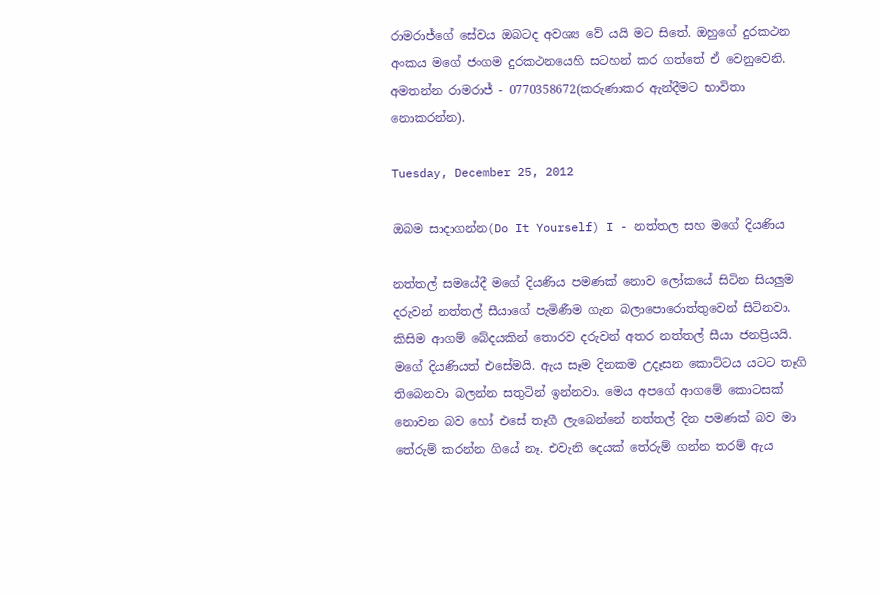රාමරාජ්ගේ සේවය ඔබටද අවශ්‍ය වේ යයි මට සිතේ. ඔහුගේ දුරකථන අංකය මගේ ජංගම දුරකථනයෙහි සටහන් කර ගත්තේ ඒ වෙනුවෙනි. අමතන්න රාමරාජ් - 0770358672(කරුණාකර ඇන්දීමට භාවිතා නොකරන්න).

Tuesday, December 25, 2012

ඔබම සාදාගන්න(Do It Yourself) I - නත්තල සහ මගේ දියණිය

නත්තල් සමයේදී මගේ දියණිය පමණක් නොව ලෝකයේ සිටින සියලුම දරුවන් නත්තල් සීයාගේ පැමිණීම ගැන බලාපොරොත්තුවෙන් සිටිනවා. කිසිම ආගම් බේදයකින් තොරව දරුවන් අතර නත්තල් සීයා ජනප්‍රියයි. මගේ දියණියත් එසේමයි. ඇය සෑම දිනකම උදෑසන කොට්ටය යටට තෑගි තිබෙනවා බලන්න සතුටින් ඉන්නවා. මෙය අපගේ ආගමේ කොටසක් නොවන බව හෝ එසේ තෑගී ලැබෙන්නේ නත්තල් දින පමණක් බව මා තේරුම් කරන්න ගියේ නෑ. එවැනි දෙයක් තේරුම් ගන්න තරම් ඇය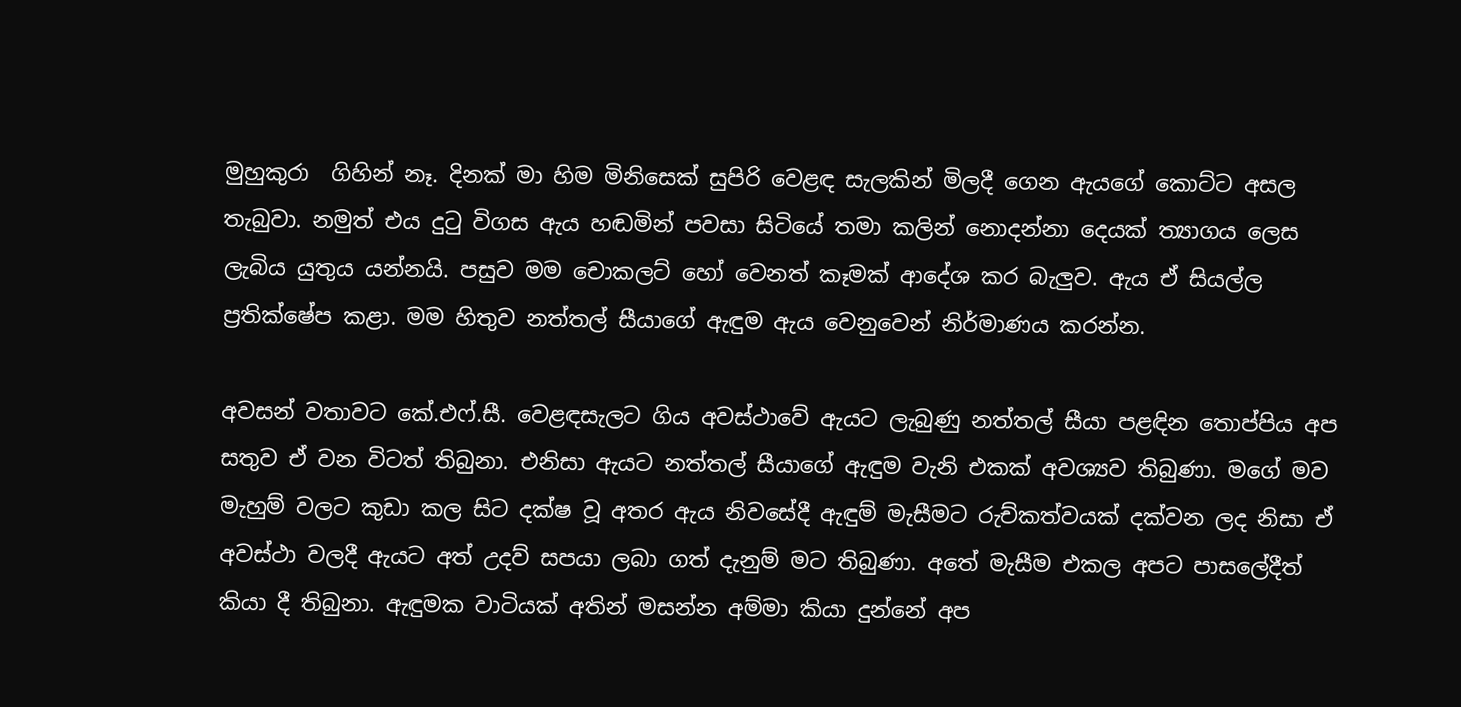මුහුකුරා  ගිහින් නෑ. දිනක් මා හිම මිනිසෙක් සුපිරි වෙළඳ සැලකින් මිලදී ගෙන ඇයගේ කොට්ට අසල තැබුවා. නමුත් එය දුටු විගස ඇය හඬමින් පවසා සිටියේ තමා කලින් නොදන්නා දෙයක් ත්‍යාගය ලෙස ලැබිය යුතුය යන්නයි. පසුව මම චොකලට් හෝ වෙනත් කෑමක් ආදේශ කර බැලුව. ඇය ඒ සියල්ල ප්‍රතික්ෂේප කළා. මම හිතුව නත්තල් සීයාගේ ඇඳුම ඇය වෙනුවෙන් නිර්මාණය කරන්න.

අවසන් වතාවට කේ.එෆ්.සී. වෙළඳසැලට ගිය අවස්ථාවේ ඇයට ලැබුණු නත්තල් සීයා පළඳින තොප්පිය අප සතුව ඒ වන විටත් තිබුනා. එනිසා ඇයට නත්තල් සීයාගේ ඇඳුම වැනි එකක් අවශ්‍යව තිබුණා. මගේ මව මැහුම් වලට කුඩා කල සිට දක්ෂ වූ අතර ඇය නිවසේදී ඇඳුම් මැසීමට රුච්කත්වයක් දක්වන ලද නිසා ඒ අවස්ථා වලදී ඇයට අත් උදව් සපයා ලබා ගත් දැනුම් මට තිබුණා. අතේ මැසීම එකල අපට පාසලේදීත් කියා දී තිබුනා. ඇඳුමක වාටියක් අතින් මසන්න අම්මා කියා දුන්නේ අප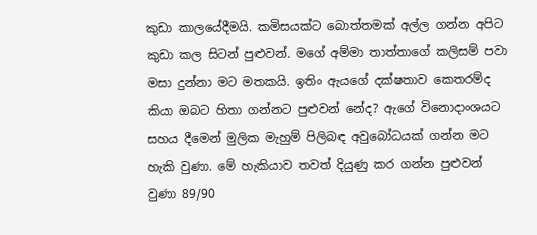කුඩා කාලයේදීමයි. කමිසයක්ට බොත්තමක් අල්ල ගන්න අපිට කුඩා කල සිටන් පුළුවන්. මගේ අම්මා තාත්තාගේ කලිසම් පවා මසා දුන්නා මට මතකයි. ඉතිං ඇයගේ දක්ෂතාව කෙතරම්ද කියා ඔබට හිතා ගන්නට පුළුවන් නේද? ඇගේ විනොදාංශයට සහය දීමෙන් මුලික මැහුම් පිලිබඳ අවුබෝධයක් ගන්න මට හැකි වුණා. මේ හැකියාව තවත් දියුණු කර ගන්න පුළුවන් වුණා 89/90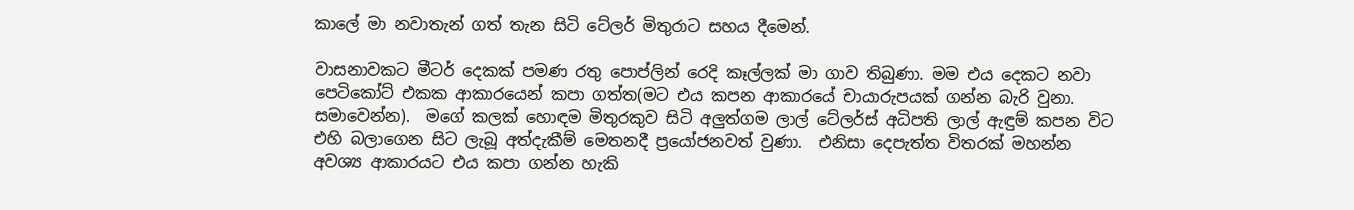කාලේ මා නවාතැන් ගත් තැන සිටි ටේලර් මිතුරාට සහය දීමෙන්.

වාසනාවකට මීටර් දෙකක් පමණ රතු පොප්ලින් රෙදි කෑල්ලක් මා ගාව තිබුණා. මම එය දෙකට නවා පෙටිකෝට් එකක ආකාරයෙන් කපා ගත්ත(මට එය කපන ආකාරයේ චායාරුපයක් ගන්න බැරි වුනා. සමාවෙන්න).  මගේ කලක් හොඳම මිතුරකුව සිටි අලුත්ගම ලාල් ටේලර්ස් අධිපති ලාල් ඇඳුම් කපන විට එහි බලාගෙන සිට ලැබූ අත්දැකීම් මෙතනදී ප්‍රයෝජනවත් වුණා.  එනිසා දෙපැත්ත විතරක් මහන්න අවශ්‍ය ආකාරයට එය කපා ගන්න හැකි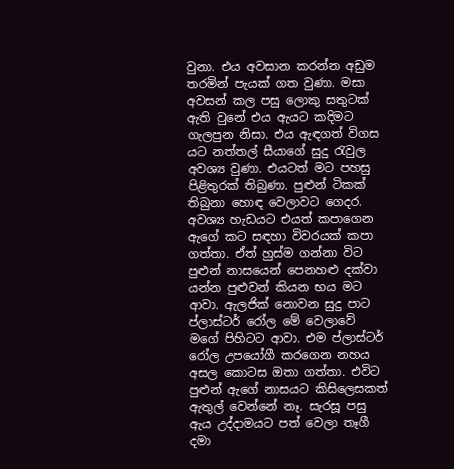වුනා. එය අවසාන කරන්න අඩුම තරමින් පැයක් ගත වුණා. මසා අවසන් කල පසු ලොකු සතුටක් ඇති වුනේ එය ඇයට කදිමට ගැලපුන නිසා. එය ඇඳගත් විගස යට නත්තල් සීයාගේ සුදු රැවුල අවශ්‍ය වුණා. එයටත් මට පහසු පිළිතුරක් තිබුණා. පුළුන් ටිකක් තිබුනා හොඳ වෙලාවට ගෙදර. අවශ්‍ය හැඩයට එයත් කපාගෙන ඇගේ කට සඳහා විවරයක් කපා ගත්තා. ඒත් හුස්ම ගන්නා විට පුළුන් නාසයෙන් පෙනහළු දක්වා යන්න පුළුවන් කියන භය මට ආවා. ඇලජික් නොවන සුදු පාට ප්ලාස්ටර් රෝල මේ වෙලාවේ මගේ පිහිටට ආවා. එම ප්ලාස්ටර් රෝල උපයෝගී කරගෙන නහය අසල කොටස ඔතා ගත්තා. එවිට පුළුන් ඇගේ නාසයට කිසිලෙසකත් ඇතුල් වෙන්නේ නෑ. සැරසූ පසු ඇය උද්දාමයට පත් වෙලා තෑගී දමා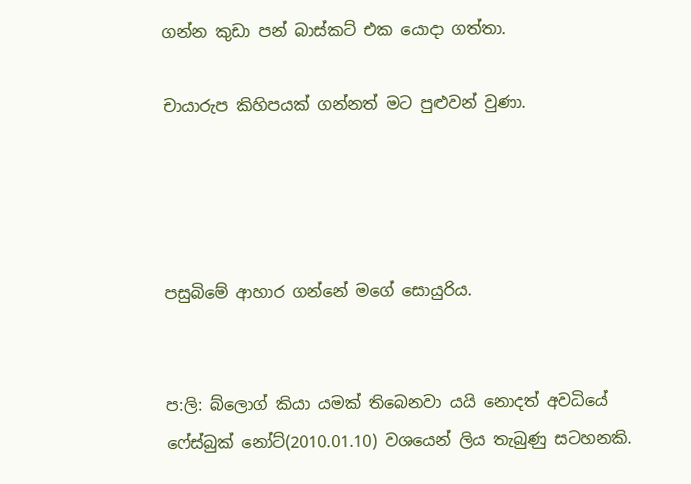ගන්න කුඩා පන් බාස්කට් එක යොදා ගත්තා.

චායාරුප කිහිපයක් ගන්නත් මට පුළුවන් වුණා.




පසුබිමේ ආහාර ගන්නේ මගේ සොයුරිය.


ප:ලි: බ්ලොග් කියා යමක් තිබෙනවා යයි නොදත් අවධියේ ෆේස්බුක් නෝට්(2010.01.10) වශයෙන් ලිය තැබුණු සටහනකි.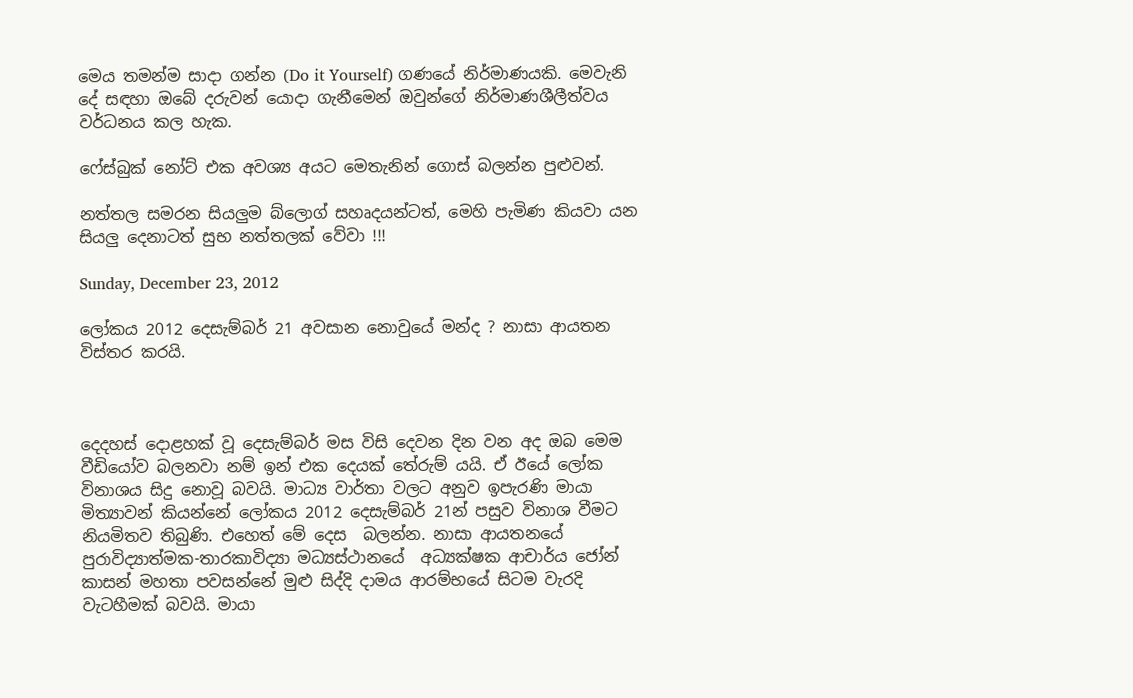මෙය තමන්ම සාදා ගන්න (Do it Yourself) ගණයේ නිර්මාණයකි. මෙවැනි දේ සඳහා ඔබේ දරුවන් යොදා ගැනීමෙන් ඔවුන්ගේ නිර්මාණශීලීත්වය වර්ධනය කල හැක.

ෆේස්බුක් නෝට් එක අවශ්‍ය අයට මෙතැනින් ගොස් බලන්න පුළුවන්.

නත්තල සමරන සියලුම බ්ලොග් සහෘදයන්ටත්, මෙහි පැමිණ කියවා යන සියලු දෙනාටත් සුභ නත්තලක් වේවා !!!

Sunday, December 23, 2012

ලෝකය 2012 දෙසැම්බර් 21 අවසාන නොවුයේ මන්ද ? නාසා ආයතන විස්තර කරයි.



දෙදහස් දොළහක් වූ දෙසැම්බර් මස විසි දෙවන දින වන අද ඔබ මෙම වීඩියෝව බලනවා නම් ඉන් එක දෙයක් තේරුම් යයි. ඒ ඊයේ ලෝක විනාශය සිදු නොවූ බවයි. මාධ්‍ය වාර්තා වලට අනුව ඉපැරණි මායා මිත්‍යාවන් කියන්නේ ලෝකය 2012 දෙසැම්බර් 21න් පසුව විනාශ වීමට නියමිතව තිබුණි. එහෙත් මේ දෙස  බලන්න. නාසා ආයතනයේ පුරාවිද්‍යාත්මක-තාරකාවිද්‍යා මධ්‍යස්ථානයේ  අධ්‍යක්ෂක ආචාර්ය ජෝන් කාසන් මහතා පවසන්නේ මුළු සිද්දි දාමය ආරම්භයේ සිටම වැරදි වැටහීමක් බවයි. මායා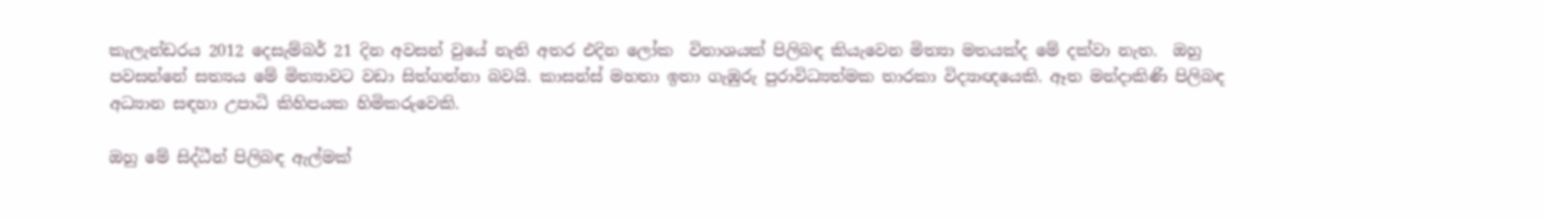කැලැන්ඩරය 2012 දෙසැම්බර් 21 දින අවසන් වුයේ නැති අතර එදින ලෝක  විනාශයක් පිලිබඳ කියැවෙන මිත්‍යා මතයක්ද මේ දක්වා නැත.  ඔහු පවසන්නේ සත්‍යය මේ මිත්‍යාවට වඩා සිත්ගන්නා බවයි. කාසන්ස් මහතා ඉතා ගැඹුරු පුරාවිධ්‍යත්මක තාරකා විද්‍යාඥයෙකි. ඈත මන්දාකිණි පිලිබඳ අධ්‍යාන සඳහා උපාධි කිහිපයක හිමිකරුවෙකි.

ඔහු මේ සිද්ධීන් පිලිබඳ ඇල්මක්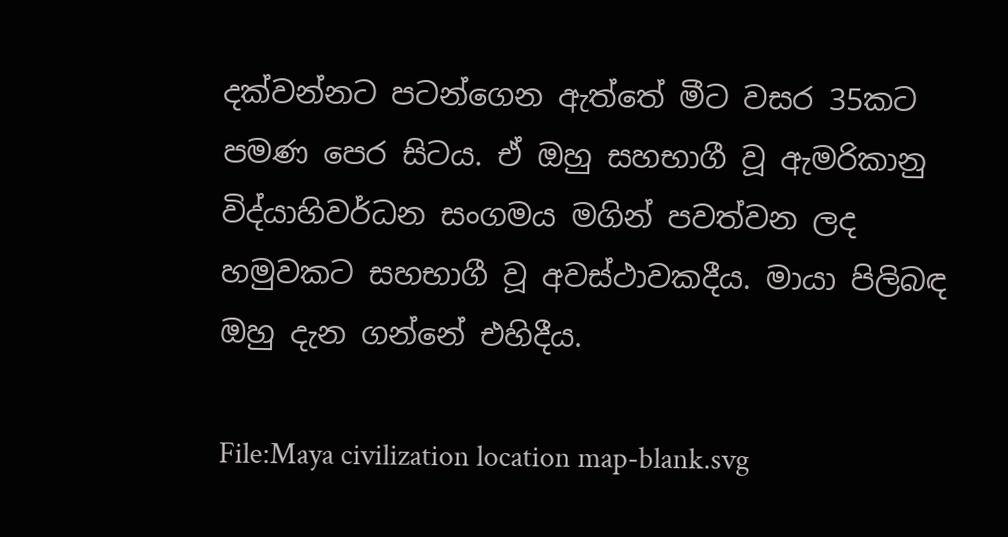දක්වන්නට පටන්ගෙන ඇත්තේ මීට වසර 35කට පමණ පෙර සිටය. ඒ ඔහු සහභාගී වූ ඇමරිකානු විද්යාහිවර්ධන සංගමය මගින් පවත්වන ලද හමුවකට සහභාගී වූ අවස්ථාවකදීය. මායා පිලිබඳ ඔහු දැන ගන්නේ එහිදීය.

File:Maya civilization location map-blank.svg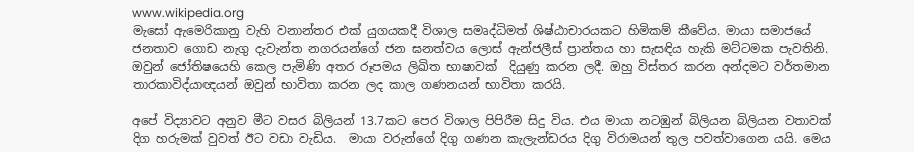www.wikipedia.org
මැසෝ ඇමෙරිකානු වැහි වනාන්තර එක් යුගයකදී විශාල සමෘද්ධිමත් ශිෂ්ඨාචාරයකට හිමිකම් කීවේය. මායා සමාජයේ ජනතාව ගොඩ නැගු දැවැන්ත නගරයන්ගේ ජන ඝනත්වය ලොස් ඇන්ජලීස් ප්‍රාන්තය හා සැසඳිය හැකි මට්ටමක පැවතිනි. ඔවුන් ජෝතිෂයෙහි කෙල පැමිණි අතර රූපමය ලිඛිත භාෂාවක්  දියුණු කරන ලදී. ඔහු විස්තර කරන අන්දමට වර්තමාන තාරකාවිද්යාඥයන් ඔවුන් භාවිතා කරන ලද කාල ගණනයන් භාවිතා කරයි.

අපේ විද්‍යාවට අනුව මීට වසර බිලියන් 13.7කට පෙර විශාල පිපිරීම සිදු විය. එය මායා නටඹුන් බිලියන බිලියන වතාවක් දිග හරුමක් වුවත් ඊට වඩා වැඩිය.  මායා වරුන්ගේ දිගු ගණන කැලැන්ඩරය දිගු විරාමයන් තුල පවත්වාගෙන යයි. මෙය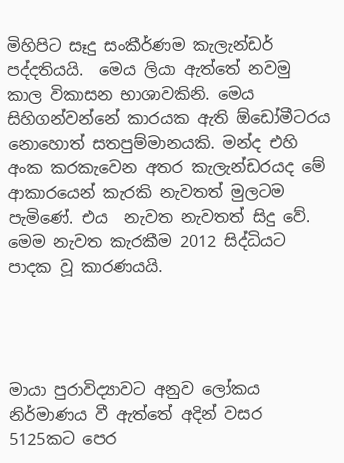මිහිපිට සෑදු සංකීර්ණම කැලැන්ඩර් පද්දතියයි.  මෙය ලියා ඇත්තේ නවමු කාල විකාසන භාශාවකිනි. මෙය සිහිගන්වන්නේ කාරයක ඇති ඕඩෝමීටරය නොහොත් සතපුම්මානයකි. මන්ද එහි
අංක කරකැවෙන අතර කැලැන්ඩරයද මේ ආකාරයෙන් කැරකි නැවතත් මුලටම පැමිණේ. එය  නැවත නැවතත් සිදු වේ. මෙම නැවත කැරකීම 2012 සිද්ධියට පාදක වූ කාරණයයි.




මායා පුරාවිද්‍යාවට අනුව ලෝකය නිර්මාණය වී ඇත්තේ අදින් වසර  5125කට පෙර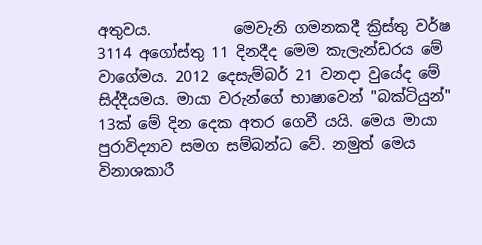අතුවය.           මෙවැනි ගමනකදී ක්‍රිස්තු වර්ෂ 3114 අගෝස්තු 11 දිනදීද මෙම කැලැන්ඩරය මේ වාගේමය. 2012 දෙසැම්බර් 21 වනදා වුයේද මේ සිද්දීයමය. මායා වරුන්ගේ භාෂාවෙන් "බක්ටියුන්" 13ක් මේ දින දෙක අතර ගෙවී යයි. මෙය මායා පුරාවිද්‍යාව සමග සම්බන්ධ වේ. නමුත් මෙය විනාශකාරී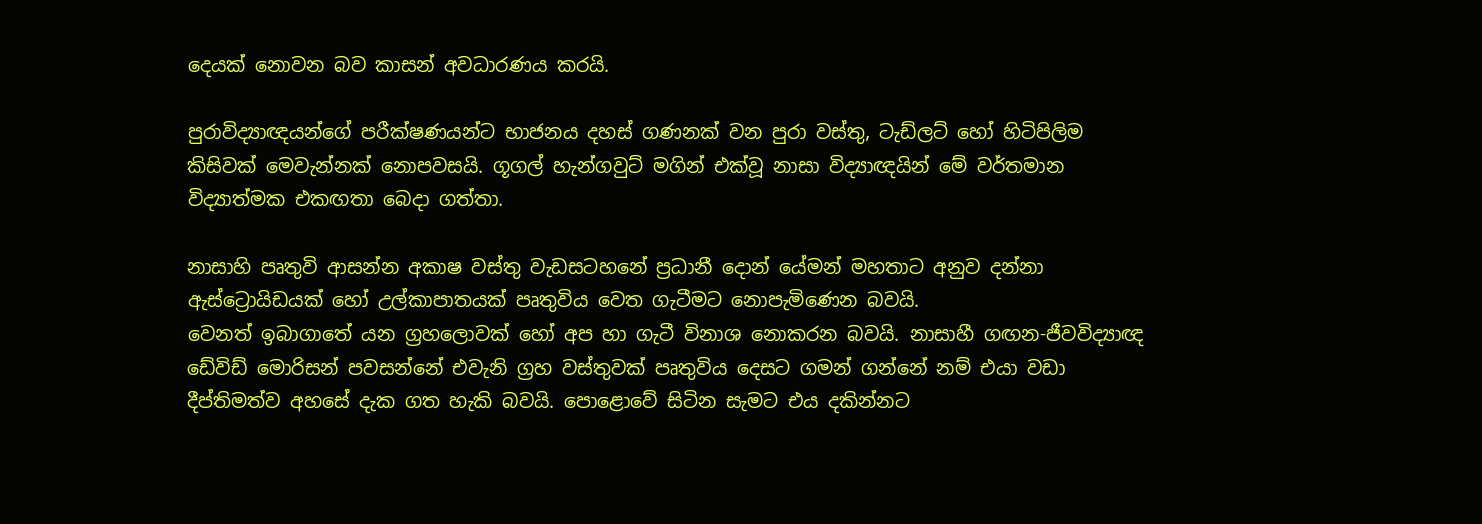දෙයක් නොවන බව කාසන් අවධාරණය කරයි.

පුරාවිද්‍යාඥයන්ගේ පරීක්ෂණයන්ට භාජනය දහස් ගණනක් වන පුරා වස්තු, ටැඩ්ලට් හෝ හිටිපිලිම කිසිවක් මෙවැන්නක් නොපවසයි. ගූගල් හැන්ගවුට් මගින් එක්වූ නාසා විද්‍යාඥයින් මේ වර්තමාන විද්‍යාත්මක එකඟතා බෙදා ගත්තා.

නාසාහි පෘතුවි ආසන්න අකාෂ වස්තු වැඩසටහනේ ප්‍රධානී දොන් යේමන් මහතාට අනුව දන්නා ඇස්ට්‍රොයිඩයක් හෝ උල්කාපාතයක් පෘතුවිය වෙත ගැටීමට නොපැමිණෙන බවයි.
වෙනත් ඉබාගාතේ යන ග්‍රහලොවක් හෝ අප හා ගැටී විනාශ නොකරන බවයි. නාසාහී ගඟන-ජීවවිද්‍යාඥ ඩේවිඩ් මොරිසන් පවසන්නේ එවැනි ග්‍රහ වස්තුවක් පෘතුවිය දෙසට ගමන් ගන්නේ නම් එයා වඩා දීප්තිමත්ව අහසේ දැක ගත හැකි බවයි. පොළොවේ සිටින සැමට එය දකින්නට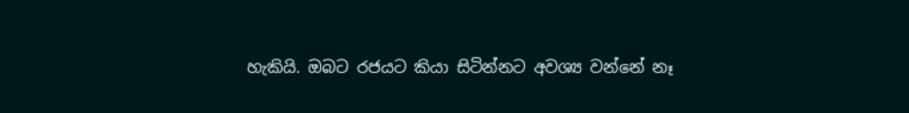හැකියි. ඔබට රජයට කියා සිටින්නට අවශ්‍ය වන්නේ නෑ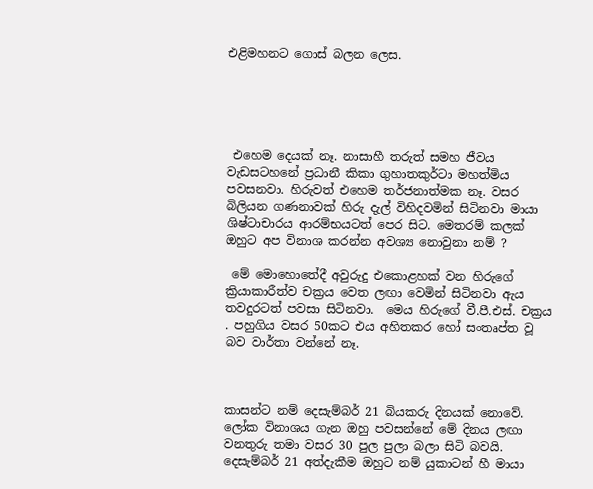එළිමහනට ගොස් බලන ලෙස.





 එහෙම දෙයක් නෑ. නාසාහී තරුත් සමහ ජීවය වැඩසටහනේ ප්‍රධානී කිකා ගුහාතකුර්ටා මහත්මිය පවසනවා. හිරුවත් එහෙම තර්ජනාත්මක නෑ. වසර බිලියන ගණනාවක් හිරු දැල් විහිදවමින් සිටිනවා මායා ශිෂ්ටාචාරය ආරම්භයටත් පෙර සිට. මෙතරම් කලක් ඔහුට අප විනාශ කරන්න අවශ්‍ය නොවුනා නම් ?

 මේ මොහොතේදී අවුරුදු එකොළහක් වන හිරුගේ ක්‍රියාකාරීත්ව චක්‍රය වෙත ලඟා වෙමින් සිටිනවා ඇය තවදුරටත් පවසා සිටිනවා.  මෙය හිරුගේ වී.පී.එස්. චක්‍රය . පහුගිය වසර 50කට එය අහිතකර හෝ සංතෘප්ත වූ බව වාර්තා වන්නේ නෑ.



කාසන්ට නම් දෙසැම්බර් 21 බියකරු දිනයක් නොවේ. ලෝක විනාශය ගැන ඔහු පවසන්නේ මේ දිනය ලඟා වනතුරු තමා වසර 30 පුල පුලා බලා සිටි බවයි. දෙසැම්බර් 21 අත්දැකීම ඔහුට නම් යුකාටන් හී මායා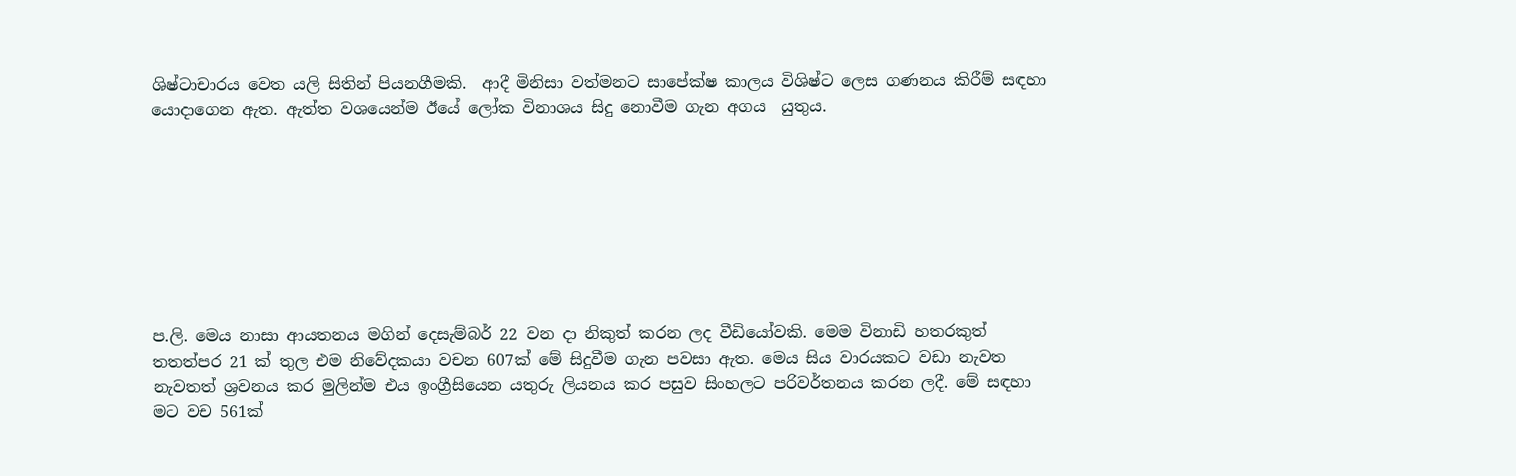ශිෂ්ටාචාරය වෙත යලි සිතින් පියනගීමකි.  ආදී මිනිසා වත්මනට සාපේක්ෂ කාලය විශිෂ්ට ලෙස ගණනය කිරීම් සඳහා යොදාගෙන ඇත. ඇත්ත වශයෙන්ම ඊයේ ලෝක විනාශය සිදු නොවීම ගැන අගය  යුතුය.








ප.ලි. මෙය නාසා ආයතනය මගින් දෙසැම්බර් 22 වන දා නිකුත් කරන ලද වීඩියෝවකි. මෙම විනාඩි හතරකුත් තතත්පර 21 ක් තුල එම නිවේදකයා වචන 607ක් මේ සිදුවීම ගැන පවසා ඇත. මෙය සිය වාරයකට වඩා නැවත නැවතත් ශ්‍රවනය කර මුලින්ම එය ඉංග්‍රීසියෙන යතුරු ලියනය කර පසුව සිංහලට පරිවර්තනය කරන ලදී. මේ සඳහා මට වච 561ක්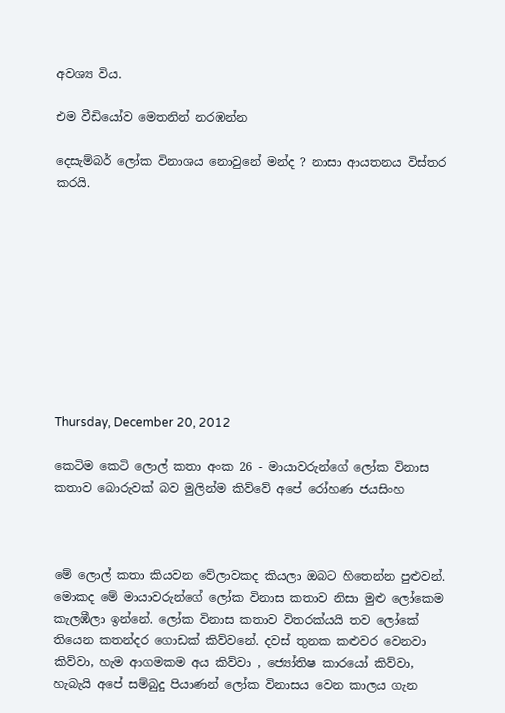අවශ්‍ය විය.

එම වීඩියෝව මෙතනින් නරඹන්න

දෙසැම්බර් ලෝක විනාශය නොවුනේ මන්ද ? නාසා ආයතනය විස්තර කරයි.










Thursday, December 20, 2012

කෙටිම කෙටි ලොල් කතා අංක 26 - මායාවරුන්ගේ ලෝක විනාස කතාව බොරුවක් බව මුලින්ම කිව්වේ අපේ රෝහණ ජයසිංහ



මේ ලොල් කතා කියවන වේලාවකද කියලා ඔබට හිතෙන්න පුළුවන්. මොකද මේ මායාවරුන්ගේ ලෝක විනාස කතාව නිසා මුළු ලෝකෙම කැලඹීලා ඉන්නේ. ලෝක විනාස කතාව විතරක්යයි තව ලෝකේ තියෙන කතන්දර ගොඩක් කිව්වනේ. දවස් තුනක කළුවර වෙනවා කිව්වා, හැම ආගමකම අය කිව්වා , ජ්‍යෝතිෂ කාරයෝ කිව්වා, හැබැයි අපේ සම්බුදු පියාණන් ලෝක විනාසය වෙන කාලය ගැන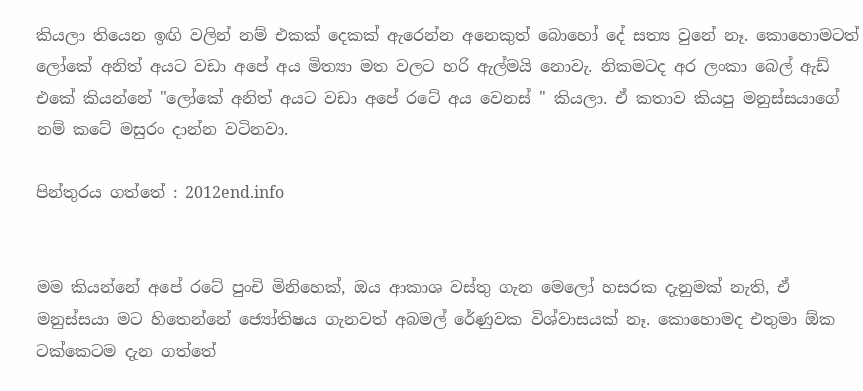කියලා තියෙන ඉඟි වලින් නම් එකක් දෙකක් ඇරෙන්න අනෙකුත් බොහෝ දේ සත්‍ය වුනේ නෑ. කොහොමටත් ලෝකේ අනිත් අයට වඩා අපේ අය මිත්‍යා මත වලට හරි ඇල්මයි නොවැ. නිකමටද අර ලංකා බෙල් ඇඩ් එකේ කියන්නේ "ලෝකේ අනිත් අයට වඩා අපේ රටේ අය වෙනස් " කියලා. ඒ කතාව කියපු මනුස්සයාගේ නම් කටේ මසුරං දාන්න වටිනවා.

පින්තුරය ගත්තේ : 2012end.info


මම කියන්නේ අපේ රටේ පුංචි මිනිහෙක්, ඔය ආකාශ වස්තු ගැන මෙලෝ හසරක දැනුමක් නැති, ඒ මනුස්සයා මට හිතෙන්නේ ජ්‍යෝතිෂය ගැනවත් අබමල් රේණුවක විශ්වාසයක් නෑ. කොහොමද එතුමා ඕක ටක්කෙටම දැන ගත්තේ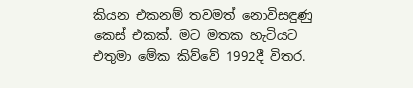කියන එකනම් තවමත් නොවිසඳුණු කෙස් එකක්. මට මතක හැටියට එතුමා මේක කිව්වේ 1992දී විතර.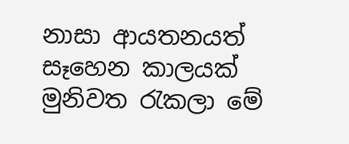නාසා ආයතනයත් සෑහෙන කාලයක් මුනිවත රැකලා මේ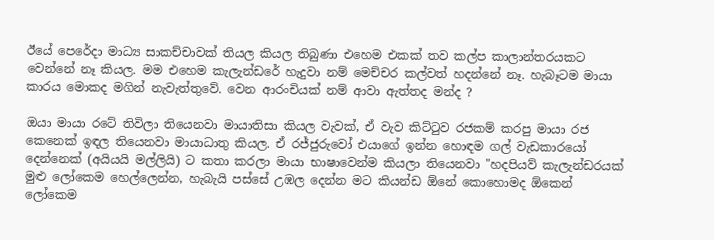ඊයේ පෙරේදා මාධ්‍ය සාකච්චාවක් තියල කියල තිබුණා එහෙම එකක් තව කල්ප කාලාන්තරයකට වෙන්නේ නෑ කියල. මම එහෙම කැලැන්ඩරේ හැදුවා නම් මෙච්චර කල්වත් හදන්නේ නෑ. හැබෑටම මායා කාරය මොකද මගින් නැවැත්තුවේ. වෙන ආරංචියක් නම් ආවා ඇත්තද මන්ද ?

ඔයා මායා රටේ තිවිලා තියෙනවා මායාතිසා කියල වැවක්, ඒ වැව කිට්ටුව රජකම් කරපු මායා රජ කෙනෙක් ඉඳල තියෙනවා මායාධාතු කියල. ඒ රජ්ජුරුවෝ එයාගේ ඉන්න හොඳම ගල් වැඩකාරයෝ දෙන්නෙක් (අයියයි මල්ලියි) ට කතා කරලා මායා භාෂාවෙන්ම කියලා තියෙනවා "හදපියව් කැලැන්ඩරයක් මුළු ලෝකෙම හෙල්ලෙන්න, හැබැයි පස්සේ උඹල දෙන්න මට කියන්ඩ ඕනේ කොහොමද ඕකෙන් ලෝකෙම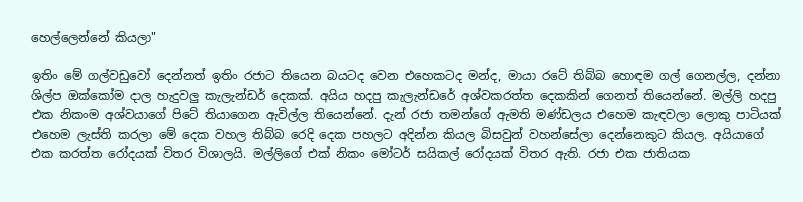හෙල්ලෙන්නේ කියලා"

ඉතිං මේ ගල්වඩුවෝ දෙන්නත් ඉතිං රජාට තියෙන බයටද වෙන එහෙකටද මන්ද, මායා රටේ තිබ්බ හොඳම ගල් ගෙනල්ල, දන්නා ශිල්ප ඔක්කෝම දාල හැදුවලු කැලැන්ඩර් දෙකක්. අයිය හදපු කැලැන්ඩරේ අශ්වකරත්ත දෙකකින් ගෙනත් තියෙන්නේ. මල්ලි හදපු එක නිකංම අශ්වයාගේ පිටේ තියාගෙන ඇවිල්ල තියෙන්නේ. දැන් රජා තමන්ගේ ඇමති මණ්ඩලය එහෙම කැඳවලා ලොකු පාටියක් එහෙම ලැස්ති කරලා මේ දෙක වහල තිබ්බ රෙදි දෙක පහලට අදින්න කියල බිසවුන් වහන්සේලා දෙන්නෙකුට කියල. අයියාගේ එක කරත්ත රෝදයක් විතර විශාලයි. මල්ලිගේ එක් නිකං මෝටර් සයිකල් රෝදයක් විතර ඇති. රජා එක ජාතියක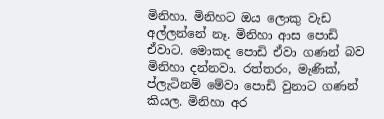මිනිහා. මිනිහට ඔය ලොකු වැඩ අල්ලන්නේ නෑ. මිනිහා ආස පොඩි ඒවාට. මොකද පොඩි ඒවා ගණන් බව මිනිහා දන්නවා. රත්තරං, මැණික්, ප්ලැටිනම් මේවා පොඩි වුනාට ගණන් කියල. මිනිහා අර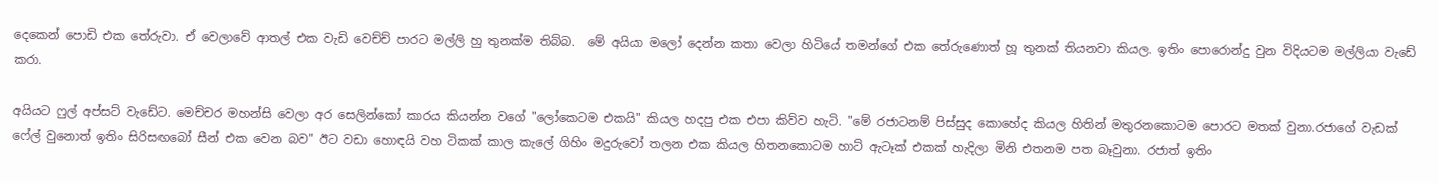දෙකෙන් පොඩි එක තේරුවා. ඒ වෙලාවේ ආතල් එක වැඩි වෙච්ච් පාරට මල්ලි හු තුනක්ම තිබ්බ.  මේ අයියා මලෝ දෙන්න කතා වෙලා හිටියේ තමන්ගේ එක තේරුණොත් හූ තුනක් තියනවා කියල. ඉතිං පොරොන්දු වුන විදියටම මල්ලියා වැඩේ කරා.

අයියට ෆුල් අප්සට් වැඩේට. මෙච්චර මහන්සි වෙලා අර සෙලින්කෝ කාරය කියන්න වගේ "ලෝකෙටම එකයි" කියල හදපු එක එපා කිව්ව හැටි. "මේ රජාටනම් පිස්සුද කොහේද කියල හිතින් මතුරනකොටම පොරට මතක් වුනා.රජාගේ වැඩක් ෆේල් වුනොත් ඉතිං සිරිසඟබෝ සීන් එක වෙන බව" ඊට වඩා හොඳයි වහ ටිකක් කාල කැලේ ගිහිං මදුරුවෝ තලන එක කියල හිතනකොටම හාට් ඇටෑක් එකක් හැදිලා මිනි එතනම පත බෑවුනා. රජාත් ඉතිං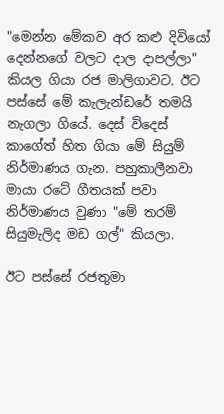"මෙන්න මේකව අර කළු දිවියෝ දෙන්නගේ වලට දාල දාපල්ලා" කියල ගියා රජ මාලිගාවට. ඊට පස්සේ මේ කැලැන්ඩරේ තමයි නැගලා ගියේ. දෙස් විදෙස් කාගේත් හිත ගියා මේ සියුම් නිර්මාණය ගැන. පහුකාලීනවා මායා රටේ ගීතයක් පවා නිර්මාණය වුණා "මේ තරම් සියුමැලිද මඩ ගල්" කියලා.

ඊට පස්සේ රජතුමා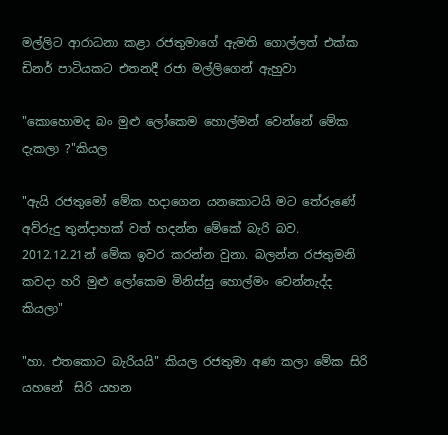මල්ලිට ආරාධනා කළා රජතුමාගේ ඇමති ගොල්ලත් එක්ක ඩිනර් පාටියකට එතනදී රජා මල්ලිගෙන් ඇහුවා

"කොහොමද බං මුළු ලෝකෙම හොල්මන් වෙන්නේ මේක දැකලා ?"කියල

"ඇයි රජතුමෝ මේක හදාගෙන යනකොටයි මට තේරුණේ අව්රුදු තුන්දාහක් වත් හදන්න මේකේ බැරි බව. 2012.12.21න් මේක ඉවර කරන්න වුනා. බලන්න රජතුමනි කවදා හරි මුළු ලෝකෙම මිනිස්සු හොල්මං වෙන්නැද්ද කියලා"

"හා. එතකොට බැරියයි" කියල රජතුමා අණ කලා මේක සිරි යහනේ  සිරි යහන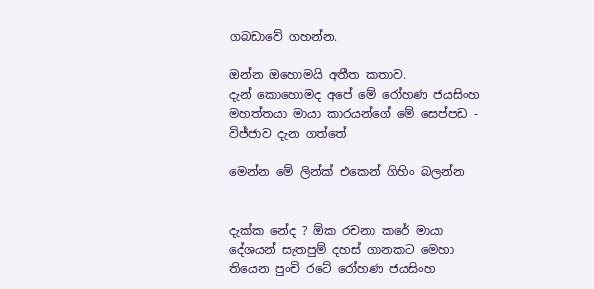ගබඩාවේ ගහන්න.

ඔන්න ඔහොමයි අතීත කතාව.
දැන් කොහොමද අපේ මේ රෝහණ ජයසිංහ මහත්තයා මායා කාරයන්ගේ මේ සෙප්පඩ - විජ්ජාව දැන ගත්තේ

මෙන්න මේ ලින්ක් එකෙන් ගිහිං බලන්න


දැක්ක නේද ? ඕක රචනා කරේ මායා දේශයන් සැතපුම් දහස් ගානකට මෙහා තියෙන පුංචි රටේ රෝහණ ජයසිංහ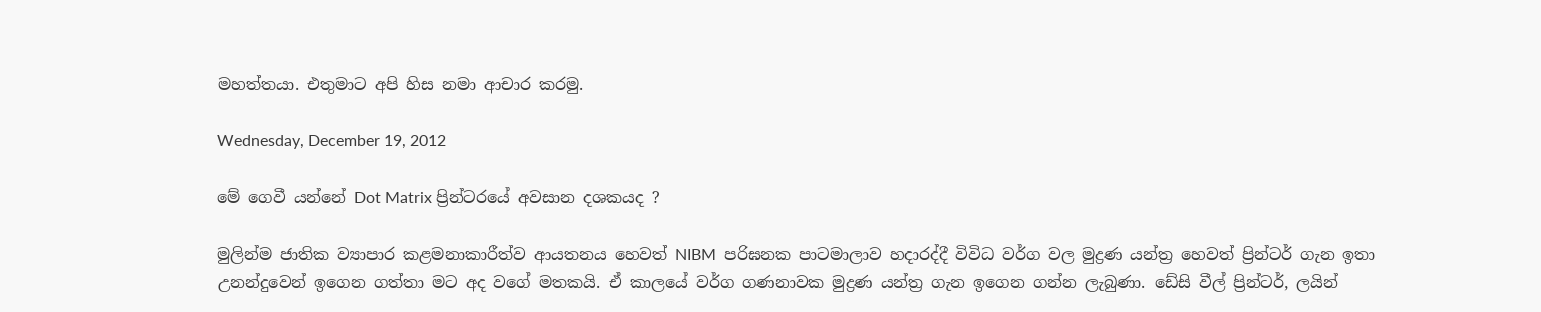මහත්තයා. එතුමාට අපි හිස නමා ආචාර කරමු.

Wednesday, December 19, 2012

මේ ගෙවී යන්නේ Dot Matrix ප්‍රින්ටරයේ අවසාන දශකයද ?

මුලින්ම ජාතික ව්‍යාපාර කළමනාකාරීත්ව ආයතනය හෙවත් NIBM  පරිඝනක පාටමාලාව හදාරද්දී විවිධ වර්ග වල මුද්‍රණ යන්ත්‍ර හෙවත් ප්‍රින්ටර් ගැන ඉතා උනන්දුවෙන් ඉගෙන ගත්තා මට අද වගේ මතකයි. ඒ කාලයේ වර්ග ගණනාවක මුද්‍රණ යන්ත්‍ර ගැන ඉගෙන ගන්න ලැබුණා. ඩේසි වීල් ප්‍රින්ටර්, ලයින්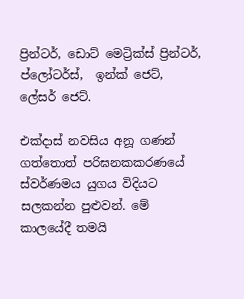ප්‍රින්ටර්, ඩොට් මෙට්‍රික්ස් ප්‍රින්ටර්, ප්ලෝටර්ස්,  ඉන්ක් ජෙට්, ලේසර් ජෙට්.

එක්දාස් නවසිය අනූ ගණන් ගත්තොත් පරිඝනකකරණයේ ස්වර්ණමය යුගය විදියට සලකන්න පුළුවන්. මේ කාලයේදී තමයි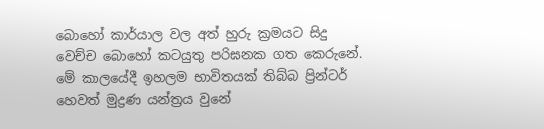බොහෝ කාර්යාල වල අත් හුරු ක්‍රමයට සිදු වෙච්ච බොහෝ කටයුතු පරිඝනක ගත කෙරුනේ. මේ කාලයේදී ඉහලම භාවිතයක් තිබ්බ ප්‍රින්ටර් හෙවත් මුද්‍රණ යන්ත්‍රය වුනේ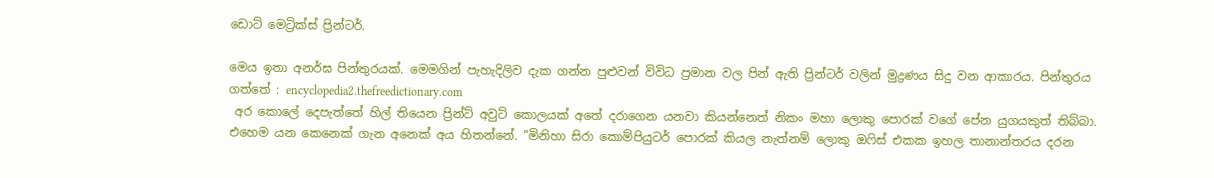ඩොට් මෙට්‍රික්ස් ප්‍රින්ටර්.

මෙය ඉතා අනර්ඝ පින්තුරයක්. මෙමගින් පැහැදිලිව දැක ගන්න පුළුවන් විවිධ ප්‍රමාන වල පින් ඇති ප්‍රින්ටර් වලින් මුද්‍රණය සිදු වන ආකාරය. පින්තුරය ගත්තේ : encyclopedia2.thefreedictionary.com
 අර කොලේ දෙපැත්තේ හිල් තියෙන ප්‍රින්ට් අවුට් කොලයක් අතේ දරාගෙන යනවා කියන්නෙත් නිකං මහා ලොකු පොරක් වගේ පේන යුගයකුත් තිබ්බා. එහෙම යන කෙනෙක් ගැන අනෙක් අය හිතන්නේ. "මිනිහා සිරා කොම්පියුටර් පොරක් කියල නැත්නම් ලොකු ඔෆිස් එකක ඉහල තානාන්තරය දරන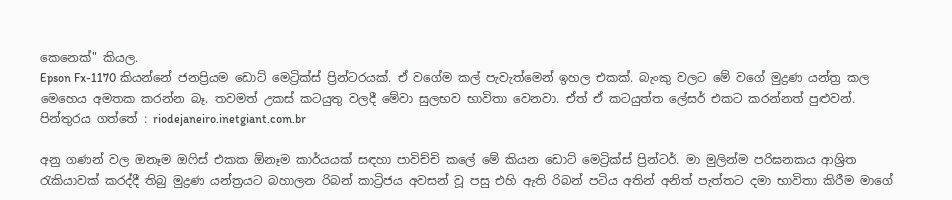කෙනෙක්" කියල.
Epson Fx-1170 කියන්නේ ජනප්‍රියම ඩොට් මෙට්‍රික්ස් ප්‍රින්ටරයක්. ඒ වගේම කල් පැවැත්මෙන් ඉහල එකක්. බැංකු වලට මේ වගේ මුද්‍රණ යන්ත්‍ර කල මෙහෙය අමතක කරන්න බෑ. තවමත් උකස් කටයුතු වලදී මේවා සුලභව භාවිතා වෙනවා. ඒත් ඒ කටයුත්ත ලේසර් එකට කරන්නත් පුළුවන්.  පින්තුරය ගත්තේ : riodejaneiro.inetgiant.com.br

අනු ගණන් වල ඔනෑම ඔෆිස් එකක ඕනෑම කාර්යයක් සඳහා පාවිච්චි කලේ මේ කියන ඩොට් මෙට්‍රික්ස් ප්‍රින්ටර්. මා මුලින්ම පරිඝනකය ආශ්‍රිත රැකියාවක් කරද්දී තිබු මුද්‍රණ යන්ත්‍රයට බහාලන රිබන් කාට්‍රිජය අවසන් වූ පසු එහි ඇති රිබන් පටිය අතින් අනිත් පැත්තට දමා භාවිතා කිරීම මාගේ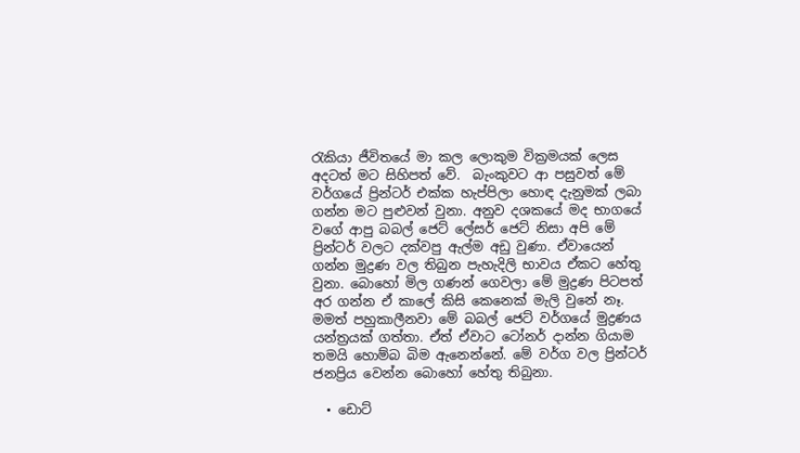රැකියා ජීවිතයේ මා කල ලොකුම වික්‍රමයක් ලෙස අදටත් මට සිහිපත් වේ.  බැංකුවට ආ පසුවත් මේ වර්ගයේ ප්‍රින්ටර් එක්ක හැප්පිලා හොඳ දැනුමක් ලබා ගන්න මට පුළුවන් වුනා. අනුව දශකයේ මද භාගයේ වගේ ආපු බබල් ජෙට් ලේසර් ජෙට් නිසා අපි මේ ප්‍රින්ටර් වලට දක්වපු ඇල්ම අඩු වුණා. ඒවායෙන් ගන්න මුද්‍රණ වල තිබුන පැහැදිලි භාවය ඒකට හේතු වුනා. බොහෝ මිල ගණන් ගෙවලා මේ මුද්‍රණ පිටපත් අර ගන්න ඒ කාලේ කිසි කෙනෙක් මැලි වුනේ නෑ. මමත් පහුකාලීනවා මේ බබල් ජෙට් වර්ගයේ මුද්‍රණය යන්ත්‍රයක් ගත්තා. ඒත් ඒවාට ටෝනර් දාන්න ගියාම තමයි හොම්බ බිම ඇනෙන්නේ. මේ වර්ග වල ප්‍රින්ටර් ජනප්‍රිය වෙන්න බොහෝ හේතු තිබුනා.

  • ඩොට්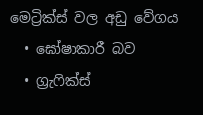මෙට්‍රික්ස් වල අඩු වේගය
  • ඝෝෂාකාරී බව
  • ග්‍රැෆික්ස්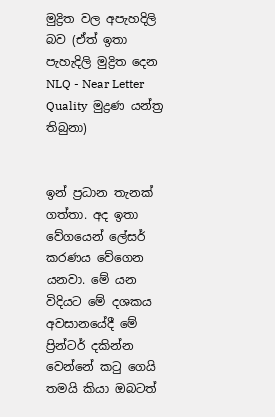මුද්‍රිත වල අපැහදිලි බව (ඒත් ඉතා පැහැදිලි මුද්‍රිත දෙන NLQ - Near Letter Quality  මුද්‍රණ යන්ත්‍ර තිබුනා)


ඉන් ප්‍රධාන තැනක් ගත්තා. අද ඉතා වේගයෙන් ලේසර් කරණය වේගෙන යනවා. මේ යන විදියට මේ දශකය අවසානයේදී මේ ප්‍රින්ටර් දකින්න වෙන්නේ කටු ගෙයි තමයි කියා ඔබටත්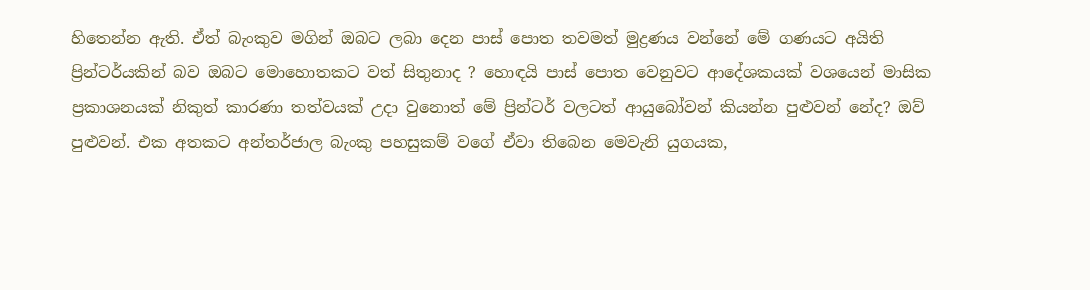හිතෙන්න ඇති. ඒත් බැංකුව මගින් ඔබට ලබා දෙන පාස් පොත තවමත් මුද්‍රණය වන්නේ මේ ගණයට අයිති ප්‍රින්ටර්යකින් බව ඔබට මොහොතකට වත් සිතුනාද ? හොඳයි පාස් පොත වෙනුවට ආදේශකයක් වශයෙන් මාසික ප්‍රකාශනයක් නිකුත් කාරණා තත්වයක් උදා වුනොත් මේ ප්‍රින්ටර් වලටත් ආයුබෝවන් කියන්න පුළුවන් නේද? ඔව් පුළුවන්. එක අතකට අන්තර්ජාල බැංකු පහසුකම් වගේ ඒවා තිබෙන මෙවැනි යුගයක,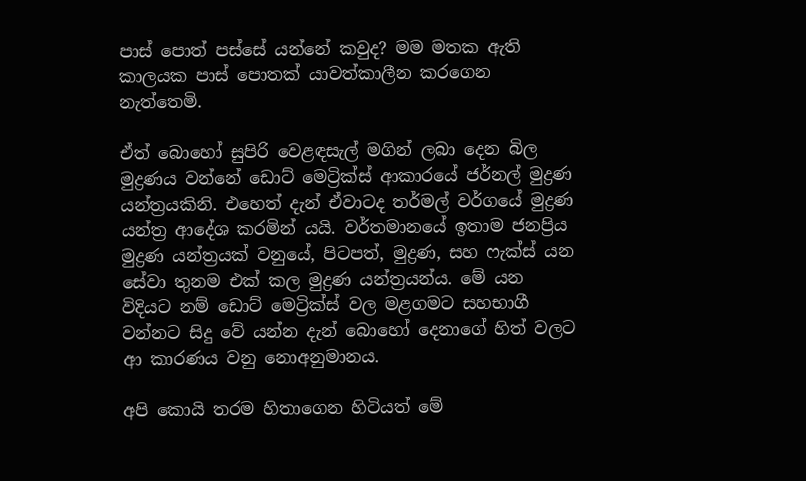පාස් පොත් පස්සේ යන්නේ කවුද? මම මතක ඇති කාලයක පාස් පොතක් යාවත්කාලීන කරගෙන නැත්තෙමි.

ඒත් බොහෝ සුපිරි වෙළඳසැල් මගින් ලබා දෙන බිල මුද්‍රණය වන්නේ ඩොට් මෙට්‍රික්ස් ආකාරයේ ජර්නල් මුද්‍රණ යන්ත්‍රයකිනි. එහෙත් දැන් ඒවාටද තර්මල් වර්ගයේ මුද්‍රණ යන්ත්‍ර ආදේශ කරමින් යයි. වර්තමානයේ ඉතාම ජනප්‍රිය මුද්‍රණ යන්ත්‍රයක් වනුයේ, පිටපත්, මුද්‍රණ, සහ ෆැක්ස් යන සේවා තුනම එක් කල මුද්‍රණ යන්ත්‍රයන්ය. මේ යන විදියට නම් ඩොට් මෙට්‍රික්ස් වල මළගමට සහභාගී වන්නට සිදු වේ යන්න දැන් බොහෝ දෙනාගේ හිත් වලට ආ කාරණය වනු නොඅනුමානය.

අපි කොයි තරම හිතාගෙන හිටියත් මේ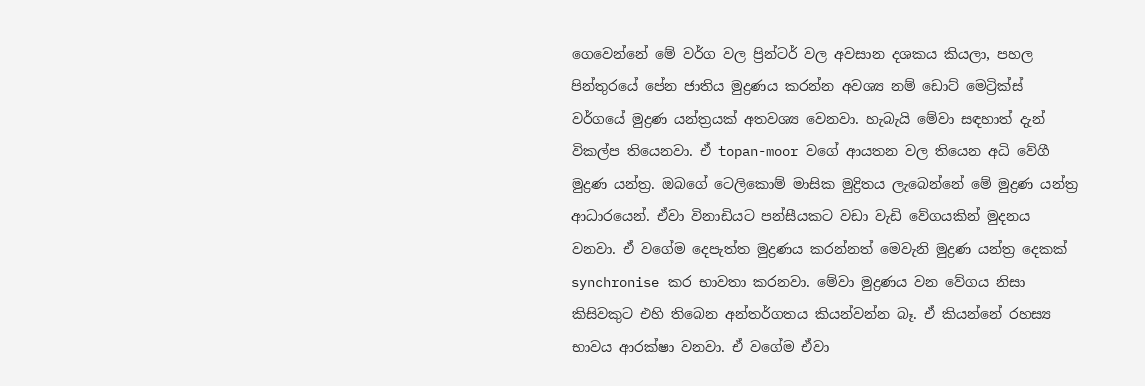ගෙවෙන්නේ මේ වර්ග වල ප්‍රින්ටර් වල අවසාන දශකය කියලා, පහල පින්තුරයේ පේන ජාතිය මුද්‍රණය කරන්න අවශ්‍ය නම් ඩොට් මෙට්‍රික්ස් වර්ගයේ මුද්‍රණ යන්ත්‍රයක් අතවශ්‍ය වෙනවා. හැබැයි මේවා සඳහාත් දැන් විකල්ප තියෙනවා. ඒ topan-moor වගේ ආයතන වල තියෙන අධි වේගී මුද්‍රණ යන්ත්‍ර. ඔබගේ ටෙලිකොම් මාසික මුද්‍රිතය ලැබෙන්නේ මේ මුද්‍රණ යන්ත්‍ර ආධාරයෙන්. ඒවා විනාඩියට පන්සීයකට වඩා වැඩි වේගයකින් මුදනය වනවා. ඒ වගේම දෙපැත්ත මුද්‍රණය කරන්නත් මෙවැනි මුද්‍රණ යන්ත්‍ර දෙකක් synchronise කර භාවතා කරනවා. මේවා මුද්‍රණය වන වේගය නිසා කිසිවකුට එහි තිබෙන අන්තර්ගතය කියන්වන්න බෑ. ඒ කියන්නේ රහස්‍ය භාවය ආරක්ෂා වනවා. ඒ වගේම ඒවා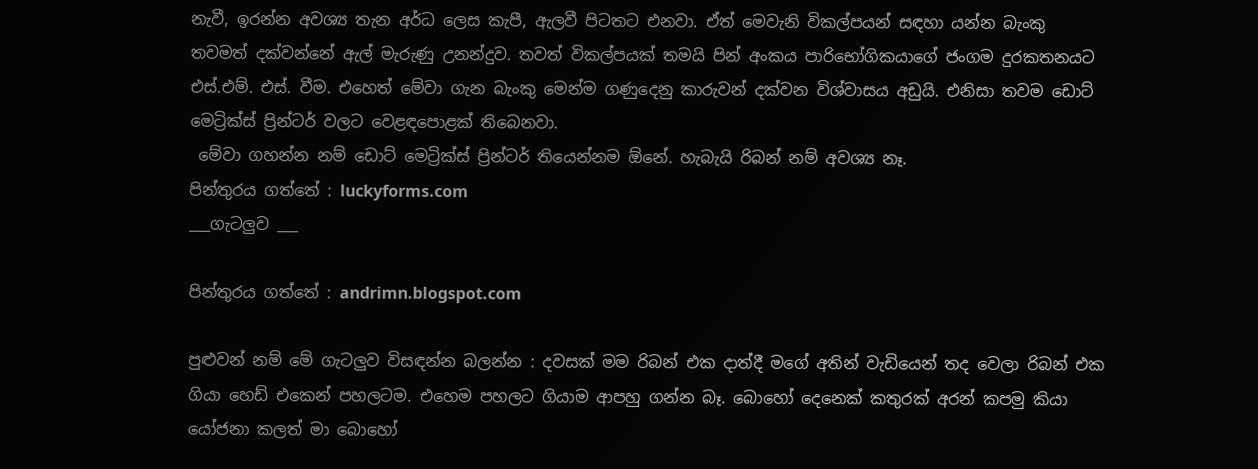නැවී, ඉරන්න අවශ්‍ය තැන අර්ධ ලෙස කැපී, ඇලවී පිටතට එනවා. ඒත් මෙවැනි විකල්පයන් සඳහා යන්න බැංකු තවමත් දක්වන්නේ ඇල් මැරුණු උනන්දුව. තවත් විකල්පයක් තමයි පින් අංකය පාරිභෝගිකයාගේ ජංගම දුරකතනයට එස්.එම්. එස්. වීම. එහෙත් මේවා ගැන බැංකු මෙන්ම ගණුදෙනු කාරුවන් දක්වන විශ්වාසය අඩුයි. එනිසා තවම ඩොට් මෙට්‍රික්ස් ප්‍රින්ටර් වලට වෙළඳපොළක් තිබෙනවා.
 මේවා ගහන්න නම් ඩොට් මෙට්‍රික්ස් ප්‍රින්ටර් තියෙන්නම ඕනේ. හැබැයි රිබන් නම් අවශ්‍ය නෑ.
පින්තුරය ගත්තේ : luckyforms.com
___ගැටලුව ___

පින්තුරය ගත්තේ : andrimn.blogspot.com

පුළුවන් නම් මේ ගැටලුව විසඳන්න බලන්න : දවසක් මම රිබන් එක දාත්දී මගේ අතින් වැඩියෙන් තද වෙලා රිබන් එක ගියා හෙඩ් එකෙන් පහලටම. එහෙම පහලට ගියාම ආපහු ගන්න බෑ. බොහෝ දෙනෙක් කතුරක් අරන් කපමු කියා යෝජනා කලත් මා බොහෝ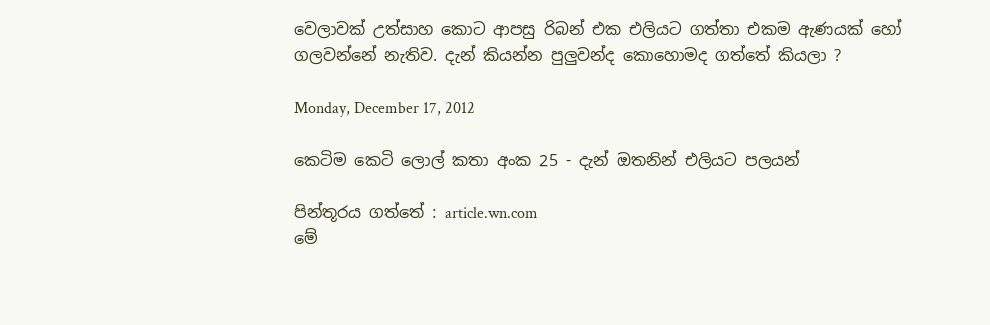වෙලාවක් උත්සාහ කොට ආපසු රිබන් එක එලියට ගත්තා එකම ඇණයක් හෝ ගලවන්නේ නැතිව. දැන් කියන්න පුලුවන්ද කොහොමද ගත්තේ කියලා ?

Monday, December 17, 2012

කෙටිම කෙටි ලොල් කතා අංක 25 - දැන් ඔතනින් එලියට පලයන්

පින්තූරය ගත්තේ : article.wn.com
මේ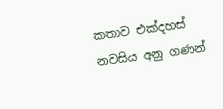කතාව එක්දහස් නවසිය අනු ගණන්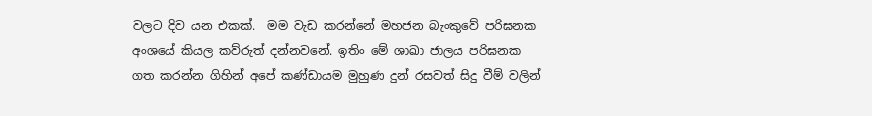වලට දිව යන එකක්.  මම වැඩ කරන්නේ මහජන බැංකුවේ පරිඝනක අංශයේ කියල කව්රුත් දන්නවනේ. ඉතිං මේ ශාඛා ජාලය පරිඝනක ගත කරන්න ගිහින් අපේ කණ්ඩායම මුහුණ දුන් රසවත් සිදු වීම් වලින්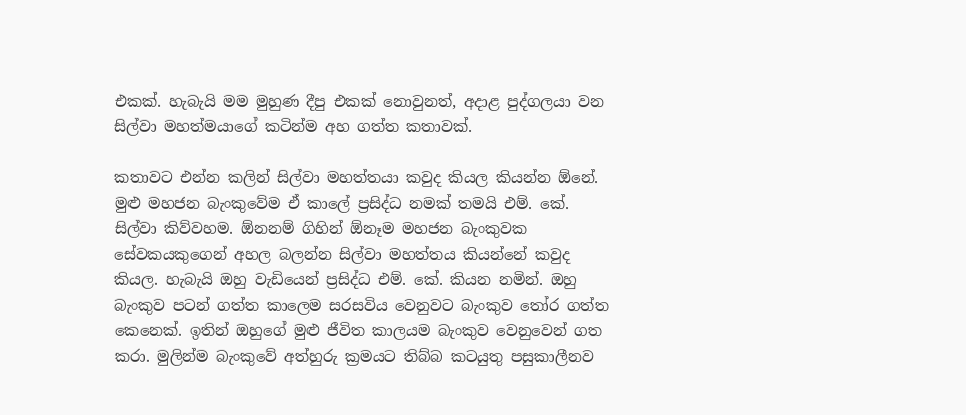එකක්. හැබැයි මම මුහුණ දීපු එකක් නොවුනත්, අදාළ පුද්ගලයා වන සිල්වා මහත්මයාගේ කටින්ම අහ ගත්ත කතාවක්.

කතාවට එන්න කලින් සිල්වා මහත්තයා කවුද කියල කියන්න ඕනේ. මුළු මහජන බැංකුවේම ඒ කාලේ ප්‍රසිද්ධ නමක් තමයි එම්. කේ. සිල්වා කිව්වහම. ඕනනම් ගිහින් ඕනෑම මහජන බැංකුවක සේවකයකුගෙන් අහල බලන්න සිල්වා මහත්තය කියන්නේ කවුද කියල. හැබැයි ඔහු වැඩියෙන් ප්‍රසිද්ධ එම්. කේ. කියන නමින්. ඔහු බැංකුව පටන් ගත්ත කාලෙම සරසවිය වෙනුවට බැංකුව තෝර ගත්ත කෙනෙක්. ඉතින් ඔහුගේ මුළු ජීවිත කාලයම බැංකුව වෙනුවෙන් ගත කරා. මුලින්ම බැංකුවේ අත්හුරු ක්‍රමයට තිබ්බ කටයුතු පසුකාලීනව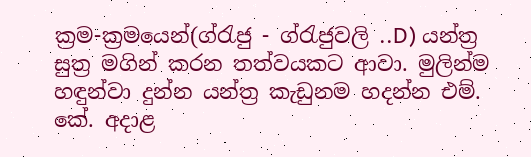ක්‍රම-ක්‍රමයෙන්(ග්රැජු - ග්රැජුවලි ..D) යන්ත්‍ර සුත්‍ර මගින් කරන තත්වයකට ආවා. මුලින්ම හඳුන්වා දුන්න යන්ත්‍ර කැඩුනම හදන්න එම්. කේ. අදාළ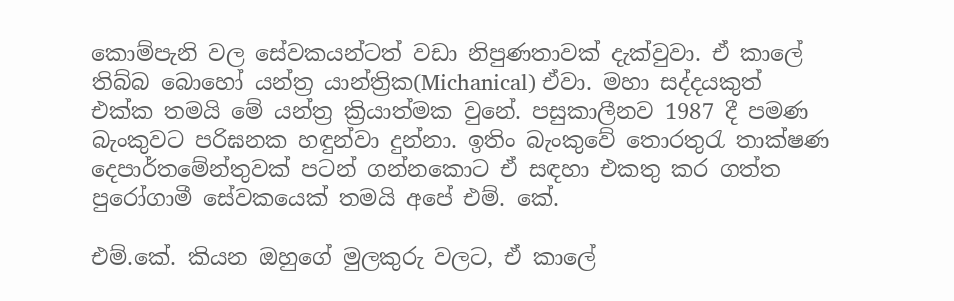කොම්පැනි වල සේවකයන්ටත් වඩා නිපුණතාවක් දැක්වුවා. ඒ කාලේ තිබ්බ බොහෝ යන්ත්‍ර යාන්ත්‍රික(Michanical) ඒවා. මහා සද්දයකුත් එක්ක තමයි මේ යන්ත්‍ර ක්‍රියාත්මක වුනේ. පසුකාලීනව 1987 දී පමණ බැංකුවට පරිඝනක හඳුන්වා දුන්නා. ඉතිං බැංකුවේ තොරතුරැ තාක්ෂණ දෙපාර්තමේන්තුවක් පටන් ගන්නකොට ඒ සඳහා එකතු කර ගත්ත පුරෝගාමී සේවකයෙක් තමයි අපේ එම්. කේ.

එම්.කේ. කියන ඔහුගේ මුලකුරු වලට, ඒ කාලේ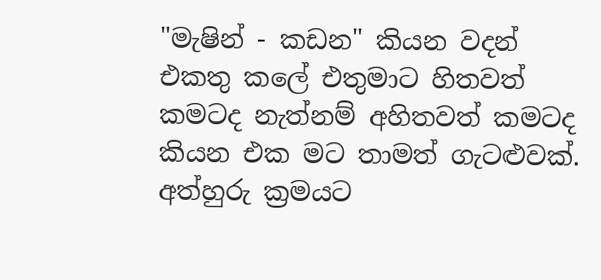"මැෂින් - කඩන" කියන වදන් එකතු කලේ එතුමාට හිතවත් කමටද නැත්නම් අහිතවත් කමටද කියන එක මට තාමත් ගැටළුවක්. අත්හුරු ක්‍රමයට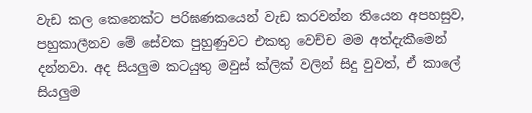වැඩ කල කෙනෙක්ට පරිඝණකයෙන් වැඩ කරවන්න තියෙන අපහසුව, පහුකාලීනව මේ සේවක පුහුණුවට එකතු වෙච්ච මම අත්දැකීමෙන් දන්නවා. අද සියලුම කටයුතු මවුස් ක්ලික් වලින් සිදු වුවත්, ඒ කාලේ සියලුම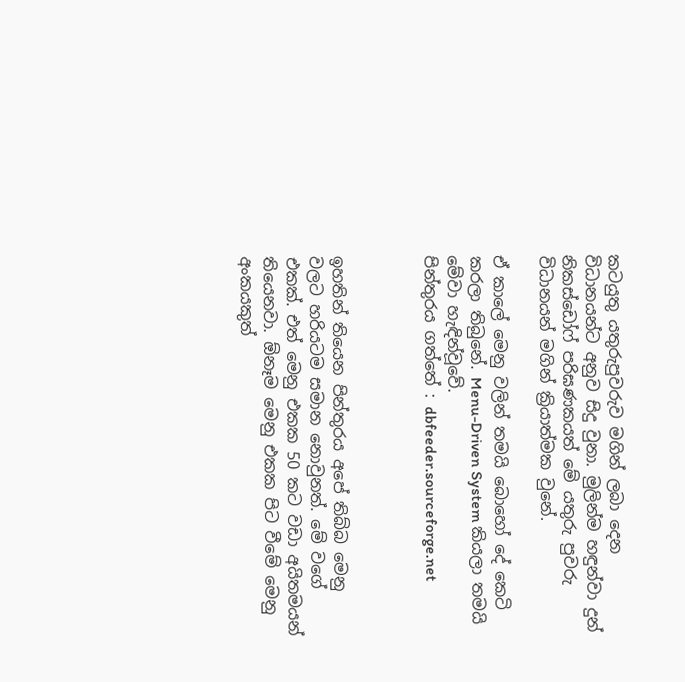කටයුතු යතුරුපුවරුව මගින් ලබා දෙන විධානයන්ට අනුව සිදු වුනා. මුලින්ම හඳුන්වා දුන් නිකස්ඩෝෆ් පරිඝණකයත් මේ යතුරු පුවරු විධානයන් මගින් ක්‍රියාත්මක වුනේ.

ඒ කාලේ මෙනු වලින් තමයි බොහෝ දේ කෙටි කරලා තිබුනේ. Menu-Driven System කියලා තමයි මේවා හැඳින්වූවේ.
පින්තුරය ගත්තේ : dbfeeder.sourceforge.net



ඉහතින් තියෙන පින්තුරය අපේ තිබ්බ මෙනු වලට හරියටම සමාන නොවුනත්. මේ වගේ එකක්. එත් මෙනු එකක 50 කට වඩා අයිතමයන් තියෙනවා. ඕනෑම මෙනු එකක පිට වීමේ මෙනු අංකයකුත්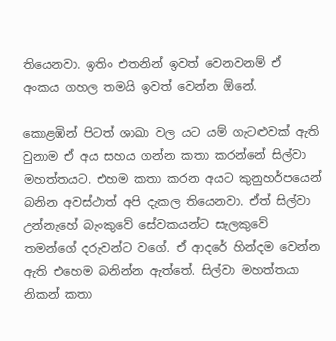තියෙනවා. ඉතිං එතනින් ඉවත් වෙනවනම් ඒ අංකය ගහල තමයි ඉවත් වෙන්න ඕනේ.

කොළඹින් පිටත් ශාඛා වල යට යම් ගැටළුවක් ඇති වුනාම ඒ අය සහය ගන්න කතා කරන්නේ සිල්වා මහත්තයට. එහම කතා කරන අයට කුනුහර්පයෙන් බනින අවස්ථාත් අපි දැකල තියෙනවා. ඒත් සිල්වා උන්නැහේ බැංකුවේ සේවකයන්ට සැලකුවේ තමන්ගේ දරුවන්ට වගේ. ඒ ආදරේ හින්දම වෙන්න ඇති එහෙම බනින්න ඇත්තේ. සිල්වා මහත්තයා නිකන් කතා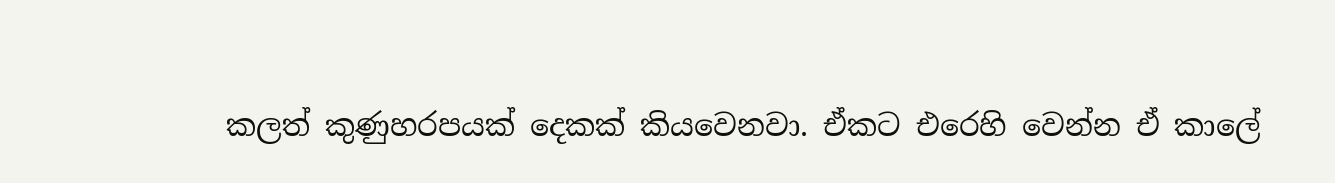කලත් කුණුහරපයක් දෙකක් කියවෙනවා. ඒකට එරෙහි වෙන්න ඒ කාලේ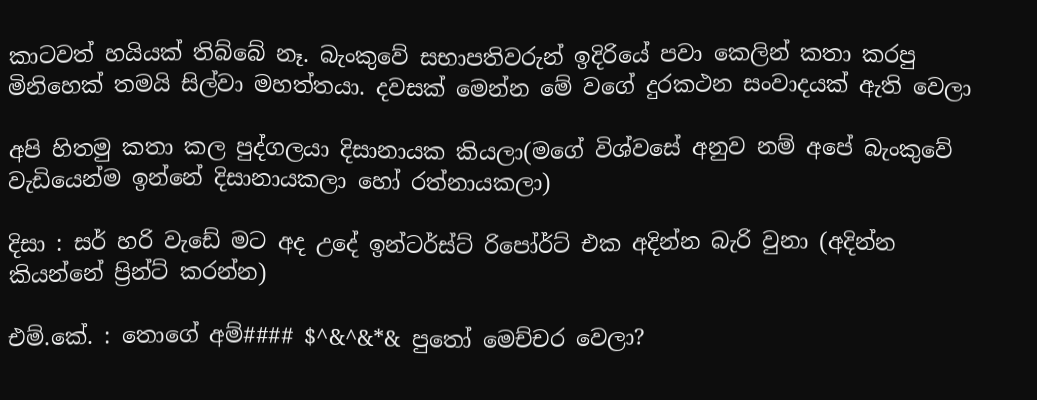කාටවත් හයියක් තිබ්බේ නෑ. බැංකුවේ සභාපතිවරුන් ඉදිරියේ පවා කෙලින් කතා කරපු මිනිහෙක් තමයි සිල්වා මහත්තයා. දවසක් මෙන්න මේ වගේ දුරකථන සංවාදයක් ඇති වෙලා

අපි හිතමු කතා කල පුද්ගලයා දිසානායක කියලා(මගේ විශ්වසේ අනුව නම් අපේ බැංකුවේ වැඩියෙන්ම ඉන්නේ දිසානායකලා හෝ රත්නායකලා)

දිසා : සර් හරි වැඩේ මට අද උදේ ඉන්ටර්ස්ට් රිපෝර්ට් එක අදින්න බැරි වුනා (අදින්න කියන්නේ ප්‍රින්ට් කරන්න)

එම්.කේ. : තොගේ අම්#### $^&^&*& පුතෝ මෙච්චර වෙලා?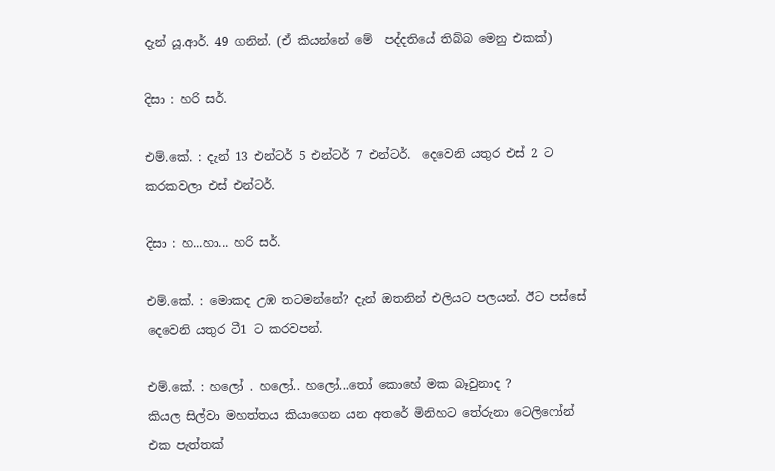දැන් යූ.ආර්. 49 ගනින්. (ඒ කියන්නේ මේ  පද්දතියේ තිබ්බ මෙනු එකක්)

දිසා : හරි සර්.

එම්.කේ. : දැන් 13 එන්ටර් 5 එන්ටර් 7 එන්ටර්.  දෙවෙනි යතුර එස් 2 ට කරකවලා එස් එන්ටර්.

දිසා : හ...හා... හරි සර්.

එම්.කේ. : මොකද උඹ තටමන්නේ? දැන් ඔතනින් එලියට පලයන්. ඊට පස්සේ දෙවෙනි යතුර ටී1 ට කරවපන්.

එම්.කේ. : හලෝ . හලෝ.. හලෝ...තෝ කොහේ මක බෑවුනාද ?
කියල සිල්වා මහත්තය කියාගෙන යන අතරේ මිනිහට තේරුනා ටෙලිෆෝන් එක පැත්තක්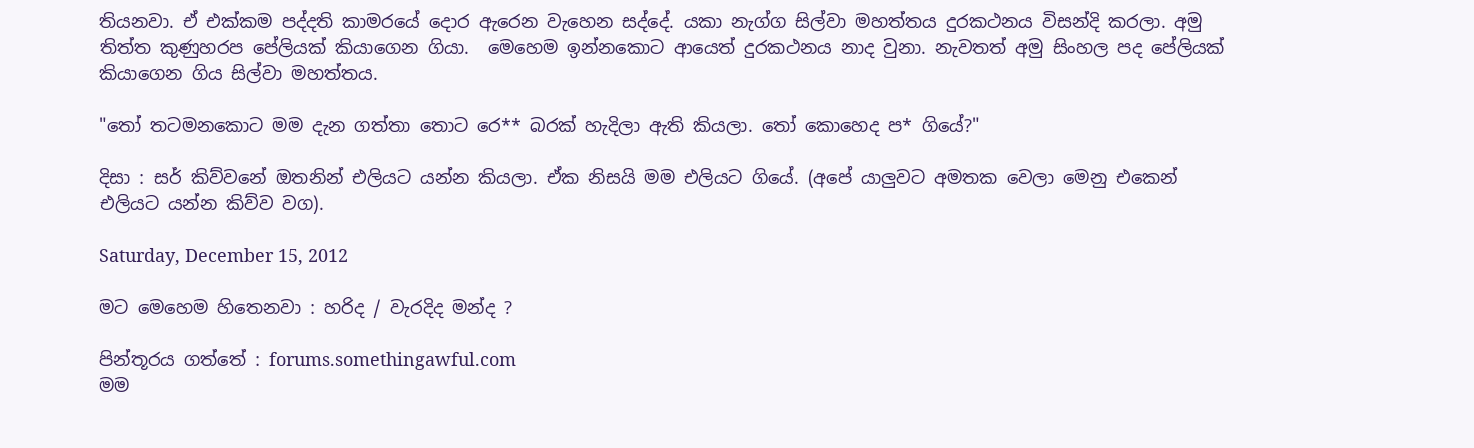තියනවා. ඒ එක්කම පද්දති කාමරයේ දොර ඇරෙන වැහෙන සද්දේ. යකා නැග්ග සිල්වා මහත්තය දුරකථනය විසන්දි කරලා. අමු තිත්ත කුණුහරප පේලියක් කියාගෙන ගියා.  මෙහෙම ඉන්නකොට ආයෙත් දුරකථනය නාද වුනා. නැවතත් අමු සිංහල පද පේලියක් කියාගෙන ගිය සිල්වා මහත්තය.

"තෝ තටමනකොට මම දැන ගත්තා තොට රෙ** බරක් හැදිලා ඇති කියලා. තෝ කොහෙද ප* ගියේ?"

දිසා : සර් කිව්වනේ ඔතනින් එලියට යන්න කියලා. ඒක නිසයි මම එලියට ගියේ. (අපේ යාලුවට අමතක වෙලා මෙනු එකෙන් එලියට යන්න කිව්ව වග).

Saturday, December 15, 2012

මට මෙහෙම හිතෙනවා : හරිද / වැරදිද මන්ද ?

පින්තූරය ගත්තේ : forums.somethingawful.com
මම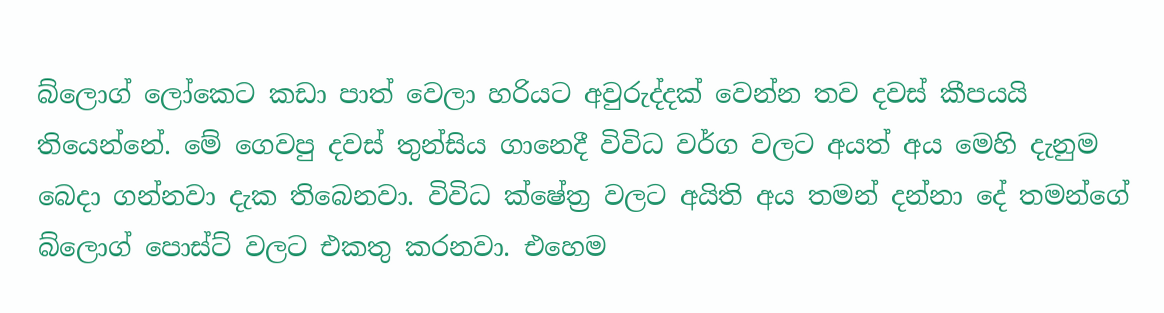බ්ලොග් ලෝකෙට කඩා පාත් වෙලා හරියට අවුරුද්දක් වෙන්න තව දවස් කීපයයි තියෙන්නේ. මේ ගෙවපු දවස් තුන්සිය ගානෙදී විවිධ වර්ග වලට අයත් අය මෙහි දැනුම බෙදා ගන්නවා දැක තිබෙනවා. විවිධ ක්ෂේත්‍ර වලට අයිති අය තමන් දන්නා දේ තමන්ගේ බ්ලොග් පොස්ට් වලට එකතු කරනවා. එහෙම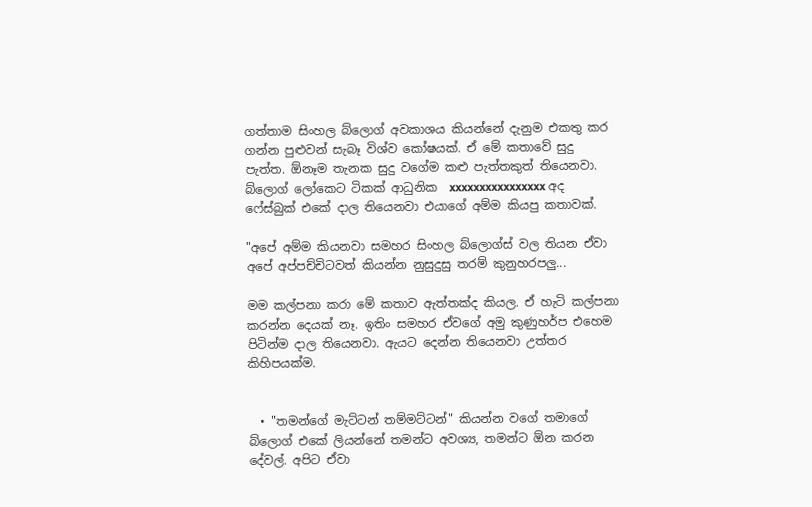ගත්තාම සිංහල බ්ලොග් අවකාශය කියන්නේ දැනුම එකතු කර ගන්න පුළුවන් සැබෑ විශ්ව කෝෂයක්. ඒ මේ කතාවේ සුදු පැත්ත. ඕනෑම තැනක සුදු වගේම කළු පැත්තකුත් තියෙනවා. බ්ලොග් ලෝකෙට ටිකක් ආධුනික  xxxxxxxxxxxxxxxx අද ෆේස්බුක් එකේ දාල තියෙනවා එයාගේ අම්ම කියපු කතාවක්.

"අපේ අම්ම කියනවා සමහර සිංහල බ්ලොග්ස් වල තියන ඒවා අපේ අප්පච්චිටවත් කියන්න නුසුදුසු තරම් කුනුහරපලු...

මම කල්පනා කරා මේ කතාව ඇත්තක්ද කියල. ඒ හැටි කල්පනා කරන්න දෙයක් නෑ. ඉතිං සමහර ඒවගේ අමු කුණුහර්ප එහෙම පිටින්ම දාල තියෙනවා. ඇයට දෙන්න තියෙනවා උත්තර කිහිපයක්ම.


  • "තමන්ගේ මැට්ටන් තම්මට්ටන්" කියන්න වගේ තමාගේ බ්ලොග් එකේ ලියන්නේ තමන්ට අවශ්‍ය, තමන්ට ඕන කරන දේවල්. අපිට ඒවා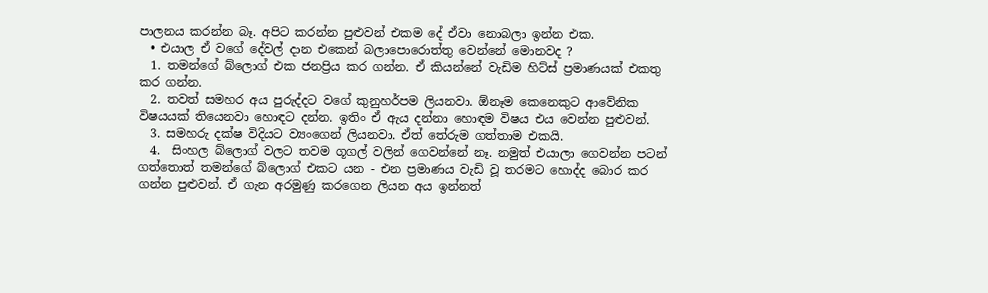පාලනය කරන්න බෑ. අපිට කරන්න පුළුවන් එකම දේ ඒවා නොබලා ඉන්න එක.
  • එයාල ඒ වගේ දේවල් දාන එකෙන් බලාපොරොත්තු වෙන්නේ මොනවද ?
  1. තමන්ගේ බ්ලොග් එක ජනප්‍රිය කර ගන්න. ඒ කියන්නේ වැඩිම හිට්ස් ප්‍රමාණයක් එකතු කර ගන්න.
  2. තවත් සමහර අය පුරුද්දට වගේ කුනුහර්පම ලියනවා. ඕනෑම කෙනෙකුට ආවේනික විෂයයක් තියෙනවා හොඳට දන්න. ඉතිං ඒ ඇය දන්නා හොඳම විෂය එය වෙන්න පුළුවන්.
  3. සමහරු දක්ෂ විදියට ව්‍යංගෙන් ලියනවා. ඒත් තේරුම ගත්තාම එකයි.
  4.  සිංහල බ්ලොග් වලට තවම ගූගල් වලින් ගෙවන්නේ නෑ. නමුත් එයාලා ගෙවන්න පටන් ගත්තොත් තමන්ගේ බ්ලොග් එකට යන - එන ප්‍රමාණය වැඩි වූ තරමට හොද්ද බොර කර ගන්න පුළුවන්. ඒ ගැන අරමුණු කරගෙන ලියන අය ඉන්නත්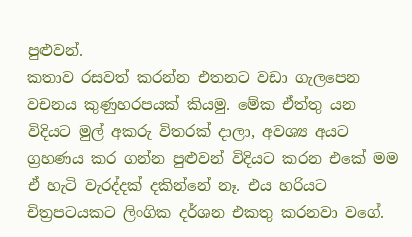පුළුවන්.
කතාව රසවත් කරන්න එතනට වඩා ගැලපෙන වචනය කුණුහරපයක් කියමු. මේක ඒත්තු යන විදියට මුල් අකරු විතරක් දාලා, අවශ්‍ය අයට ග්‍රහණය කර ගන්න පුළුවන් විදියට කරන එකේ මම ඒ හැටි වැරද්දක් දකින්නේ නෑ. එය හරියට චිත්‍රපටයකට ලිංගික දර්ශන එකතු කරනවා වගේ.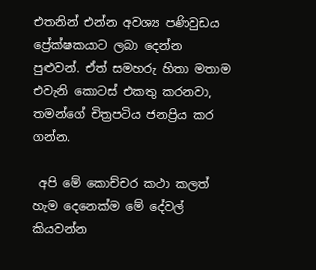එතනින් එන්න අවශ්‍ය පණිවුඩය ප්‍රේක්ෂකයාට ලබා දෙන්න පුළුවන්. ඒත් සමහරු හිතා මතාම එවැනි කොටස් එකතු කරනවා, තමන්ගේ චිත්‍රපටිය ජනප්‍රිය කර ගන්න.

 අපි මේ කොච්චර කථා කලත් හැම දෙනෙක්ම මේ දේවල් කියවන්න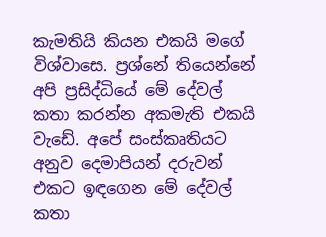කැමතියි කියන එකයි මගේ විශ්වාසෙ. ප්‍රශ්නේ තියෙන්නේ අපි ප්‍රසිද්ධියේ මේ දේවල් කතා කරන්න අකමැති එකයි වැඩේ. අපේ සංස්කෘතියට අනුව දෙමාපියන් දරුවන් එකට ඉඳගෙන මේ දේවල් කතා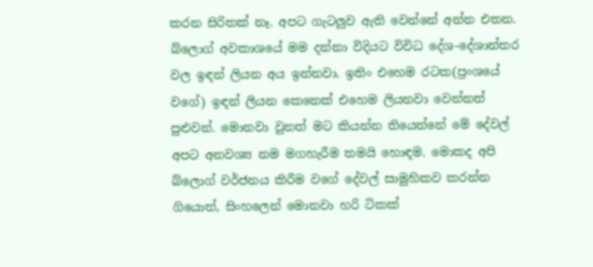කරන සිරිතක් නෑ. අපට ගැටලුව ඇති වෙන්නේ අන්න එතන. බ්ලොග් අවකාශයේ මම දන්නා විදියට විවිධ දේශ-දේශාන්තර වල ඉඳන් ලියන අය ඉන්නවා. ඉතිං එහෙම රටක(ප්‍රංශයේ වගේ) ඉඳන් ලියන කෙනෙක් එහෙම ලියනවා වෙන්නත් පුළුවන්. මොනවා වුනත් මට කියන්න තියෙන්නේ මේ දේවල් අපට අනවශ්‍ය නම මගහැරීම තමයි හොඳම. මොකද අපි බ්ලොග් වර්ජනය කිරීම වගේ දේවල් සාමුහිකව කරන්න ගියොත්, සිංහලෙන් මොනවා හරි ටිකක්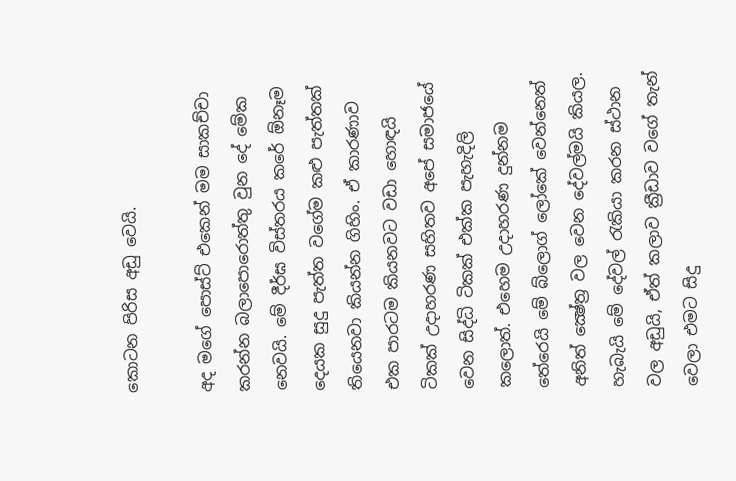කොටන පිරිස අඩු වෙයි.

අද මගේ පොස්ට් එකෙන් මම සාකච්චා කරන්න බලාපොරොත්තු වුන දේ මේක නෙවයි. මේ දීර්ඝ විස්තරය කරේ ඕනෑම දෙයක සුදු පැත්ත වගේම කළු පැත්තක් තියෙනවා කියන්න ගිහිං. ඒ කාරණාව එක පාරටම කියනවට වඩා හොඳයි ටිකක් උදාහරණ සහිතව අපේ සමාජයේ වෙන සිද්ධි ටිකක් එක්ක පැහැදිලි කලොත්. එහෙම උදාහරණ දුන්නම තේරෙයි මේ බ්ලොග් ලෝකේ වෙන්නෙත් අනිත් ක්‍ෂේත්‍ර වල වෙන දේවල්මයි කියල. හැබැයි මේ දේවල් රැකියා කරන ස්ථාන වල අඩුයි, ඒත් කලාව ක්‍රීඩාව වගේ තැන් වෙලා එමට සිදු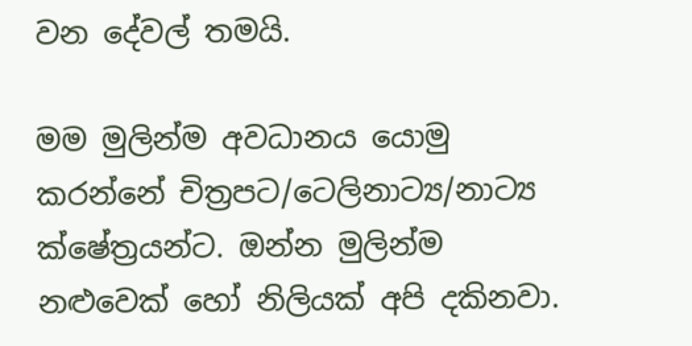වන දේවල් තමයි.

මම මුලින්ම අවධානය යොමු කරන්නේ චිත්‍රපට/ටෙලිනාට්‍ය/නාට්‍ය ක්ෂේත්‍රයන්ට. ඔන්න මුලින්ම නළුවෙක් හෝ නිලියක් අපි දකිනවා.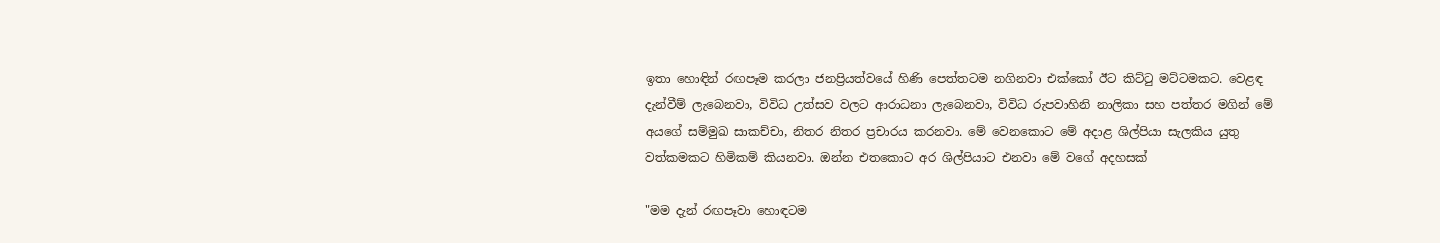ඉතා හොඳින් රඟපෑම කරලා ජනප්‍රියත්වයේ හිණි පෙත්තටම නගිනවා එක්කෝ ඊට කිට්ටු මට්ටමකට. වෙළඳ දැන්වීම් ලැබෙනවා, විවිධ උත්සව වලට ආරාධනා ලැබෙනවා, විවිධ රුපවාහිනි නාලිකා සහ පත්තර මගින් මේ අයගේ සම්මුඛ සාකච්චා, නිතර නිතර ප්‍රචාරය කරනවා. මේ වෙනකොට මේ අදාළ ශිල්පියා සැලකිය යුතු වත්කමකට හිමිකම් කියනවා. ඔන්න එතකොට අර ශිල්පියාට එනවා මේ වගේ අදහසක්

"මම දැන් රඟපෑවා හොඳටම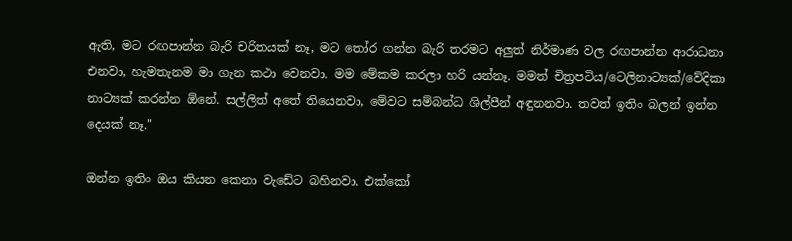ඇති, මට රඟපාන්න බැරි චරිතයක් නෑ, මට තෝර ගන්න බැරි තරමට අලුත් නිර්මාණ වල රඟපාන්න ආරාධනා එනවා, හැමතැනම මා ගැන කථා වෙනවා. මම මේකම කරලා හරි යන්නෑ. මමත් චිත්‍රපටිය/ටෙලිනාට්‍යක්/වේදිකා නාට්‍යක් කරන්න ඕනේ. සල්ලිත් අතේ තියෙනවා, මේවට සම්බන්ධ ශිල්පීන් අඳුනනවා. තවත් ඉතිං බලන් ඉන්න දෙයක් නෑ."

ඔන්න ඉතිං ඔය කියන කෙනා වැඩේට බහිනවා. එක්කෝ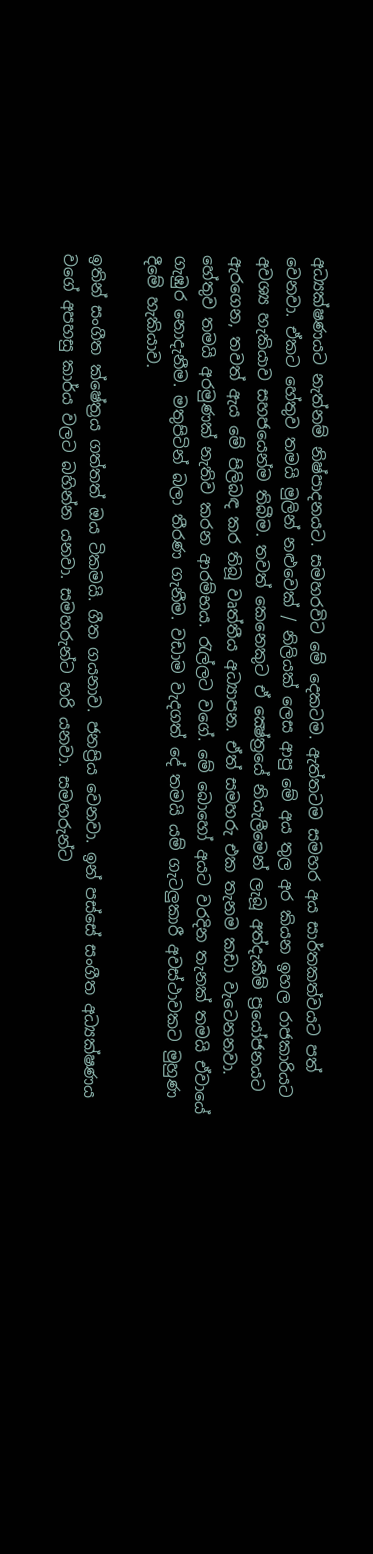අධ්‍යක්ෂණයට නැත්නම් නිෂ්පාදනයට. සමහරවිට මේ දෙකටම. ඇත්තටම සමහර අය සාර්තකත්වයට පත් වෙනවා. ඒකට හේතුව තමයි මුලින් නළුවෙක් / නිලියක් ලෙස ආපු මේ අය තුල අර කියන ඉහල රාජකාරියට අවශ්‍ය හැකියාව සහජයෙන්ම තිබීම. තවත් කෙනෙකුට ඒ ක්‍ෂේත්‍රයේ නියැලීමෙන් ලැබූ අත්දැකීම් ප්‍රයෝජනයට ඇරගෙන, තවත් ඇය මේ පිලිබඳ කර තිබූ වෘත්තීය අධ්‍යාපන. ඒත් සමහරු එක තැනම කඩා වැටෙනනවා. හේතුව තමයි අරමුණක් නැතිව කරන ආරම්භය. රැල්ලට වගේ. මේ බොහෝ අයට වරදින තැනක් තමයි ඒවායේ ගැඹුර නොදැනීම. මතුපිටින් බලා තීරණ ගැනීම. වඩාම වැදගත් දේ තමයි යම් ගැටලුකාරී අවස්ථාවකට මුහුණ දීමේ හැකියාව.

ඉතින් සංගීත ක්ෂේත්‍රය ගත්තත් ඔය ටිකමයි. ගීත ගයනාව. ජනප්‍රිය වෙනවා. ඉන් පස්සේ සංගීත අධ්‍යක්ෂණය වගේ අපහසු කාර්ය වලට බහින්න යනවා. සමහරුන්ට හරි යනවා. සමහරුන්ට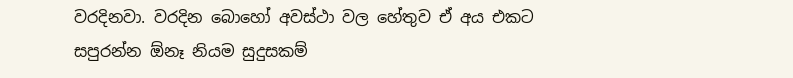වරදිනවා. වරදින බොහෝ අවස්ථා වල හේතුව ඒ අය එකට සපුරන්න ඕනෑ නියම සුදුසකම්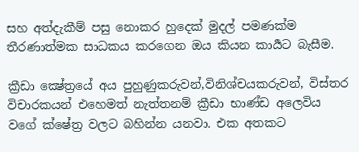සහ අත්දැකීම් පසු නොකර හුදෙක් මුදල් පමණක්ම තීරණාත්මක සාධකය කරගෙන ඔය කියන කාර්‍යට බැසීම.

ක්‍රීඩා ක්‍ෂේත්‍රයේ අය පුහුණුකරුවන්,විනිශ්චයකරුවන්, විස්තර විචාරකයන් එහෙමත් නැත්තනම් ක්‍රීඩා භාණ්ඩ අලෙවිය වගේ ක්ෂේත්‍ර වලට බහින්න යනවා. එක අතකට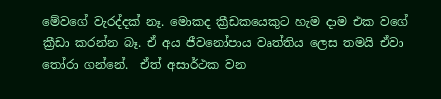මේවගේ වැරද්දක් නෑ. මොකද ක්‍රීඩකයෙකුට හැම දාම එක වගේ ක්‍රීඩා කරන්න බෑ. ඒ අය ජීවනෝපාය වෘත්තිය ලෙස තමයි ඒවා තෝරා ගන්නේ.  ඒත් අසාර්ථක වන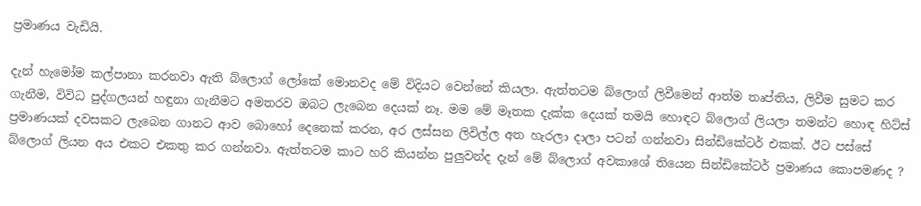ප්‍රමාණය වැඩියි.

දැන් හැමෝම කල්පානා කරනවා ඇති බ්ලොග් ලෝකේ මොනවද මේ විදියට වෙන්නේ කියලා. ඇත්තටම බ්ලොග් ලිවීමෙන් ආත්ම තෘප්තිය, ලිවීම සුමට කර ගැනීම, විවිධ පුද්ගලයන් හඳුනා ගැනීමට අමතරව ඔබට ලැබෙන දෙයක් නෑ. මම මේ මෑතක දැක්ක දෙයක් තමයි හොඳට බ්ලොග් ලියලා තමන්ට හොඳ හිට්ස් ප්‍රමාණයක් දවසකට ලැබෙන ගානට ආව බොහෝ දෙනෙක් කරන, අර ලස්සන ලිවිල්ල අත හැරලා දාලා පටන් ගන්නවා සින්ඩිකේටර් එකක්. ඊට පස්සේ බ්ලොග් ලියන අය එකට එකතු කර ගන්නවා. ඇත්තටම කාට හරි කියන්න පුලුවන්ද දැන් මේ බ්ලොග් අවකාශේ තියෙන සින්ඩිකේටර් ප්‍රමාණය කොපමණද ?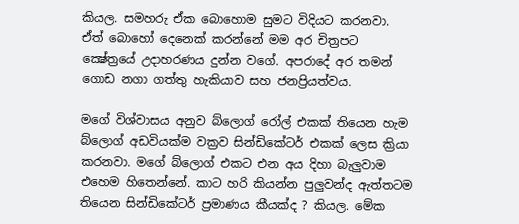කියල. සමහරු ඒක බොහොම සුමට විදියට කරනවා. ඒත් බොහෝ දෙනෙක් කරන්නේ මම අර චිත්‍රපට ක්‍ෂේත්‍රයේ උදාහරණය දුන්න වගේ. අපරාදේ අර තමන් ගොඩ නගා ගත්තු හැකියාව සහ ජනප්‍රියත්වය.

මගේ විශ්වාසය අනුව බ්ලොග් රෝල් එකක් තියෙන හැම බ්ලොග් අඩවියක්ම වක්‍රව සින්ඩිකේටර් එකක් ලෙස ක්‍රියා කරනවා. මගේ බ්ලොග් එකට එන අය දිහා බැලුවාම එහෙම හිතෙන්නේ. කාට හරි කියන්න පුලුවන්ද ඇත්තටම තියෙන සින්ඩිකේටර් ප්‍රමාණය කීයක්ද ? කියල. මේක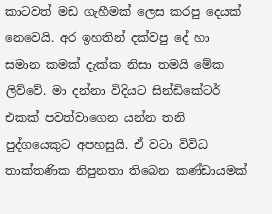කාටවත් මඩ ගැහීමක් ලෙස කරපු දෙයක් නෙවෙයි. අර ඉහතින් දක්වපු දේ හා සමාන කමක් දැක්ක නිසා තමයි මේක ලිව්වේ. මා දන්නා විදියට සින්ඩිකේටර් එකක් පවත්වාගෙන යන්න තනි පුද්ගයෙකුට අපහසුයි. ඒ වටා විවිධ තාක්තණික නිපුනතා තිබෙන කණ්ඩායමක්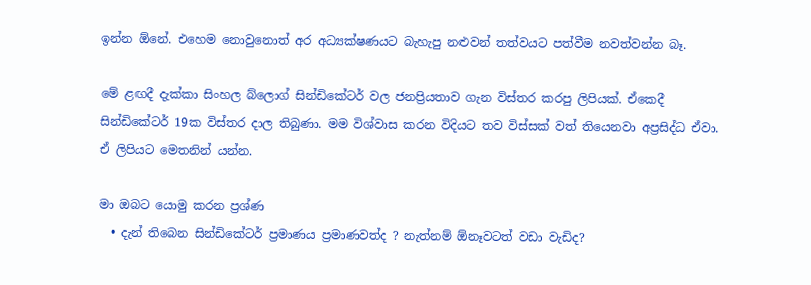ඉන්න ඕනේ. එහෙම නොවුනොත් අර අධ්‍යක්ෂණයට බැහැපු නළුවන් තත්වයට පත්වීම නවත්වන්න බෑ.

මේ ළඟදී දැක්කා සිංහල බ්ලොග් සින්ඩිකේටර් වල ජනප්‍රියතාව ගැන විස්තර කරපු ලිපියක්. ඒකෙදී සින්ඩිකේටර් 19ක විස්තර දාල තිබුණා. මම විශ්වාස කරන විදියට තව විස්සක් වත් තියෙනවා අප්‍රසිද්ධ ඒවා. ඒ ලිපියට මෙතනින් යන්න.

මා ඔබට යොමු කරන ප්‍රශ්ණ
  • දැන් තිබෙන සින්ඩිකේටර් ප්‍රමාණය ප්‍රමාණවත්ද ? නැත්නම් ඕනෑවටත් වඩා වැඩිද?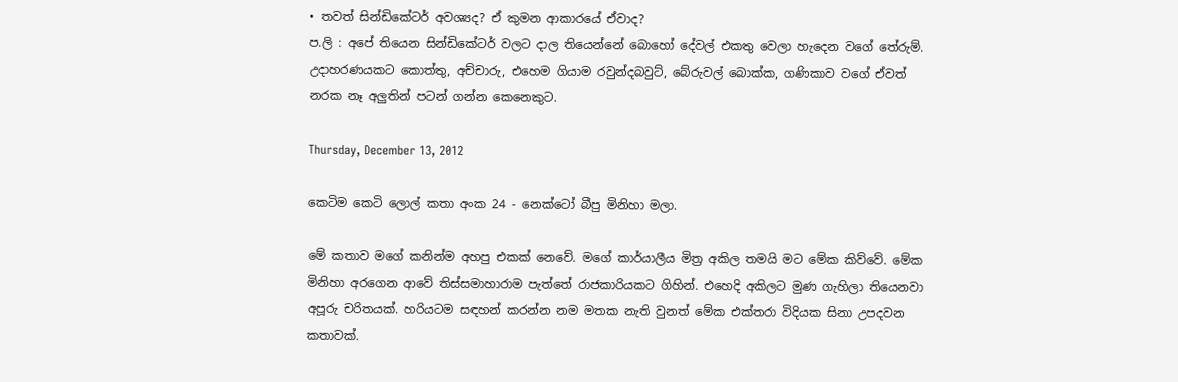• තවත් සින්ඩිකේටර් අවශ්‍යද? ඒ කුමන ආකාරයේ ඒවාද?
ප.ලි : අපේ තියෙන සින්ඩිකේටර් වලට දාල තියෙන්නේ බොහෝ දේවල් එකතු වෙලා හැදෙන වගේ තේරුම්. උදාහරණයකට කොත්තු, අච්චාරු, එහෙම ගියාම රවුන්දබවුට්, බේරුවල් බොක්ක, ගණිකාව වගේ ඒවත් නරක නෑ අලුතින් පටන් ගන්න කෙනෙකුට.

Thursday, December 13, 2012

කෙටිම කෙටි ලොල් කතා අංක 24 - නෙක්ටෝ බීපු මිනිහා මලා.

මේ කතාව මගේ කනින්ම අහපු එකක් නෙවේ. මගේ කාර්යාලීය මිත්‍ර අකිල තමයි මට මේක කිව්වේ. මේක මිනිහා අරගෙන ආවේ තිස්සමාහාරාම පැත්තේ රාජකාරියකට ගිහින්. එහෙදි අකිලට මුණ ගැහිලා තියෙනවා අපූරු චරිතයක්. හරියටම සඳහන් කරන්න නම මතක නැති වුනත් මේක එක්තරා විදියක සිනා උපදවන කතාවක්.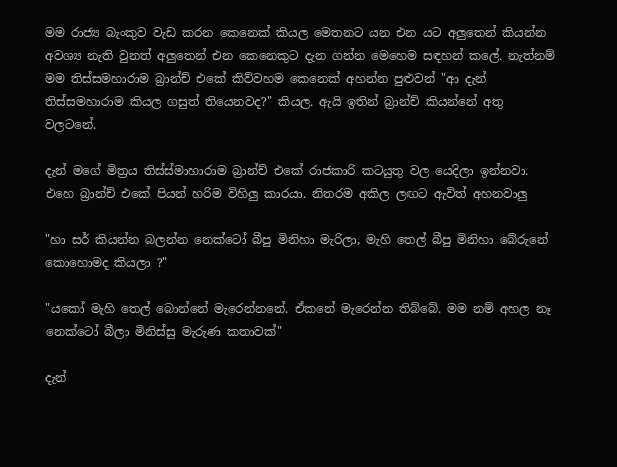මම රාජ්‍ය බැංකුව වැඩ කරන කෙනෙක් කියල මෙතනට යන එන යට අලුතෙන් කියන්න අවශ්‍ය නැති වුනත් අලුතෙන් එන කෙනෙකුට දැන ගන්න මෙහෙම සඳහන් කලේ. නැත්නම් මම තිස්සමහාරාම බ්‍රාන්ච් එකේ කිව්වහම කෙනෙක් අහන්න පුළුවන් "ආ දැන් තිස්සමහාරාම කියල ගසුත් තියෙනවද?" කියල. ඇයි ඉතින් බ්‍රාන්ච් කියන්නේ අතු වලටනේ.

දැන් මගේ මිත්‍රය තිස්ස්මාහාරාම බ්‍රාන්ච් එකේ රාජකාරි කටයුතු වල යෙදිලා ඉන්නවා. එහෙ බ්‍රාන්ච් එකේ පියන් හරිම විහිලු කාරයා. නිතරම අකිල ලඟට ඇවිත් අහනවාලු

"හා සර් කියන්න බලන්න නෙක්ටෝ බීපු මිනිහා මැරිලා, මැහි තෙල් බීපු මිනිහා බේරුනේ කොහොමද කියලා ?"

"යකෝ මැහි තෙල් බොන්නේ මැරෙන්නනේ. ඒකනේ මැරෙන්න තිබ්බේ. මම නම් අහල නෑ නෙක්ටෝ බීලා මිනිස්සු මැරුණ කතාවක්"

දැන්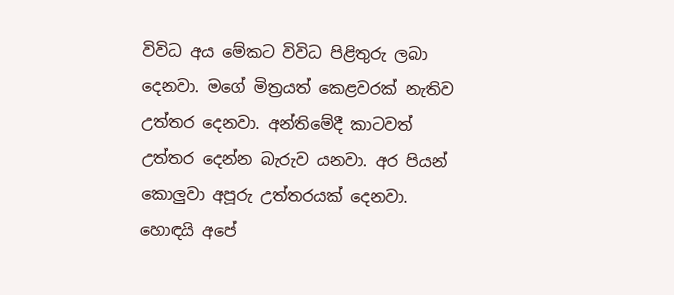විවිධ අය මේකට විවිධ පිළිතුරු ලබා දෙනවා. මගේ මිත්‍රයත් කෙළවරක් නැතිව උත්තර දෙනවා. අන්තිමේදී කාටවත් උත්තර දෙන්න බැරුව යනවා. අර පියන් කොලුවා අපූරු උත්තරයක් දෙනවා. හොඳයි අපේ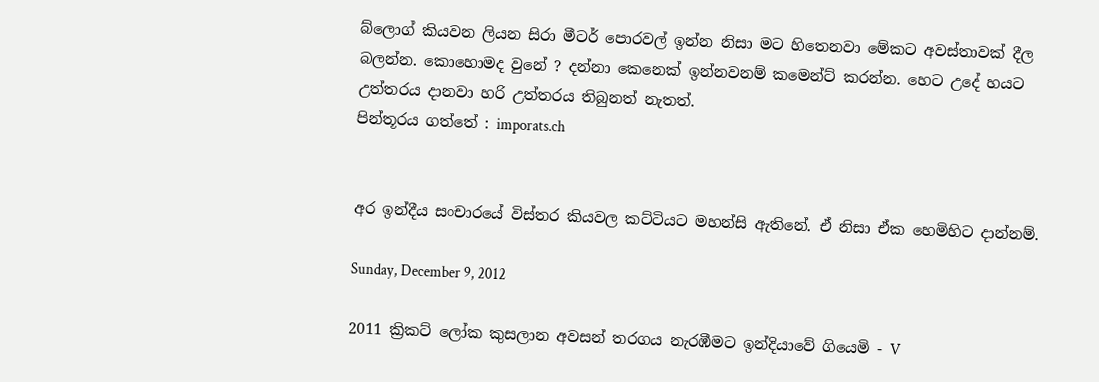බ්ලොග් කියවන ලියන සිරා මීටර් පොරවල් ඉන්න නිසා මට හිතෙනවා මේකට අවස්තාවක් දීල බලන්න. කොහොමද වුනේ ? දන්නා කෙනෙක් ඉන්නවනම් කමෙන්ට් කරන්න. හෙට උදේ හයට උත්තරය දානවා හරි උත්තරය තිබුනත් නැතත්.
පින්තූරය ගත්තේ : imporats.ch


අර ඉන්දීය සංචාරයේ විස්තර කියවල කට්ටියට මහන්සි ඇතිනේ. ඒ නිසා ඒක හෙමිහිට දාන්නම්.

Sunday, December 9, 2012

2011 ක්‍රිකට් ලෝක කුසලාන අවසන් තරගය නැරඹීමට ඉන්දියාවේ ගියෙමි - V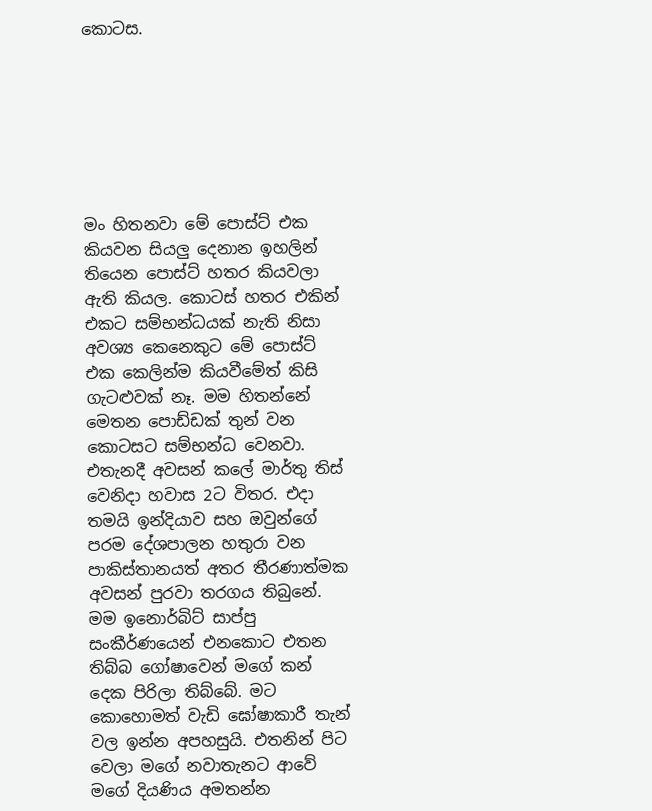කොටස.







මං හිතනවා මේ පොස්ට් එක කියවන සියලු දෙනාන ඉහලින් තියෙන පොස්ට් හතර කියවලා ඇති කියල. කොටස් හතර එකින් එකට සම්භන්ධයක් නැති නිසා අවශ්‍ය කෙනෙකුට මේ පොස්ට් එක කෙලින්ම කියවීමේත් කිසි ගැටළුවක් නෑ. මම හිතන්නේ මෙතන පොඩ්ඩක් තුන් වන කොටසට සම්භන්ධ වෙනවා. එතැනදී අවසන් කලේ මාර්තු තිස් වෙනිදා හවාස 2ට විතර. එදා තමයි ඉන්දියාව සහ ඔවුන්ගේ පරම දේශපාලන හතුරා වන පාකිස්තානයත් අතර තීරණාත්මක අවසන් පුරවා තරගය තිබුනේ. මම ඉනොර්බිට් සාප්පු සංකීර්ණයෙන් එනකොට එතන තිබ්බ ගෝෂාවෙන් මගේ කන් දෙක පිරිලා තිබ්බේ. මට කොහොමත් වැඩි ඝෝෂාකාරී තැන් වල ඉන්න අපහසුයි. එතනින් පිට වෙලා මගේ නවාතැනට ආවේ මගේ දියණිය අමතන්න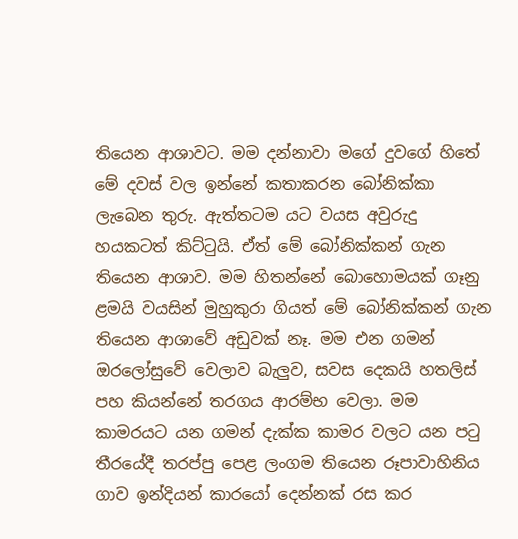තියෙන ආශාවට. මම දන්නාවා මගේ දුවගේ හිතේ මේ දවස් වල ඉන්නේ කතාකරන බෝනික්කා ලැබෙන තුරු. ඇත්තටම යට වයස අවුරුදු හයකටත් කිට්ටුයි. ඒත් මේ බෝනික්කන් ගැන තියෙන ආශාව. මම හිතන්නේ බොහොමයක් ගෑනු ළමයි වයසින් මුහුකුරා ගියත් මේ බෝනික්කන් ගැන තියෙන ආශාවේ අඩුවක් නෑ. මම එන ගමන් ඔරලෝසුවේ වෙලාව බැලුව, සවස දෙකයි හතලිස් පහ කියන්නේ තරගය ආරම්භ වෙලා. මම කාමරයට යන ගමන් දැක්ක කාමර වලට යන පටු තීරයේදී තරප්පු පෙළ ලංගම තියෙන රූපාවාහිනිය ගාව ඉන්දියන් කාරයෝ දෙන්නක් රස කර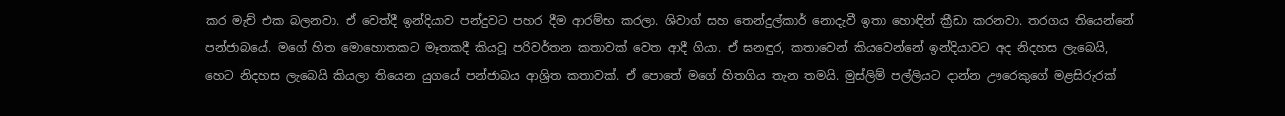කර මැච් එක බලනවා. ඒ වෙත්දී ඉන්දියාව පන්දුවට පහර දීම ආරම්භ කරලා. ශිවාග් සහ තෙන්දුල්කාර් නොදැවී ඉතා හොඳින් ක්‍රීඩා කරනවා. තරගය තියෙන්නේ පන්ජාබයේ. මගේ හිත මොහොතකට මෑතකදී කියවූ පරිවර්තන කතාවක් වෙත ආදී ගියා. ඒ ඝනඳුර, කතාවෙන් කියවෙන්නේ ඉන්දියාවට අද නිදහස ලැබෙයි, හෙට නිදහස ලැබෙයි කියලා තියෙන යුගයේ පන්ජාබය ආශ්‍රිත කතාවක්. ඒ පොතේ මගේ හිතගිය තැන තමයි. මුස්ලිම් පල්ලියට දාන්න ඌරෙකුගේ මළසිරුරක්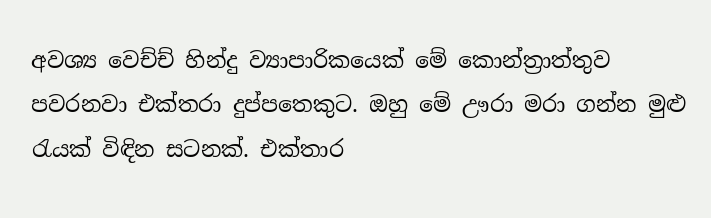අවශ්‍ය වෙච්ච් හින්දු ව්‍යාපාරිකයෙක් මේ කොන්ත්‍රාත්තුව පවරනවා එක්තරා දුප්පතෙකුට. ඔහු මේ ඌරා මරා ගන්න මුළු රැයක් විඳින සටනක්. එක්තාර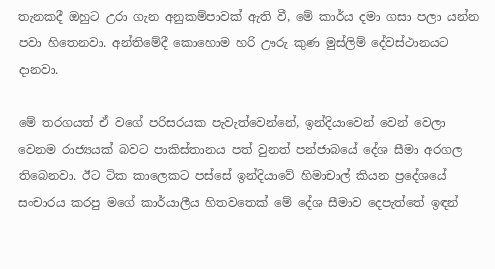තැනකදී ඔහුට උරා ගැන අනුකම්පාවක් ඇති වී, මේ කාර්ය දමා ගසා පලා යන්න පවා හිතෙනවා. අන්තිමේදී කොහොම හරි ඌරු කුණ මුස්ලිම් දේවස්ථානයට දානවා.

මේ තරගයත් ඒ වගේ පරිසරයක පැවැත්වෙන්නේ, ඉන්දියාවෙන් වෙන් වෙලා වෙනම රාජ්‍යයක් බවට පාකිස්තානය පත් වුනත් පන්ජාබයේ දේශ සීමා අරගල තිබෙනවා. ඊට ටික කාලෙකට පස්සේ ඉන්දියාවේ හිමාචාල් කියන ප්‍රදේශයේ සංචාරය කරපු මගේ කාර්යාලීය හිතවතෙක් මේ දේශ සීමාව දෙපැත්තේ ඉඳන්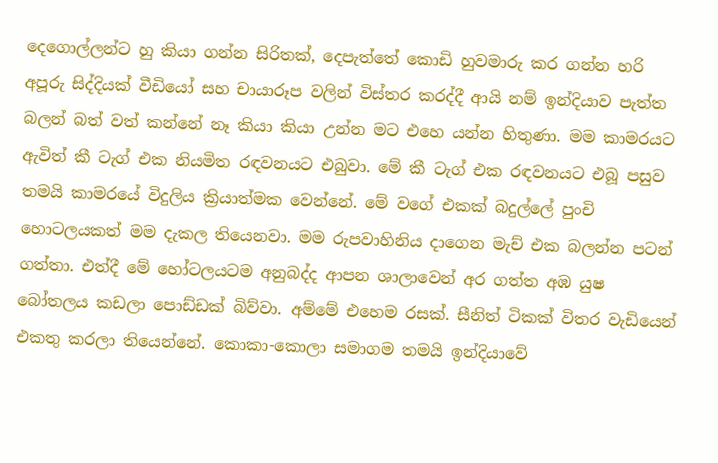දෙගොල්ලන්ට හු කියා ගන්න සිරිතක්, දෙපැත්තේ කොඩි හුවමාරු කර ගන්න හරි අපූරු සිද්දියක් වීඩියෝ සහ චායාරූප වලින් විස්තර කරද්දී ආයි නම් ඉන්දියාව පැත්ත බලන් බත් වත් කන්නේ නෑ කියා කියා උන්න මට එහෙ යන්න හිතුණා. මම කාමරයට ඇවිත් කී ටැග් එක නියමිත රඳවනයට එබුවා. මේ කී ටැග් එක රඳවනයට එබූ පසුව තමයි කාමරයේ විදුලිය ක්‍රියාත්මක වෙන්නේ. මේ වගේ එකක් බදුල්ලේ පුංචි හොටලයකත් මම දැකල තියෙනවා. මම රුපවාහිනිය දාගෙන මැච් එක බලන්න පටන් ගත්තා. එත්දී මේ හෝටලයටම අනුබද්ද ආපන ශාලාවෙන් අර ගත්ත අඹ යුෂ බෝතලය කඩලා පොඩ්ඩක් බිව්වා. අම්මේ එහෙම රසක්. සීනිත් ටිකක් විතර වැඩියෙන් එකතු කරලා තියෙන්නේ. කොකා-කොලා සමාගම තමයි ඉන්දියාවේ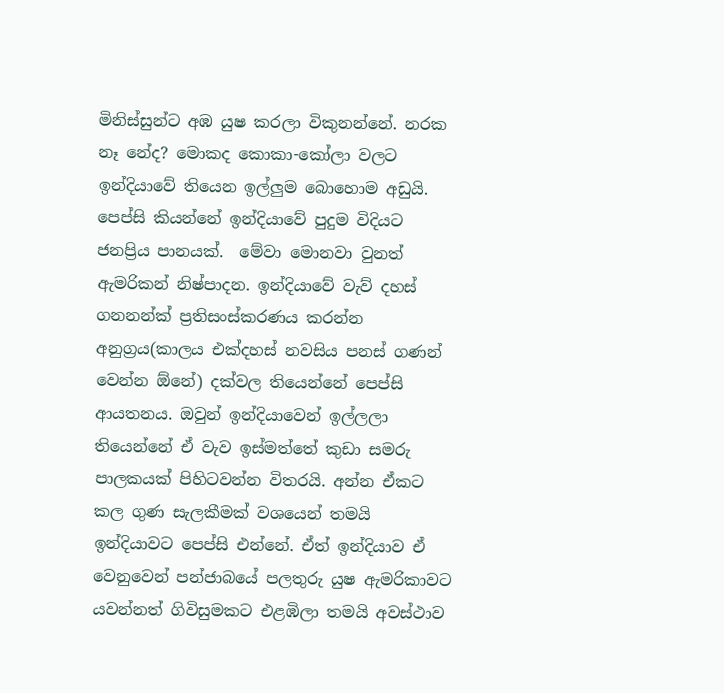මිනිස්සුන්ට අඹ යුෂ කරලා විකුනන්නේ. නරක නෑ නේද? මොකද කොකා-කෝලා වලට ඉන්දියාවේ තියෙන ඉල්ලුම බොහොම අඩුයි. පෙප්සි කියන්නේ ඉන්දියාවේ පුදුම විදියට ජනප්‍රිය පානයක්.  මේවා මොනවා වුනත් ඇමරිකන් නිෂ්පාදන. ඉන්දියාවේ වැව් දහස් ගනනන්ක් ප්‍රතිසංස්කරණය කරන්න අනුග්‍රය(කාලය එක්දහස් නවසිය පනස් ගණන් වෙන්න ඕනේ) දක්වල තියෙන්නේ පෙප්සි ආයතනය. ඔවුන් ඉන්දියාවෙන් ඉල්ලලා තියෙන්නේ ඒ වැව ඉස්මත්තේ කුඩා සමරු පාලකයක් පිහිටවන්න විතරයි. අන්න ඒකට කල ගුණ සැලකීමක් වශයෙන් තමයි ඉන්දියාවට පෙප්සි එන්නේ. ඒත් ඉන්දියාව ඒ වෙනුවෙන් පන්ජාබයේ පලතුරු යුෂ ඇමරිකාවට යවන්නත් ගිවිසුමකට එළඹිලා තමයි අවස්ථාව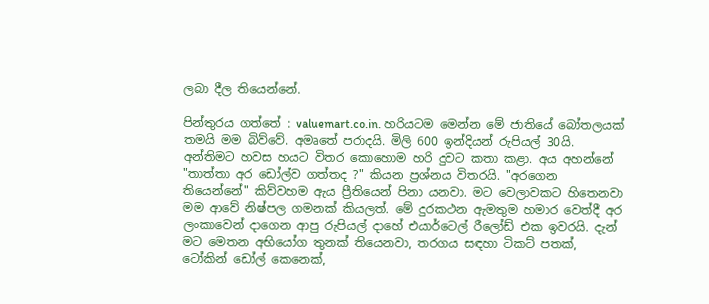ලබා දීල තියෙන්නේ.

පින්තුරය ගත්තේ : valuemart.co.in. හරියටම මෙන්න මේ ජාතියේ බෝතලයක් තමයි මම බිව්වේ. අමෘතේ පරාදයි. මිලි 600 ඉන්දියන් රුපියල් 30යි.
අන්තිමට හවස හයට විතර කොහොම හරි දුවට කතා කළා. අය අහන්නේ "තාත්තා අර ඩෝල්ව ගත්තද ?" කියන ප්‍රශ්නය විතරයි. "අරගෙන තියෙන්නේ" කිව්වහම ඇය ප්‍රීතියෙන් පිනා යනවා. මට වෙලාවකට හිතෙනවා මම ආවේ නිෂ්පල ගමනක් කියලත්. මේ දුරකථන ඇමතුම හමාර වෙත්දී අර ලංකාවෙන් දාගෙන ආපු රුපියල් දාහේ එයාර්ටෙල් රීලෝඩ් එක ඉවරයි. දැන් මට මෙතන අභියෝග තුනක් තියෙනවා, තරගය සඳහා ටිකට් පතක්, ටෝකින් ඩෝල් කෙනෙක්,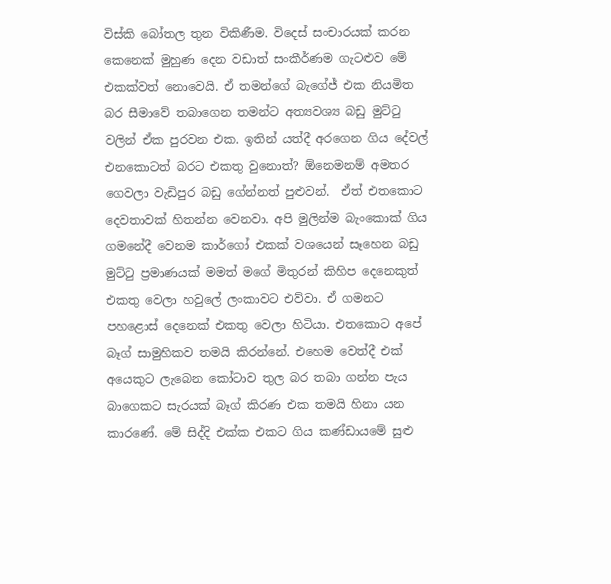විස්කි බෝතල තුන විකිණීම. විදෙස් සංචාරයක් කරන කෙනෙක් මුහුණ දෙන වඩාත් සංකීර්ණම ගැටළුව මේ එකක්වත් නොවෙයි. ඒ තමන්ගේ බැගේජ් එක නියමිත බර සීමාවේ තබාගෙන තමන්ට අත්‍යවශ්‍ය බඩු මුට්ටු වලින් ඒක පුරවන එක. ඉතින් යත්දී අරගෙන ගිය දේවල් එනකොටත් බරට එකතු වුනොත්? ඕනෙමනම් අමතර ගෙවලා වැඩිපුර බඩු ගේන්නත් පුළුවන්.  ඒත් එතකොට දෙවතාවක් හිතන්න වෙනවා. අපි මුලින්ම බැංකොක් ගිය ගමනේදී වෙනම කාර්ගෝ එකක් වශයෙන් සෑහෙන බඩු මුට්ටු ප්‍රමාණයක් මමත් මගේ මිතුරන් කිහිප දෙනෙකුත් එකතු වෙලා හවුලේ ලංකාවට එව්වා. ඒ ගමනට පහළොස් දෙනෙක් එකතු වෙලා හිටියා. එතකොට අපේ බෑග් සාමුහිකව තමයි කිරන්නේ. එහෙම වෙත්දී එක් අයෙකුට ලැබෙන කෝටාව තුල බර තබා ගන්න පැය බාගෙකට සැරයක් බෑග් කිරණ එක තමයි හිනා යන කාරණේ. මේ සිද්දි එක්ක එකට ගිය කණ්ඩායමේ සුළු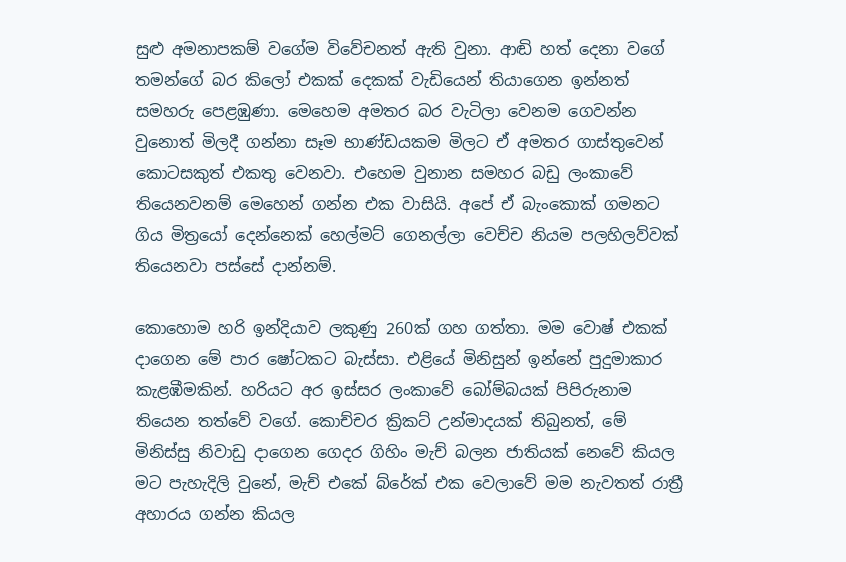සුළු අමනාපකම් වගේම විවේචනත් ඇති වුනා. ආඬි හත් දෙනා වගේ  තමන්ගේ බර කිලෝ එකක් දෙකක් වැඩියෙන් තියාගෙන ඉන්නත් සමහරු පෙළඹුණා. මෙහෙම අමතර බර වැටිලා වෙනම ගෙවන්න වුනොත් මිලදී ගන්නා සෑම භාණ්ඩයකම මිලට ඒ අමතර ගාස්තුවෙන් කොටසකුත් එකතු වෙනවා. එහෙම වුනාන සමහර බඩු ලංකාවේ තියෙනවනම් මෙහෙන් ගන්න එක වාසියි. අපේ ඒ බැංකොක් ගමනට ගිය මිත්‍රයෝ දෙන්නෙක් හෙල්මට් ගෙනල්ලා වෙච්ච නියම පලහිලව්වක් තියෙනවා පස්සේ දාන්නම්.

කොහොම හරි ඉන්දියාව ලකුණු 260ක් ගහ ගත්තා. මම වොෂ් එකක් දාගෙන මේ පාර ෂෝටකට බැස්සා. එළියේ මිනිසුන් ඉන්නේ පුදුමාකාර කැළඹීමකින්. හරියට අර ඉස්සර ලංකාවේ බෝම්බයක් පිපිරුනාම තියෙන තත්වේ වගේ. කොච්චර ක්‍රිකට් උන්මාදයක් තිබුනත්, මේ මිනිස්සු නිවාඩු දාගෙන ගෙදර ගිහිං මැච් බලන ජාතියක් නෙවේ කියල මට පැහැදිලි වුනේ, මැච් එකේ බ්රේක් එක වෙලාවේ මම නැවතත් රාත්‍රී අහාරය ගන්න කියල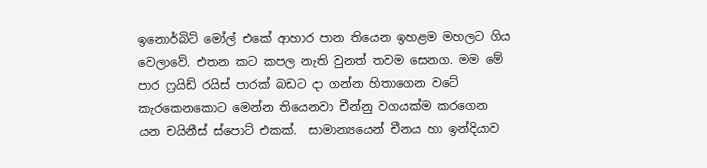ඉනොර්බිට් මෝල් එකේ ආහාර පාන තියෙන ඉහළම මහලට ගිය වෙලාවේ. එතන කට කපල නැති වුනත් තවම සෙනග. මම මේ පාර ෆ්‍රයිඩ් රයිස් පාරක් බඩට දා ගන්න හිතාගෙන වටේ කැරකෙනකොට මෙන්න තියෙනවා චීන්නු වගයක්ම කරගෙන යන චයිනීස් ස්පොට් එකක්.  සාමාන්‍යයෙන් චීනය හා ඉන්දියාව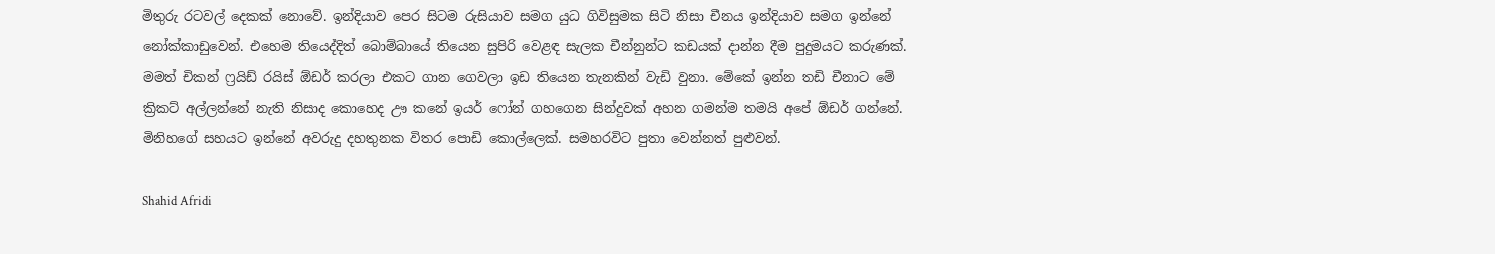මිතුරු රටවල් දෙකක් නොවේ. ඉන්දියාව පෙර සිටම රුසියාව සමග යුධ ගිවිසුමක සිටි නිසා චීනය ඉන්දියාව සමග ඉන්නේ නෝක්කාඩුවෙන්. එහෙම තියෙද්දිත් බොම්බායේ තියෙන සුපිරි වෙළඳ සැලක චීන්නුන්ට කඩයක් දාන්න දීම පුදුමයට කරුණක්. මමත් චිකන් ෆ්‍රයිඩ් රයිස් ඕඩර් කරලා එකට ගාන ගෙවලා ඉඩ තියෙන තැනකින් වැඩි වුනා. මේකේ ඉන්න තඩි චීනාට මේ ක්‍රිකට් අල්ලන්නේ නැති නිසාද කොහෙද ඌ කනේ ඉයර් ෆෝන් ගහගෙන සින්දුවක් අහන ගමන්ම තමයි අපේ ඕඩර් ගන්නේ. මිනිහගේ සහයට ඉන්නේ අවරුදු දහතුනක විතර පොඩි කොල්ලෙක්. සමහරවිට පුතා වෙන්නත් පුළුවන්.

Shahid Afridi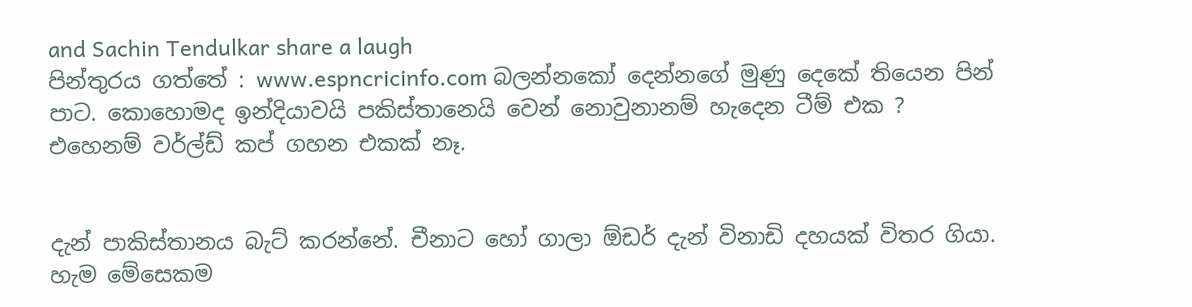and Sachin Tendulkar share a laugh
පින්තුරය ගත්තේ : www.espncricinfo.com බලන්නකෝ දෙන්නගේ මුණු දෙකේ තියෙන පින් පාට. කොහොමද ඉන්දියාවයි පකිස්තානෙයි වෙන් නොවුනානම් හැදෙන ටීම් එක ? එහෙනම් වර්ල්ඩ් කප් ගහන එකක් නෑ.


දැන් පාකිස්තානය බැට් කරන්නේ. චීනාට හෝ ගාලා ඕඩර් දැන් විනාඩි දහයක් විතර ගියා. හැම මේසෙකම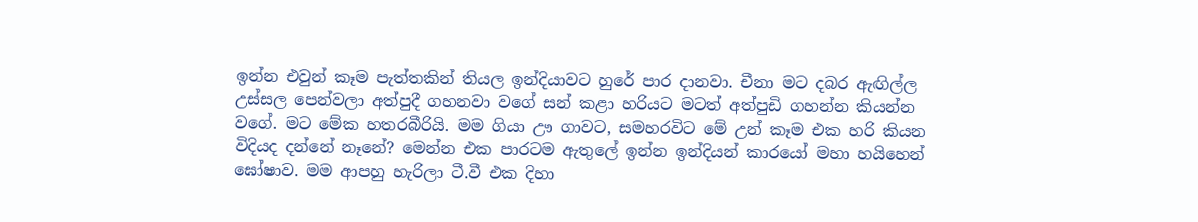ඉන්න එවුන් කෑම පැත්තකින් තියල ඉන්දියාවට හුරේ පාර දානවා. චීනා මට දබර ඇඟිල්ල උස්සල පෙන්වලා අත්පුදී ගහනවා වගේ සන් කළා හරියට මටත් අත්පුඩි ගහන්න කියන්න වගේ. මට මේක හතරබීරියි. මම ගියා ඌ ගාවට, සමහරවිට මේ උන් කෑම එක හරි කියන විදියද දන්නේ නෑනේ? මෙන්න එක පාරටම ඇතුලේ ඉන්න ඉන්දියන් කාරයෝ මහා හයිහෙන් ඝෝෂාව. මම ආපහු හැරිලා ටී.වී එක දිහා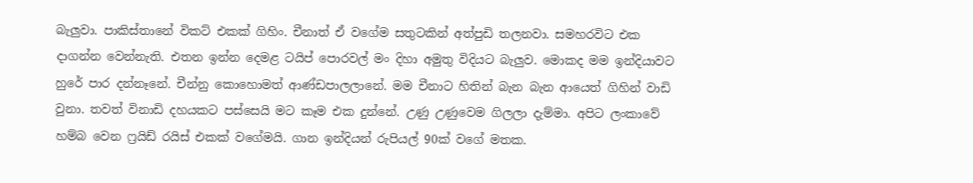බැලුවා. පාකිස්තානේ විකට් එකක් ගිහිං. චීනාත් ඒ වගේම සතුටකින් අත්පුඩි තලනවා. සමහරවිට එක දාගන්න වෙන්නැති. එතන ඉන්න දෙමළ ටයිප් පොරවල් මං දිහා අමුතු විදියට බැලුව. මොකද මම ඉන්දියාවට හුරේ පාර දන්නෑනේ. චීන්නු කොහොමත් ආණ්ඩපාලලානේ. මම චීනාට හිතින් බැන බැන ආයෙත් ගිහින් වාඩි වුනා. තවත් විනාඩි දහයකට පස්සෙයි මට කෑම එක දුන්නේ. උණු උණුවෙම ගිලලා දැම්මා. අපිට ලංකාවේ හම්බ වෙන ෆ්‍රයිඩ් රයිස් එකක් වගේමයි. ගාන ඉන්දියන් රුපියල් 90ක් වගේ මතක.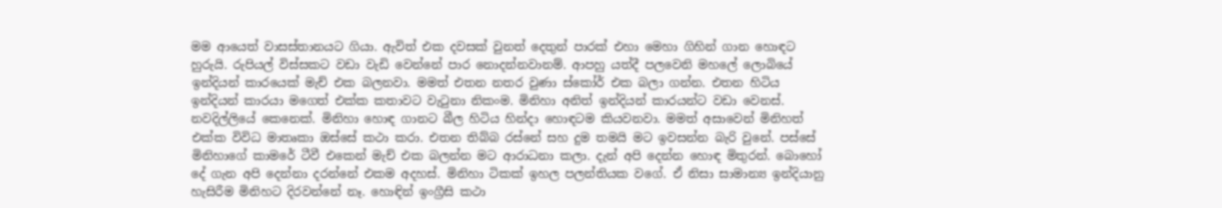මම ආයෙත් වාසස්තානයට ගියා. ඇවිත් එක දවසක් වුනත් දෙතුන් පාරක් එහා මෙහා ගිහින් ගාන හොඳට හුරුයි. රුපියල් විස්සකට වඩා වැඩි වෙන්නේ පාර නොදන්නවානම්. ආපහු යත්දී පලවෙනි මහලේ ලොබියේ ඉන්දියන් කාරයෙක් මැච් එක බලනවා. මමත් එතන නතර වුණා ස්කෝර් එක බලා ගන්න. එතන හිටිය ඉන්දියන් කාරයා මගෙත් එක්ක කතාවට වැටුනා නිකංම. මිනිහා අනිත් ඉන්දියන් කාරයන්ට වඩා වෙනස්. නවදිල්ලියේ කෙනෙක්. මිනිහා හොඳ ගානට බීල හිටිය හින්දා හොඳටම කියවනවා. මමත් අසාවෙන් මිනිහත් එක්ක විවිධ මාතෘකා ඔස්සේ කථා කරා. එතන තිබ්බ රස්නේ සහ දුම තමයි මට ඉවසන්න බැරි වුනේ. පස්සේ මිනිහාගේ කාමරේ ටීවී එකෙන් මැච් එක බලන්න මට ආරාධනා කලා. දැන් අපි දෙන්න හොඳ මිතුරන්. බොහෝ දේ ගැන අපි දෙන්නා දරන්නේ එකම අදහස්. මිනිහා ටිකක් ඉහල පලන්තියක වගේ. ඒ නිසා සාමාන්‍ය ඉන්දියානු හැසිරීම මිනිහට දිරවන්නේ නෑ. හොඳින් ඉංග්‍රීසි කථා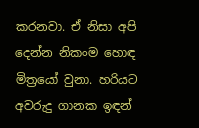කරනවා. ඒ නිසා අපි දෙන්න නිකංම හොඳ මිත්‍රයෝ වුනා. හරියට අවරුදු ගානක ඉඳන්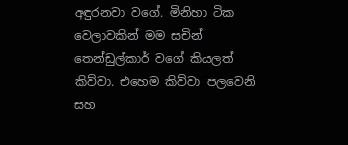අඳුරනවා වගේ. මිනිහා ටික වෙලාවකින් මම සචින් තෙන්ඩුල්කාර් වගේ කියලත් කිව්වා. එහෙම කිව්වා පලවෙනි සහ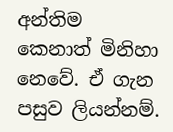අන්තිම කෙනාත් මිනිහා නෙවේ. ඒ ගැන පසුව ලියන්නම්.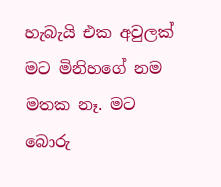හැබැයි එක අවුලක් මට මිනිහගේ නම මතක නෑ. මට බොරු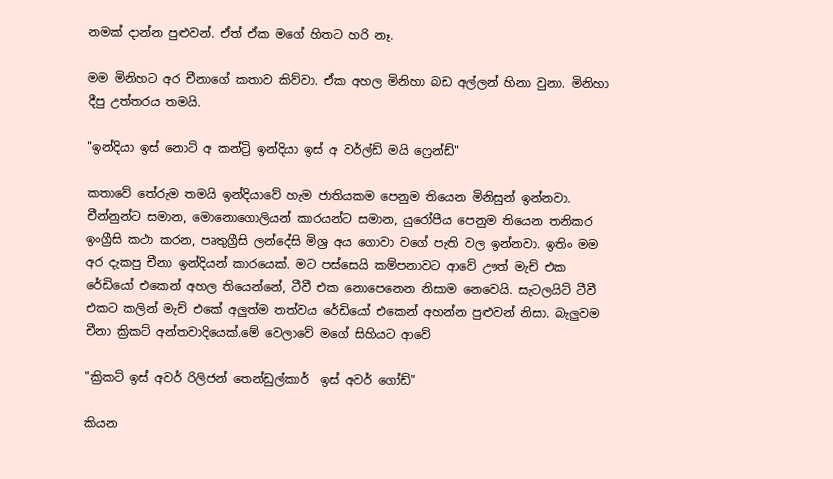නමක් දාන්න පුළුවන්. ඒත් ඒක මගේ හිතට හරි නෑ.

මම මිනිහට අර චීනාගේ කතාව කිව්වා. ඒක අහල මිනිහා බඩ අල්ලන් හිනා වුනා. මිනිහා දීපු උත්තරය තමයි.

"ඉන්දියා ඉස් නොට් අ කන්ට්‍රි ඉන්දියා ඉස් අ වර්ල්ඩ් මයි ෆ්‍රෙන්ඩ්"

කතාවේ තේරුම තමයි ඉන්දියාවේ හැම ජාතියකම පෙනුම තියෙන මිනිසුන් ඉන්නවා. චීන්නුන්ට සමාන, මොනොගොලියන් කාරයන්ට සමාන, යුරෝපීය පෙනුම තියෙන තනිකර ඉංග්‍රීසි කථා කරන, පෘතුග්‍රීසි ලන්දේසි මිශ්‍ර අය ගොවා වගේ පැති වල ඉන්නවා. ඉතිං මම අර දැකපු චීනා ඉන්දියන් කාරයෙක්. මට පස්සෙයි කම්පනාවට ආවේ ඌත් මැච් එක රේඩියෝ එකෙන් අහල තියෙන්නේ, ටීවී එක නොපෙනෙන නිසාම නෙවෙයි. සැටලයිට් ටීවී එකට කලින් මැච් එකේ අලුත්ම තත්වය රේඩියෝ එකෙන් අහන්න පුළුවන් නිසා. බැලුවම චීනා ක්‍රිකට් අන්තවාදියෙක්.මේ වෙලාවේ මගේ සිහියට ආවේ

"ක්‍රිකට් ඉස් අවර් රිලිජන් තෙන්ඩුල්කාර්  ඉස් අවර් ගෝඩ්"

කියන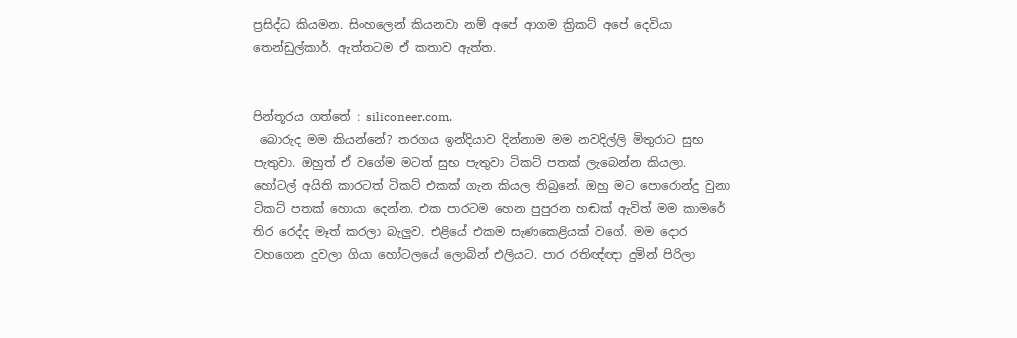ප්‍රසිද්ධ කියමන. සිංහලෙන් කියනවා නම් අපේ ආගම ක්‍රිකට් අපේ දෙවියා තෙන්ඩුල්කාර්. ඇත්තටම ඒ කතාව ඇත්ත.


පින්තූරය ගත්තේ : siliconeer.com.
 බොරුද මම කියන්නේ? තරගය ඉන්දියාව දින්නාම මම නවදිල්ලි මිතුරාට සුභ පැතුවා. ඔහුත් ඒ වගේම මටත් සුභ පැතුවා ටිකට් පතක් ලැබෙන්න කියලා. හෝටල් අයිති කාරටත් ටිකට් එකක් ගැන කියල තිබුනේ. ඔහු මට පොරොන්දු වුනා ටිකට් පතක් හොයා දෙන්න. එක පාරටම හෙන පුපුරන හඬක් ඇවිත් මම කාමරේ තිර රෙද්ද මෑත් කරලා බැලුව. එළියේ එකම සැණකෙළියක් වගේ. මම දොර වහගෙන දුවලා ගියා හෝටලයේ ලොබින් එලියට. පාර රතිඥ්ඥා දුමින් පිරිලා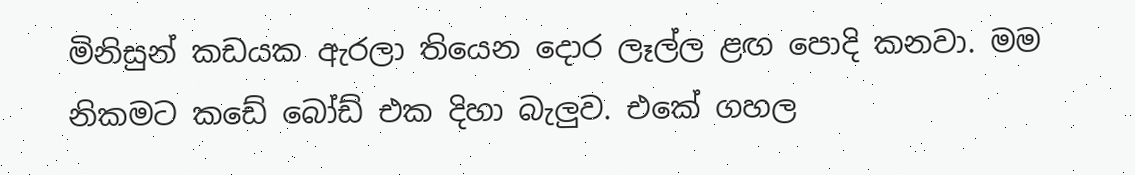මිනිසුන් කඩයක ඇරලා තියෙන දොර ලෑල්ල ළඟ පොදි කනවා. මම නිකමට කඩේ බෝඩ් එක දිහා බැලුව. එකේ ගහල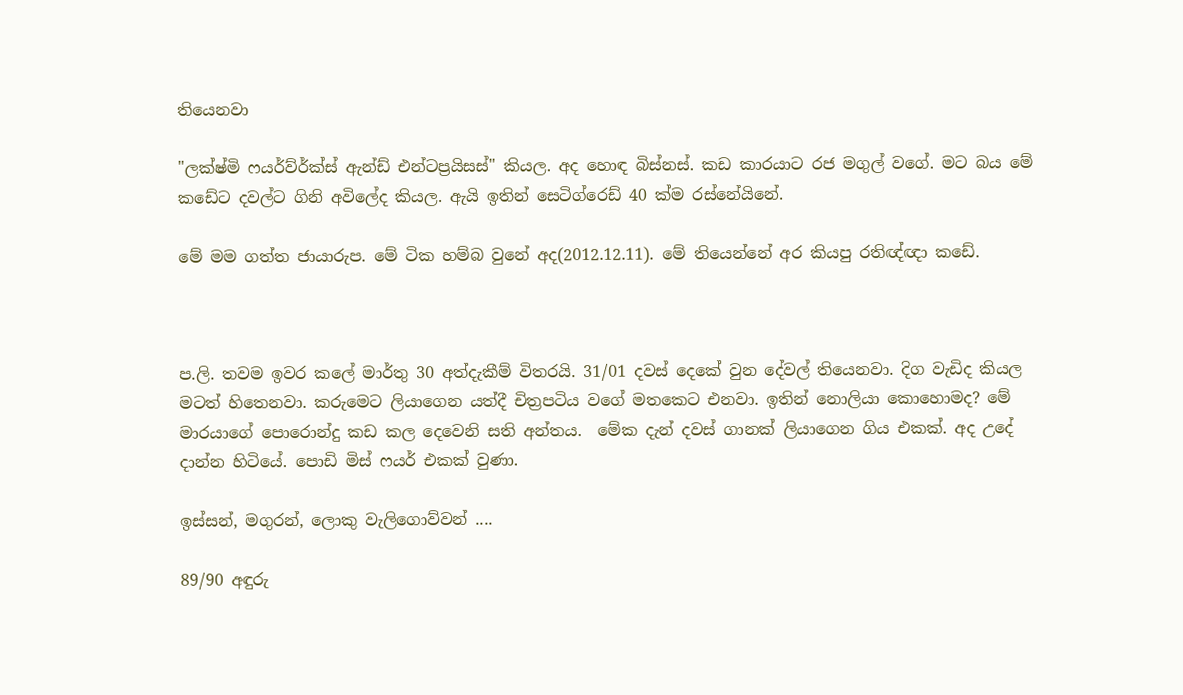තියෙනවා

"ලක්ෂ්මි ෆයර්ව්ර්ක්ස් ඇන්ඩ් එන්ටප්‍රයිසස්" කියල. අද හොඳ බිස්නස්. කඩ කාරයාට රජ මගුල් වගේ. මට බය මේ කඩේට දවල්ට ගිනි අවිලේද කියල. ඇයි ඉතින් සෙටිග්රෙඩ් 40 ක්ම රස්නේයිනේ.

මේ මම ගත්ත ජායාරුප. මේ ටික හම්බ වුනේ අද(2012.12.11). මේ තියෙන්නේ අර කියපු රතිඥ්ඥා කඩේ.



ප.ලි. තවම ඉවර කලේ මාර්තු 30 අත්දැකීම් විතරයි. 31/01 දවස් දෙකේ වුන දේවල් තියෙනවා. දිග වැඩිද කියල මටත් හිතෙනවා. කරුමෙට ලියාගෙන යත්දී චිත්‍රපටිය වගේ මතකෙට එනවා. ඉතින් නොලියා කොහොමද? මේ මාරයාගේ පොරොන්දු කඩ කල දෙවෙනි සති අන්තය.  මේක දැන් දවස් ගානක් ලියාගෙන ගිය එකක්. අද උදේ දාන්න හිටියේ. පොඩි මිස් ෆයර් එකක් වුණා.

ඉස්සන්, මගුරන්, ලොකු වැලිගොව්වන් ....

89/90 අඳුරු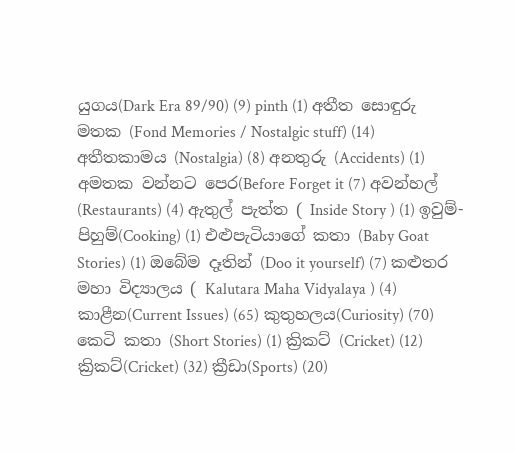යුගය(Dark Era 89/90) (9) pinth (1) අතීත සොඳුරු මතක (Fond Memories / Nostalgic stuff) (14) අතීතකාමය (Nostalgia) (8) අනතුරු (Accidents) (1) අමතක වන්නට පෙර(Before Forget it (7) අවන්හල් (Restaurants) (4) ඇතුල් පැත්ත ( Inside Story ) (1) ඉවුම්-පිහුම්(Cooking) (1) එළුපැටියාගේ කතා (Baby Goat Stories) (1) ඔබේම දෑතින් (Doo it yourself) (7) කළුතර මහා විද්‍යාලය ( Kalutara Maha Vidyalaya ) (4) කාළීන(Current Issues) (65) කුතුහලය(Curiosity) (70) කෙටි කතා (Short Stories) (1) ක්‍රිකට් (Cricket) (12) ක්‍රිකට්(Cricket) (32) ක්‍රීඩා(Sports) (20)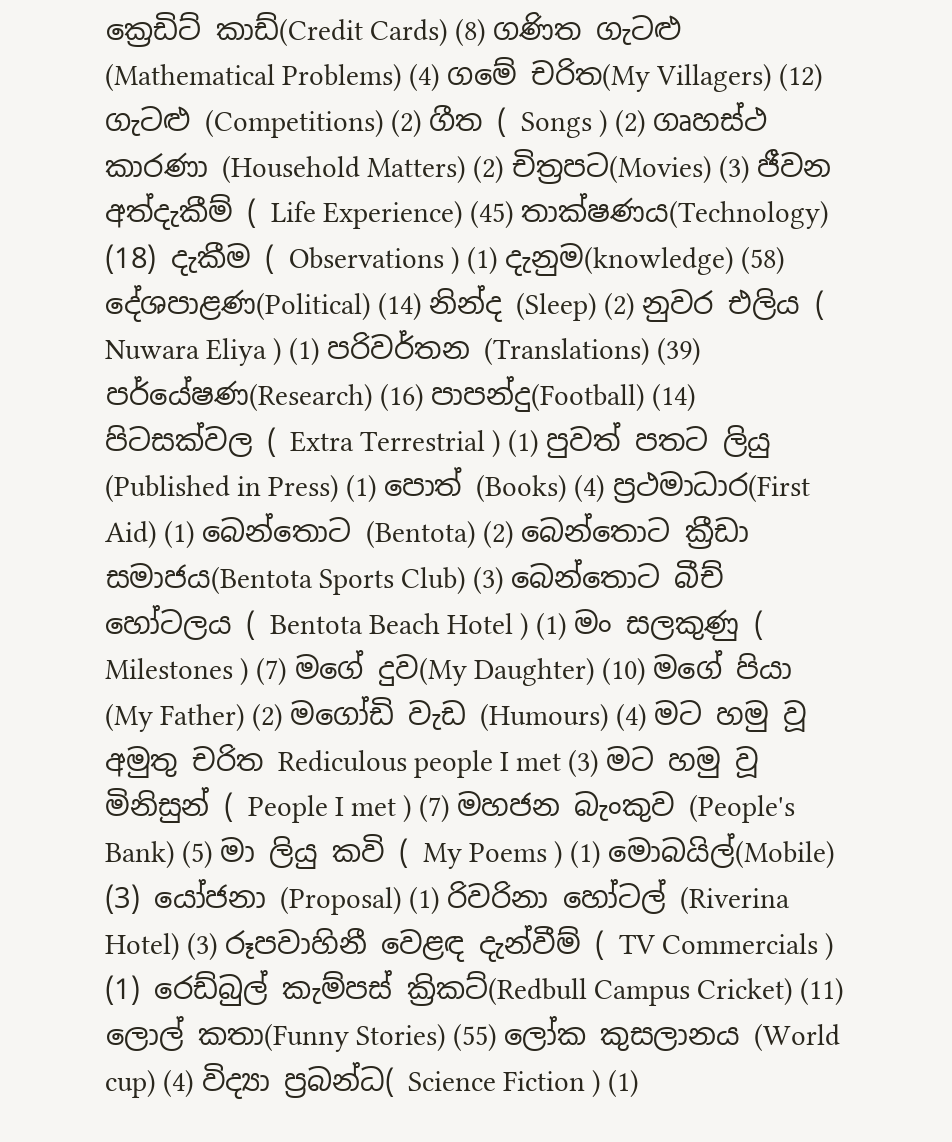ක්‍රෙඩිට් කාඩ්(Credit Cards) (8) ගණිත ගැටළු (Mathematical Problems) (4) ගමේ චරිත(My Villagers) (12) ගැටළු (Competitions) (2) ගීත ( Songs ) (2) ගෘහස්ථ කාරණා (Household Matters) (2) චිත්‍රපට(Movies) (3) ජීවන අත්දැකීම් ( Life Experience) (45) තාක්ෂණය(Technology) (18) දැකීම ( Observations ) (1) දැනුම(knowledge) (58) දේශපාළණ(Political) (14) නින්ද (Sleep) (2) නුවර එලිය ( Nuwara Eliya ) (1) පරිවර්තන (Translations) (39) පර්යේෂණ(Research) (16) පාපන්දු(Football) (14) පිටසක්වල ( Extra Terrestrial ) (1) පුවත් පතට ලියු (Published in Press) (1) පොත් (Books) (4) ප්‍රථමාධාර(First Aid) (1) බෙන්තොට (Bentota) (2) බෙන්තොට ක්‍රීඩා සමාජය(Bentota Sports Club) (3) බෙන්තොට බීච් හෝටලය ( Bentota Beach Hotel ) (1) මං සලකුණු ( Milestones ) (7) මගේ දුව(My Daughter) (10) මගේ පියා (My Father) (2) මගෝඩි වැඩ (Humours) (4) මට හමු වූ අමුතු චරිත Rediculous people I met (3) මට හමු වූ මිනිසුන් ( People I met ) (7) මහජන බැංකුව (People's Bank) (5) මා ලියු කවි ( My Poems ) (1) මොබයිල්(Mobile) (3) යෝජනා (Proposal) (1) රිවරිනා හෝටල් (Riverina Hotel) (3) රූපවාහිනී වෙළඳ දැන්වීම් ( TV Commercials ) (1) රෙඩ්බුල් කැම්පස් ක්‍රිකට්(Redbull Campus Cricket) (11) ලොල් කතා(Funny Stories) (55) ලෝක කුසලානය (World cup) (4) විද්‍යා ප්‍රබන්ධ( Science Fiction ) (1)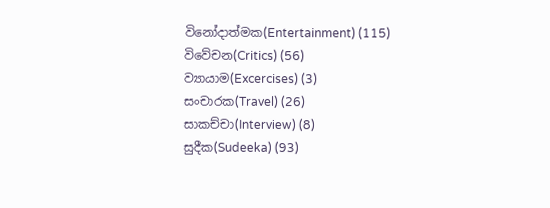විනෝදාත්මක(Entertainment) (115) විවේචන(Critics) (56) ව්‍යායාම(Excercises) (3) සංචාරක(Travel) (26) සාකච්චා(Interview) (8) සුදීක(Sudeeka) (93)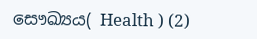සෞඛ්‍යය( Health ) (2)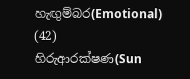හැඟුම්බර(Emotional) (42) හිරුආරක්ෂණ(Sun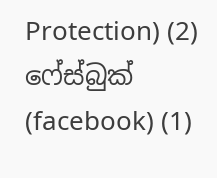Protection) (2) ෆේස්බුක් (facebook) (1)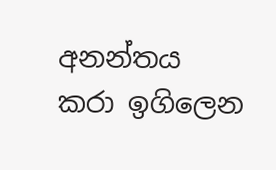අනන්තය කරා ඉගිලෙන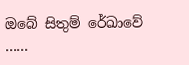ඔබේ සිතුම් රේඛාවේ ......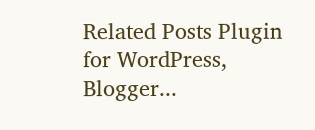Related Posts Plugin for WordPress, Blogger...